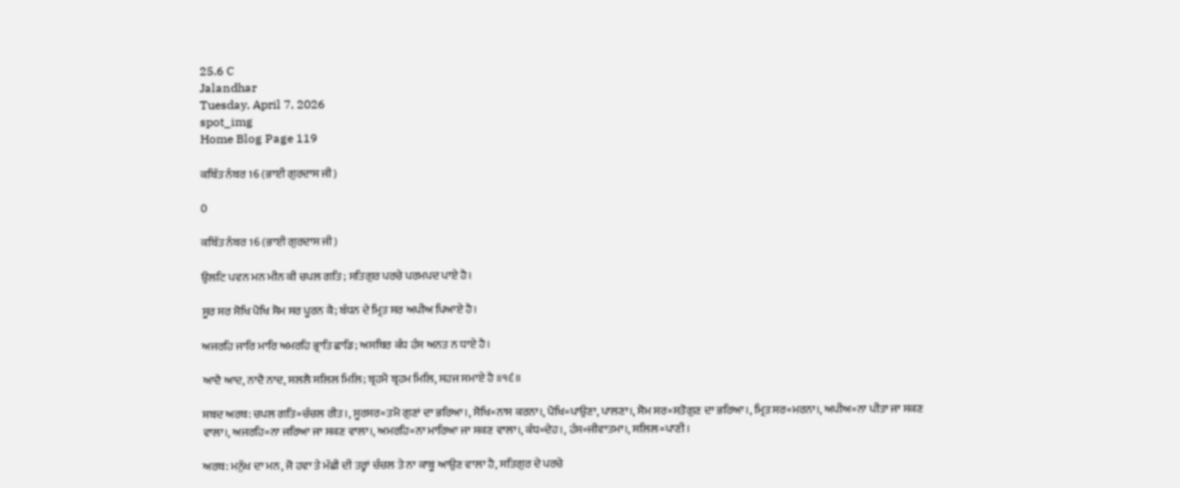25.6 C
Jalandhar
Tuesday, April 7, 2026
spot_img
Home Blog Page 119

ਕਬਿੱਤ ਨੰਬਰ 16 (ਭਾਈ ਗੁਰਦਾਸ ਜੀ)

0

ਕਬਿੱਤ ਨੰਬਰ 16 (ਭਾਈ ਗੁਰਦਾਸ ਜੀ)

ਉਲਟਿ ਪਵਨ ਮਨ ਮੀਨ ਕੀ ਚਪਲ ਗਤਿ; ਸਤਿਗੁਰ ਪਰਚੇ ਪਰਮਪਦ ਪਾਏ ਹੈ।

ਸੂਰ ਸਰ ਸੋਖਿ ਪੋਖਿ ਸੋਮ ਸਰ ਪੂਰਨ ਕੈ; ਬੰਧਨ ਦੇ ਮ੍ਰਿਤ ਸਰ ਅਪੀਅ ਪਿਆਏ ਹੈ।

ਅਜਰਹਿ ਜਾਰਿ ਮਾਰਿ ਅਮਰਹਿ ਭ੍ਰਾਤਿ ਛਾਡਿ; ਅਸਥਿਰ ਕੰਧ ਹੰਸ ਅਨਤ ਨ ਧਾਏ ਹੈ।

ਆਦੈ ਆਦ, ਨਾਦੈ ਨਾਦ, ਸਲਲੈ ਸਲਿਲ ਮਿਲਿ; ਬ੍ਰਹਮੈ ਬ੍ਰਹਮ ਮਿਲਿ, ਸਹਜ ਸਮਾਏ ਹੈ ॥੧੬॥

ਸ਼ਬਦ ਅਰਥ: ਚਪਲ ਗਤਿ=ਚੰਚਲ ਰੀਤ।, ਸੂਰਸਰ=ਤਮੋ ਗੁਣਾਂ ਦਾ ਭਰਿਆ।, ਸੋਖਿ=ਨਾਸ ਕਰਨਾ।, ਪੋਖਿ=ਪਾਉਣਾ, ਪਾਲਣਾ।, ਸੋਮ ਸਰ=ਸਤੋਗੁਣ ਦਾ ਭਰਿਆ।, ਮ੍ਰਿਤ ਸਰ=ਮਰਨਾ।, ਅਪੀਅ=ਨਾ ਪੀਤਾ ਜਾ ਸਕਣ ਵਾਲਾ।, ਅਜਰਹਿ=ਨਾ ਜਰਿਆ ਜਾ ਸਕਣ ਵਾਲਾ।, ਅਮਰਹਿ=ਨਾ ਮਾਰਿਆ ਜਾ ਸਕਣ ਵਾਲਾ।, ਕੰਧ=ਦੇਹ।, ਹੰਸ=ਜੀਵਾਤਮਾ।, ਸਲਿਲ=ਪਾਣੀ।

ਅਰਥ: ਮਨੁੱਖ ਦਾ ਮਨ, ਜੋ ਹਵਾ ਤੇ ਮੱਛੀ ਦੀ ਤਰ੍ਹਾਂ ਚੰਚਲ ਤੇ ਨਾ ਕਾਬੂ ਆਉਣ ਵਾਲਾ ਹੈ, ਸਤਿਗੁਰ ਦੇ ਪਰਚੇ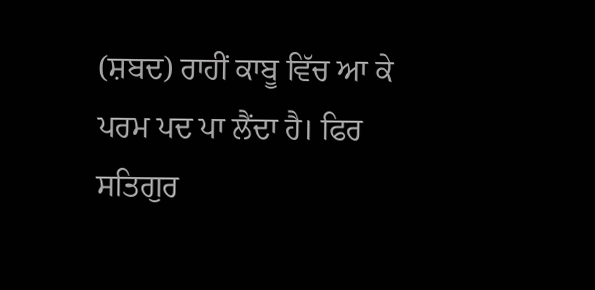(ਸ਼ਬਦ) ਰਾਹੀਂ ਕਾਬੂ ਵਿੱਚ ਆ ਕੇ ਪਰਮ ਪਦ ਪਾ ਲੈਂਦਾ ਹੈ। ਫਿਰ ਸਤਿਗੁਰ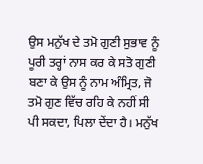ਉਸ ਮਨੁੱਖ ਦੇ ਤਮੋ ਗੁਣੀ ਸੁਭਾਵ ਨੂੰ ਪੂਰੀ ਤਰ੍ਹਾਂ ਨਾਸ ਕਰ ਕੇ ਸਤੋ ਗੁਣੀ ਬਣਾ ਕੇ ਉਸ ਨੂੰ ਨਾਮ ਅੰਮ੍ਰਿਤ, ਜੋ ਤਮੋ ਗੁਣ ਵਿੱਚ ਰਹਿ ਕੇ ਨਹੀਂ ਸੀ ਪੀ ਸਕਦਾ, ਪਿਲਾ ਦੇਂਦਾ ਹੈ। ਮਨੁੱਖ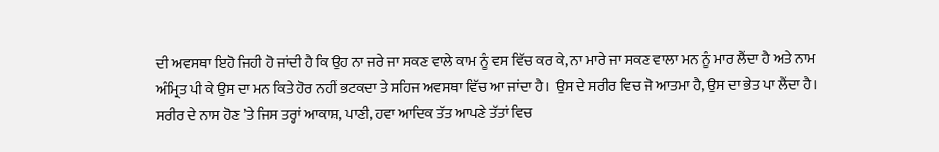ਦੀ ਅਵਸਥਾ ਇਹੋ ਜਿਹੀ ਹੋ ਜਾਂਦੀ ਹੈ ਕਿ ਉਹ ਨਾ ਜਰੇ ਜਾ ਸਕਣ ਵਾਲੇ ਕਾਮ ਨੂੰ ਵਸ ਵਿੱਚ ਕਰ ਕੇ, ਨਾ ਮਾਰੇ ਜਾ ਸਕਣ ਵਾਲਾ ਮਨ ਨੂੰ ਮਾਰ ਲੈਂਦਾ ਹੈ ਅਤੇ ਨਾਮ ਅੰਮ੍ਰਿਤ ਪੀ ਕੇ ਉਸ ਦਾ ਮਨ ਕਿਤੇ ਹੋਰ ਨਹੀਂ ਭਟਕਦਾ ਤੇ ਸਹਿਜ ਅਵਸਥਾ ਵਿੱਚ ਆ ਜਾਂਦਾ ਹੈ।  ਉਸ ਦੇ ਸਰੀਰ ਵਿਚ ਜੋ ਆਤਮਾ ਹੈ, ਉਸ ਦਾ ਭੇਤ ਪਾ ਲੈਂਦਾ ਹੈ। ਸਰੀਰ ਦੇ ਨਾਸ ਹੋਣ ’ਤੇ ਜਿਸ ਤਰ੍ਹਾਂ ਆਕਾਸ਼, ਪਾਣੀ, ਹਵਾ ਆਦਿਕ ਤੱਤ ਆਪਣੇ ਤੱਤਾਂ ਵਿਚ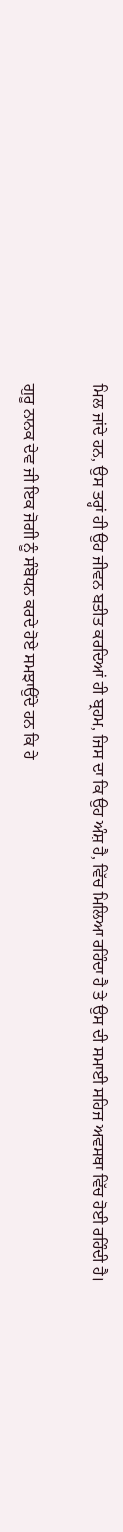ਮਿਲ ਜਾਂਦੇ ਹਨ, ਉਸ ਤਰ੍ਹਾਂ ਹੀ ਉਹ ਜੀਵਨ ਬਤੀਤ ਕਰਦਿਆਂ ਹੀ ਬ੍ਰਹਮ, ਜਿਸ ਦਾ ਕਿ ਉਹ ਅੰਸ਼ ਹੈ, ਵਿੱਚ ਮਿਲਿਆ ਰਹਿੰਦਾ ਹੈ ਤੇ ਉਸ ਦੀ ਸਮਾਈ ਸਹਿਜ ਅਵਸਥਾ ਵਿੱਚ ਹੋਈ ਰਹਿੰਦੀ ਹੈ।

ਗੁਰੂ ਨਾਨਕ ਦੇਵ ਜੀ ਇਕ ਜੋਗੀ ਨੂੰ ਸੰਬੋਧਨ ਕਰਦੇ ਹੋਏ ਸਮਝਾਉਂਦੇ ਹਨ ਕਿ ਹੇ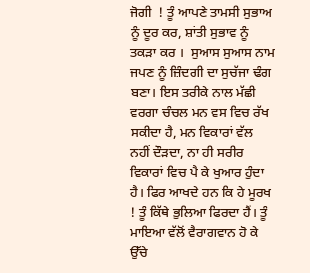ਜੋਗੀ  ! ਤੂੰ ਆਪਣੇ ਤਾਮਸੀ ਸੁਭਾਅ ਨੂੰ ਦੂਰ ਕਰ, ਸ਼ਾਂਤੀ ਸੁਭਾਵ ਨੂੰ ਤਕੜਾ ਕਰ ।  ਸੁਆਸ ਸੁਆਸ ਨਾਮ ਜਪਣ ਨੂੰ ਜ਼ਿੰਦਗੀ ਦਾ ਸੁਚੱਜਾ ਢੰਗ ਬਣਾ। ਇਸ ਤਰੀਕੇ ਨਾਲ ਮੱਛੀ ਵਰਗਾ ਚੰਚਲ ਮਨ ਵਸ ਵਿਚ ਰੱਖ ਸਕੀਦਾ ਹੈ, ਮਨ ਵਿਕਾਰਾਂ ਵੱਲ ਨਹੀਂ ਦੌੜਦਾ, ਨਾ ਹੀ ਸਰੀਰ ਵਿਕਾਰਾਂ ਵਿਚ ਪੈ ਕੇ ਖੁਆਰ ਹੁੰਦਾ ਹੈ। ਫਿਰ ਆਖਦੇ ਹਨ ਕਿ ਹੇ ਮੂਰਖ  ! ਤੂੰ ਕਿੱਥੇ ਭੁਲਿਆ ਫਿਰਦਾ ਹੈਂ। ਤੂੰ ਮਾਇਆ ਵੱਲੋਂ ਵੈਰਾਗਵਾਨ ਹੋ ਕੇ ਉੱਚੇ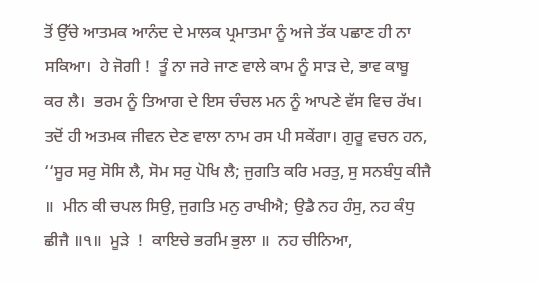ਤੋਂ ਉੱਚੇ ਆਤਮਕ ਆਨੰਦ ਦੇ ਮਾਲਕ ਪ੍ਰਮਾਤਮਾ ਨੂੰ ਅਜੇ ਤੱਕ ਪਛਾਣ ਹੀ ਨਾ ਸਕਿਆ।  ਹੇ ਜੋਗੀ !  ਤੂੰ ਨਾ ਜਰੇ ਜਾਣ ਵਾਲੇ ਕਾਮ ਨੂੰ ਸਾੜ ਦੇ, ਭਾਵ ਕਾਬੂ ਕਰ ਲੈ।  ਭਰਮ ਨੂੰ ਤਿਆਗ ਦੇ ਇਸ ਚੰਚਲ ਮਨ ਨੂੰ ਆਪਣੇ ਵੱਸ ਵਿਚ ਰੱਖ। ਤਦੋਂ ਹੀ ਅਤਮਕ ਜੀਵਨ ਦੇਣ ਵਾਲਾ ਨਾਮ ਰਸ ਪੀ ਸਕੇਂਗਾ। ਗੁਰੂ ਵਚਨ ਹਨ, ‘‘ਸੂਰ ਸਰੁ ਸੋਸਿ ਲੈ, ਸੋਮ ਸਰੁ ਪੋਖਿ ਲੈ; ਜੁਗਤਿ ਕਰਿ ਮਰਤੁ, ਸੁ ਸਨਬੰਧੁ ਕੀਜੈ ॥  ਮੀਨ ਕੀ ਚਪਲ ਸਿਉ, ਜੁਗਤਿ ਮਨੁ ਰਾਖੀਐ; ਉਡੈ ਨਹ ਹੰਸੁ, ਨਹ ਕੰਧੁ ਛੀਜੈ ॥੧॥  ਮੂੜੇ  !  ਕਾਇਚੇ ਭਰਮਿ ਭੁਲਾ ॥  ਨਹ ਚੀਨਿਆ,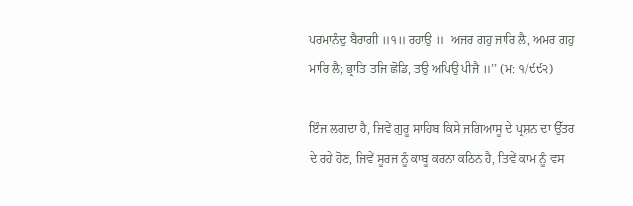ਪਰਮਾਨੰਦੁ ਬੈਰਾਗੀ ॥੧॥ ਰਹਾਉ ॥  ਅਜਰ ਗਹੁ ਜਾਰਿ ਲੈ, ਅਮਰ ਗਹੁ ਮਾਰਿ ਲੈ; ਭ੍ਰਾਤਿ ਤਜਿ ਛੋਡਿ, ਤਉ ਅਪਿਉ ਪੀਜੈ ॥’’ (ਮ: ੧/੯੯੨)

ਇੰਜ ਲਗਦਾ ਹੈ, ਜਿਵੇਂ ਗੁਰੂ ਸਾਹਿਬ ਕਿਸੇ ਜਗਿਆਸੂ ਦੇ ਪ੍ਰਸ਼ਨ ਦਾ ਉੱਤਰ ਦੇ ਰਹੇ ਹੋਣ, ਜਿਵੇਂ ਸੂਰਜ ਨੂੰ ਕਾਬੂ ਕਰਨਾ ਕਠਿਨ ਹੈ, ਤਿਵੇਂ ਕਾਮ ਨੂੰ ਵਸ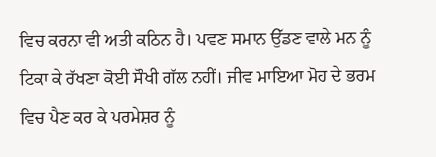ਵਿਚ ਕਰਨਾ ਵੀ ਅਤੀ ਕਠਿਨ ਹੈ। ਪਵਣ ਸਮਾਨ ਉੱਡਣ ਵਾਲੇ ਮਨ ਨੂੰ ਟਿਕਾ ਕੇ ਰੱਖਣਾ ਕੋਈ ਸੌਖੀ ਗੱਲ ਨਹੀਂ। ਜੀਵ ਮਾਇਆ ਮੋਹ ਦੇ ਭਰਮ ਵਿਚ ਪੈਣ ਕਰ ਕੇ ਪਰਮੇਸ਼ਰ ਨੂੰ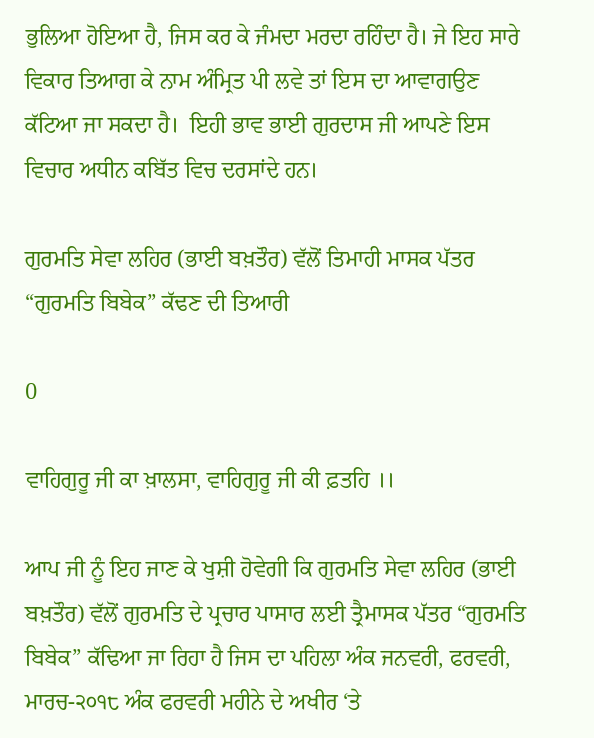ਭੁਲਿਆ ਹੋਇਆ ਹੈ, ਜਿਸ ਕਰ ਕੇ ਜੰਮਦਾ ਮਰਦਾ ਰਹਿੰਦਾ ਹੈ। ਜੇ ਇਹ ਸਾਰੇ ਵਿਕਾਰ ਤਿਆਗ ਕੇ ਨਾਮ ਅੰਮ੍ਰਿਤ ਪੀ ਲਵੇ ਤਾਂ ਇਸ ਦਾ ਆਵਾਗਉਣ ਕੱਟਿਆ ਜਾ ਸਕਦਾ ਹੈ।  ਇਹੀ ਭਾਵ ਭਾਈ ਗੁਰਦਾਸ ਜੀ ਆਪਣੇ ਇਸ ਵਿਚਾਰ ਅਧੀਨ ਕਬਿੱਤ ਵਿਚ ਦਰਸਾਂਦੇ ਹਨ।

ਗੁਰਮਤਿ ਸੇਵਾ ਲਹਿਰ (ਭਾਈ ਬਖ਼ਤੌਰ) ਵੱਲੋਂ ਤਿਮਾਹੀ ਮਾਸਕ ਪੱਤਰ “ਗੁਰਮਤਿ ਬਿਬੇਕ” ਕੱਢਣ ਦੀ ਤਿਆਰੀ

0

ਵਾਹਿਗੁਰੂ ਜੀ ਕਾ ਖ਼ਾਲਸਾ, ਵਾਹਿਗੁਰੂ ਜੀ ਕੀ ਫ਼ਤਹਿ ।।

ਆਪ ਜੀ ਨੂੰ ਇਹ ਜਾਣ ਕੇ ਖੁਸ਼ੀ ਹੋਵੇਗੀ ਕਿ ਗੁਰਮਤਿ ਸੇਵਾ ਲਹਿਰ (ਭਾਈ ਬਖ਼ਤੌਰ) ਵੱਲੋਂ ਗੁਰਮਤਿ ਦੇ ਪ੍ਰਚਾਰ ਪਾਸਾਰ ਲਈ ਤ੍ਰੈਮਾਸਕ ਪੱਤਰ “ਗੁਰਮਤਿ ਬਿਬੇਕ” ਕੱਢਿਆ ਜਾ ਰਿਹਾ ਹੈ ਜਿਸ ਦਾ ਪਹਿਲਾ ਅੰਕ ਜਨਵਰੀ, ਫਰਵਰੀ, ਮਾਰਚ-੨੦੧੮ ਅੰਕ ਫਰਵਰੀ ਮਹੀਨੇ ਦੇ ਅਖੀਰ ‘ਤੇ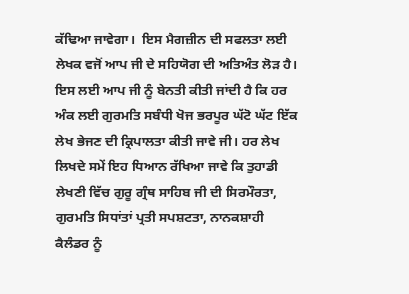ਕੱਢਿਆ ਜਾਵੇਗਾ।  ਇਸ ਮੈਗਜ਼ੀਨ ਦੀ ਸਫਲਤਾ ਲਈ ਲੇਖਕ ਵਜੋਂ ਆਪ ਜੀ ਦੇ ਸਹਿਯੋਗ ਦੀ ਅਤਿਅੰਤ ਲੋੜ ਹੈ। ਇਸ ਲਈ ਆਪ ਜੀ ਨੂੰ ਬੇਨਤੀ ਕੀਤੀ ਜਾਂਦੀ ਹੈ ਕਿ ਹਰ ਅੰਕ ਲਈ ਗੁਰਮਤਿ ਸਬੰਧੀ ਖੋਜ ਭਰਪੂਰ ਘੱਟੋ ਘੱਟ ਇੱਕ ਲੇਖ ਭੇਜਣ ਦੀ ਕ੍ਰਿਪਾਲਤਾ ਕੀਤੀ ਜਾਵੇ ਜੀ। ਹਰ ਲੇਖ ਲਿਖਦੇ ਸਮੇਂ ਇਹ ਧਿਆਨ ਰੱਖਿਆ ਜਾਵੇ ਕਿ ਤੁਹਾਡੀ ਲੇਖਣੀ ਵਿੱਚ ਗੁਰੂ ਗ੍ਰੰਥ ਸਾਹਿਬ ਜੀ ਦੀ ਸਿਰਮੌਰਤਾ, ਗੁਰਮਤਿ ਸਿਧਾਂਤਾਂ ਪ੍ਰਤੀ ਸਪਸ਼ਟਤਾ, ਨਾਨਕਸ਼ਾਹੀ ਕੈਲੰਡਰ ਨੂੰ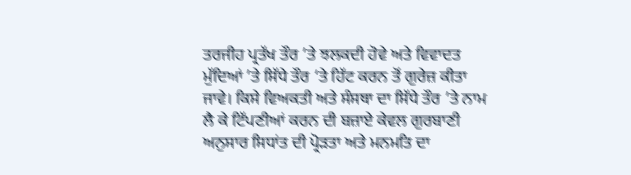ਤਰਜੀਹ ਪ੍ਰਤੱਖ ਤੌਰ ’ਤੇ ਝਲਕਦੀ ਹੋਵੇ ਅਤੇ ਵਿਵਾਦਤ ਮੁੱਦਿਆਂ ’ਤੇ ਸਿੱਧੇ ਤੌਰ ‘ਤੇ ਹਿੱਟ ਕਰਨ ਤੋਂ ਗੁਰੇਜ਼ ਕੀਤਾ ਜਾਵੇ। ਕਿਸੇ ਵਿਅਕਤੀ ਅਤੇ ਸੰਸਥਾ ਦਾ ਸਿੱਧੇ ਤੌਰ ’ਤੇ ਨਾਮ ਲੈ ਕੇ ਟਿੱਪਣੀਆਂ ਕਰਨ ਦੀ ਬਜ਼ਾਏ ਕੇਵਲ ਗੁਰਬਾਣੀ ਅਨੁਸਾਰ ਸਿਧਾਂਤ ਦੀ ਪ੍ਰੋੜਤਾ ਅਤੇ ਮਨਮਤਿ ਦਾ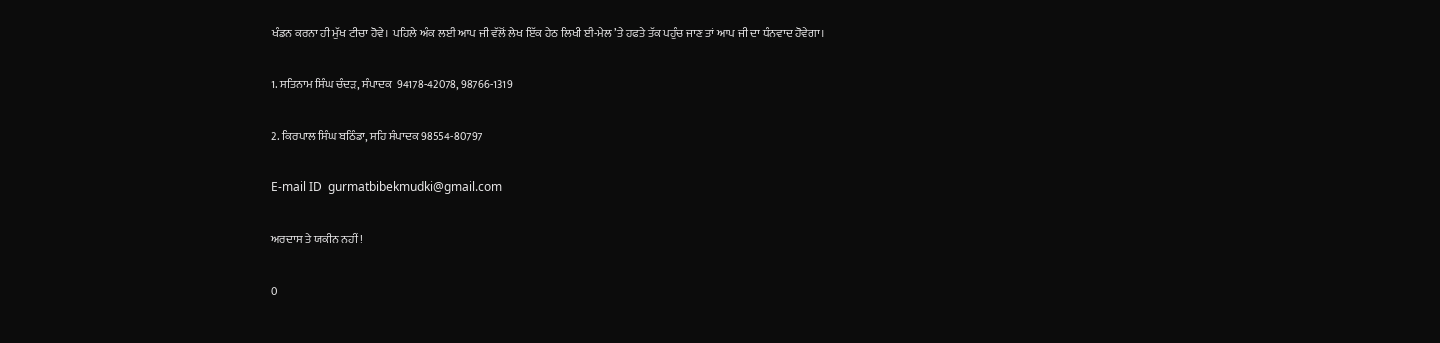ਖੰਡਨ ਕਰਨਾ ਹੀ ਮੁੱਖ ਟੀਚਾ ਹੋਵੇ।  ਪਹਿਲੇ ਅੰਕ ਲਈ ਆਪ ਜੀ ਵੱਲੋਂ ਲੇਖ ਇੱਕ ਹੇਠ ਲਿਖੀ ਈ-ਮੇਲ ’ਤੇ ਹਫਤੇ ਤੱਕ ਪਹੁੰਚ ਜਾਣ ਤਾਂ ਆਪ ਜੀ ਦਾ ਧੰਨਵਾਦ ਹੋਵੇਗਾ।

1. ਸਤਿਨਾਮ ਸਿੰਘ ਚੰਦੜ, ਸੰਪਾਦਕ  94178-42078, 98766-1319

2. ਕਿਰਪਾਲ ਸਿੰਘ ਬਠਿੰਡਾ, ਸਹਿ ਸੰਪਾਦਕ 98554-80797

E-mail ID  gurmatbibekmudki@gmail.com

ਅਰਦਾਸ ਤੇ ਯਕੀਨ ਨਹੀਂ !

0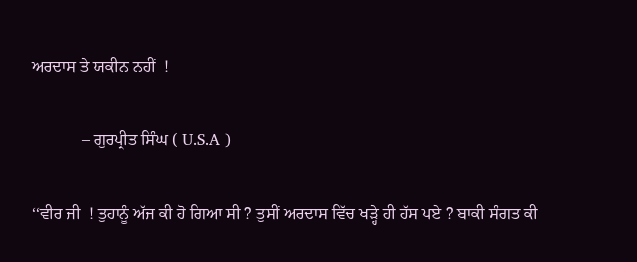ਅਰਦਾਸ ਤੇ ਯਕੀਨ ਨਹੀਂ  !

            – ਗੁਰਪ੍ਰੀਤ ਸਿੰਘ ( U.S.A )

‘‘ਵੀਰ ਜੀ  ! ਤੁਹਾਨੂੰ ਅੱਜ ਕੀ ਹੋ ਗਿਆ ਸੀ ? ਤੁਸੀਂ ਅਰਦਾਸ ਵਿੱਚ ਖੜ੍ਹੇ ਹੀ ਹੱਸ ਪਏ ? ਬਾਕੀ ਸੰਗਤ ਕੀ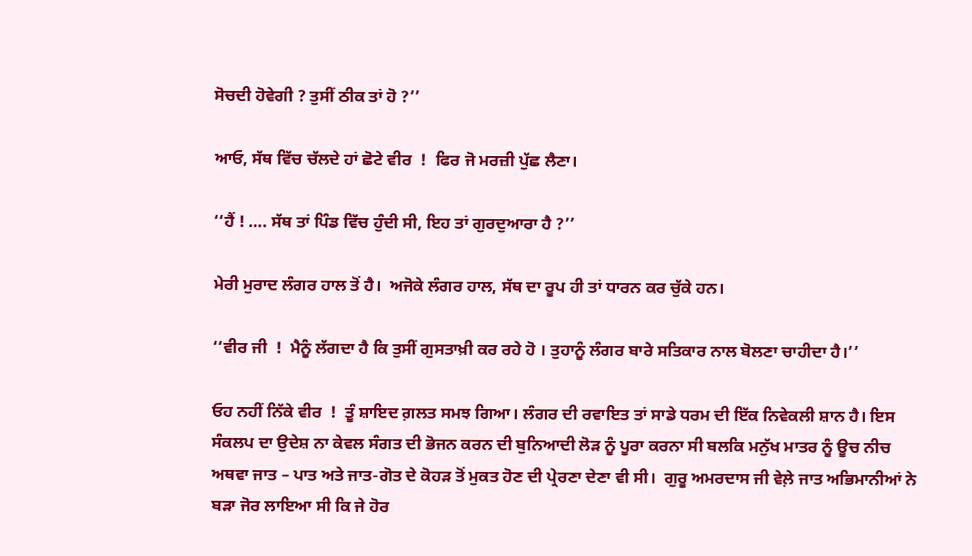ਸੋਚਦੀ ਹੋਵੇਗੀ ? ਤੁਸੀਂ ਠੀਕ ਤਾਂ ਹੋ ?’’

ਆਓ, ਸੱਥ ਵਿੱਚ ਚੱਲਦੇ ਹਾਂ ਛੋਟੇ ਵੀਰ  !  ਫਿਰ ਜੋ ਮਰਜ਼ੀ ਪੁੱਛ ਲੈਣਾ।

‘‘ਹੈਂ ! …. ਸੱਥ ਤਾਂ ਪਿੰਡ ਵਿੱਚ ਹੁੰਦੀ ਸੀ, ਇਹ ਤਾਂ ਗੁਰਦੁਆਰਾ ਹੈ ?’’

ਮੇਰੀ ਮੁਰਾਦ ਲੰਗਰ ਹਾਲ ਤੋਂ ਹੈ।  ਅਜੋਕੇ ਲੰਗਰ ਹਾਲ, ਸੱਥ ਦਾ ਰੂਪ ਹੀ ਤਾਂ ਧਾਰਨ ਕਰ ਚੁੱਕੇ ਹਨ।

‘‘ਵੀਰ ਜੀ  !  ਮੈਨੂੰ ਲੱਗਦਾ ਹੈ ਕਿ ਤੁਸੀਂ ਗੁਸਤਾਖ਼ੀ ਕਰ ਰਹੇ ਹੋ । ਤੁਹਾਨੂੰ ਲੰਗਰ ਬਾਰੇ ਸਤਿਕਾਰ ਨਾਲ ਬੋਲਣਾ ਚਾਹੀਦਾ ਹੈ।’’

ਓਹ ਨਹੀਂ ਨਿੱਕੇ ਵੀਰ  !  ਤੂੰ ਸ਼ਾਇਦ ਗ਼ਲਤ ਸਮਝ ਗਿਆ। ਲੰਗਰ ਦੀ ਰਵਾਇਤ ਤਾਂ ਸਾਡੇ ਧਰਮ ਦੀ ਇੱਕ ਨਿਵੇਕਲੀ ਸ਼ਾਨ ਹੈ। ਇਸ ਸੰਕਲਪ ਦਾ ਉਦੇਸ਼ ਨਾ ਕੇਵਲ ਸੰਗਤ ਦੀ ਭੋਜਨ ਕਰਨ ਦੀ ਬੁਨਿਆਦੀ ਲੋੜ ਨੂੰ ਪੂਰਾ ਕਰਨਾ ਸੀ ਬਲਕਿ ਮਨੁੱਖ ਮਾਤਰ ਨੂੰ ਊਚ ਨੀਚ ਅਥਵਾ ਜਾਤ – ਪਾਤ ਅਤੇ ਜਾਤ-ਗੋਤ ਦੇ ਕੋਹੜ ਤੋਂ ਮੁਕਤ ਹੋਣ ਦੀ ਪ੍ਰੇਰਣਾ ਦੇਣਾ ਵੀ ਸੀ।  ਗੁਰੂ ਅਮਰਦਾਸ ਜੀ ਵੇਲ਼ੇ ਜਾਤ ਅਭਿਮਾਨੀਆਂ ਨੇ ਬੜਾ ਜੋਰ ਲਾਇਆ ਸੀ ਕਿ ਜੇ ਹੋਰ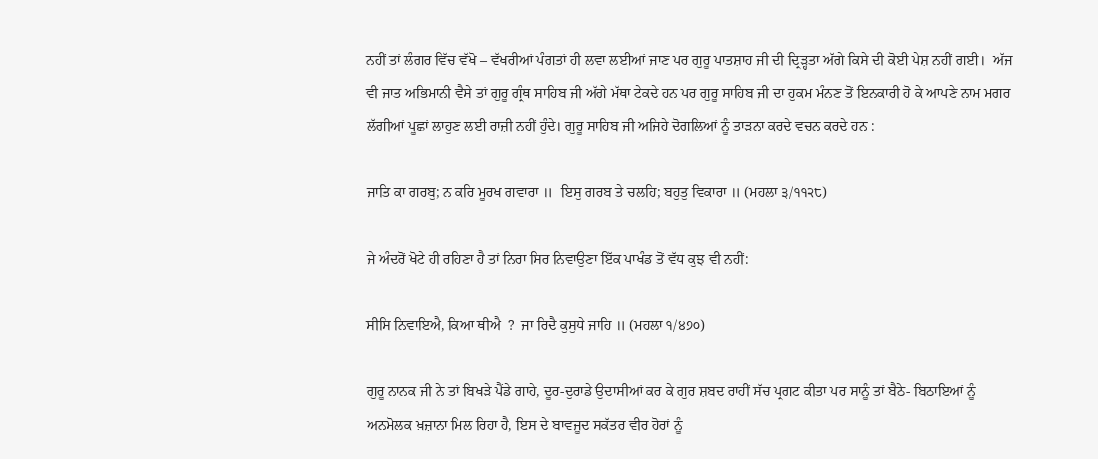ਨਹੀਂ ਤਾਂ ਲੰਗਰ ਵਿੱਚ ਵੱਖੋ – ਵੱਖਰੀਆਂ ਪੰਗਤਾਂ ਹੀ ਲਵਾ ਲਈਆਂ ਜਾਣ ਪਰ ਗੁਰੂ ਪਾਤਸ਼ਾਹ ਜੀ ਦੀ ਦ੍ਰਿੜ੍ਹਤਾ ਅੱਗੇ ਕਿਸੇ ਦੀ ਕੋਈ ਪੇਸ਼ ਨਹੀਂ ਗਈ।  ਅੱਜ ਵੀ ਜਾਤ ਅਭਿਮਾਨੀ ਵੈਸੇ ਤਾਂ ਗੁਰੂ ਗ੍ਰੰਥ ਸਾਹਿਬ ਜੀ ਅੱਗੇ ਮੱਥਾ ਟੇਕਦੇ ਹਨ ਪਰ ਗੁਰੂ ਸਾਹਿਬ ਜੀ ਦਾ ਹੁਕਮ ਮੰਨਣ ਤੋਂ ਇਨਕਾਰੀ ਹੋ ਕੇ ਆਪਣੇ ਨਾਮ ਮਗਰ ਲੱਗੀਆਂ ਪੂਛਾਂ ਲਾਹੁਣ ਲਈ ਰਾਜ਼ੀ ਨਹੀਂ ਹੁੰਦੇ। ਗੁਰੂ ਸਾਹਿਬ ਜੀ ਅਜਿਹੇ ਦੋਗਲਿਆਂ ਨੂੰ ਤਾੜਨਾ ਕਰਦੇ ਵਚਨ ਕਰਦੇ ਹਨ :

ਜਾਤਿ ਕਾ ਗਰਬੁ; ਨ ਕਰਿ ਮੂਰਖ ਗਵਾਰਾ ॥  ਇਸੁ ਗਰਬ ਤੇ ਚਲਹਿ; ਬਹੁਤੁ ਵਿਕਾਰਾ ॥ (ਮਹਲਾ ੩/੧੧੨੮)

ਜੇ ਅੰਦਰੋਂ ਖੋਟੇ ਹੀ ਰਹਿਣਾ ਹੈ ਤਾਂ ਨਿਰਾ ਸਿਰ ਨਿਵਾਉਣਾ ਇੱਕ ਪਾਖੰਡ ਤੋਂ ਵੱਧ ਕੁਝ ਵੀ ਨਹੀਂ:

ਸੀਸਿ ਨਿਵਾਇਐ, ਕਿਆ ਥੀਐ  ?  ਜਾ ਰਿਦੈ ਕੁਸੁਧੇ ਜਾਹਿ ॥ (ਮਹਲਾ ੧/੪੭੦)

ਗੁਰੂ ਨਾਨਕ ਜੀ ਨੇ ਤਾਂ ਬਿਖੜੇ ਪੈਂਡੇ ਗਾਹੇ, ਦੂਰ-ਦੁਰਾਡੇ ਉਦਾਸੀਆਂ ਕਰ ਕੇ ਗੁਰ ਸ਼ਬਦ ਰਾਹੀਂ ਸੱਚ ਪ੍ਰਗਟ ਕੀਤਾ ਪਰ ਸਾਨੂੰ ਤਾਂ ਬੈਠੇ- ਬਿਠਾਇਆਂ ਨੂੰ ਅਨਮੋਲਕ ਖ਼ਜ਼ਾਨਾ ਮਿਲ ਰਿਹਾ ਹੈ, ਇਸ ਦੇ ਬਾਵਜੂਦ ਸਕੱਤਰ ਵੀਰ ਹੋਰਾਂ ਨੂੰ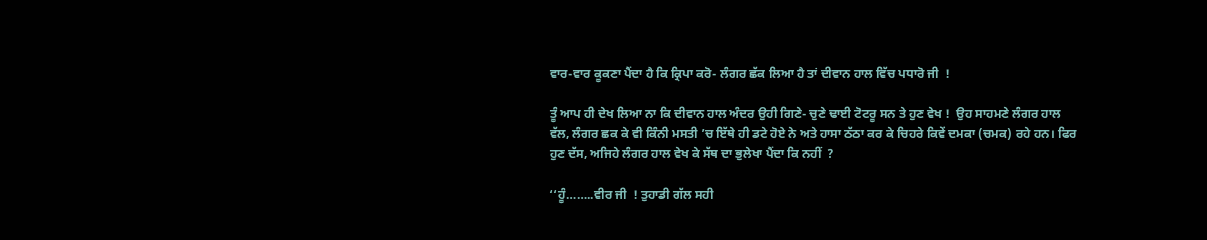ਵਾਰ-ਵਾਰ ਕੂਕਣਾ ਪੈਂਦਾ ਹੈ ਕਿ ਕ੍ਰਿਪਾ ਕਰੋ- ਲੰਗਰ ਛੱਕ ਲਿਆ ਹੈ ਤਾਂ ਦੀਵਾਨ ਹਾਲ ਵਿੱਚ ਪਧਾਰੋ ਜੀ  !

ਤੂੰ ਆਪ ਹੀ ਦੇਖ ਲਿਆ ਨਾ ਕਿ ਦੀਵਾਨ ਹਾਲ ਅੰਦਰ ਉਹੀ ਗਿਣੇ- ਚੁਣੇ ਢਾਈ ਟੋਟਰੂ ਸਨ ਤੇ ਹੁਣ ਵੇਖ !  ਉਹ ਸਾਹਮਣੇ ਲੰਗਰ ਹਾਲ ਵੱਲ, ਲੰਗਰ ਛਕ ਕੇ ਵੀ ਕਿੰਨੀ ਮਸਤੀ ’ਚ ਇੱਥੇ ਹੀ ਡਟੇ ਹੋਏ ਨੇ ਅਤੇ ਹਾਸਾ ਠੱਠਾ ਕਰ ਕੇ ਚਿਹਰੇ ਕਿਵੇਂ ਦਮਕਾ (ਚਮਕ) ਰਹੇ ਹਨ। ਫਿਰ ਹੁਣ ਦੱਸ, ਅਜਿਹੇ ਲੰਗਰ ਹਾਲ ਵੇਖ ਕੇ ਸੱਥ ਦਾ ਭੁਲੇਖਾ ਪੈਂਦਾ ਕਿ ਨਹੀਂ  ?

‘‘ਹੂੰ……..ਵੀਰ ਜੀ  ! ਤੁਹਾਡੀ ਗੱਲ ਸਹੀ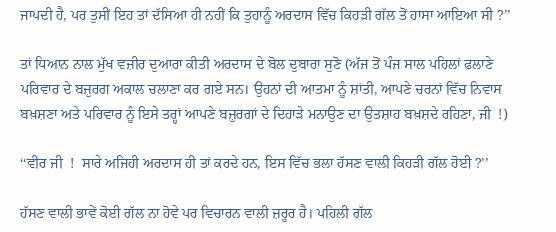ਜਾਪਦੀ ਹੈ, ਪਰ ਤੁਸੀਂ ਇਹ ਤਾਂ ਦੱਸਿਆ ਹੀ ਨਹੀਂ ਕਿ ਤੁਹਾਨੂੰ ਅਰਦਾਸ ਵਿੱਚ ਕਿਹੜੀ ਗੱਲ ਤੋਂ ਹਾਸਾ ਆਇਆ ਸੀ ?’’

ਤਾਂ ਧਿਆਨ ਨਾਲ ਮੁੱਖ ਵਜ਼ੀਰ ਦੁਆਰਾ ਕੀਤੀ ਅਰਦਾਸ ਦੇ ਬੋਲ ਦੁਬਾਰਾ ਸੁਣੋ (ਅੱਜ ਤੋਂ ਪੰਜ ਸਾਲ ਪਹਿਲਾਂ ਫਲਾਣੇ ਪਰਿਵਾਰ ਦੇ ਬਜ਼ੁਰਗ ਅਕਾਲ ਚਲਾਣਾ ਕਰ ਗਏ ਸਨ। ਉਹਨਾਂ ਦੀ ਆਤਮਾ ਨੂੰ ਸ਼ਾਂਤੀ, ਆਪਣੇ ਚਰਨਾਂ ਵਿੱਚ ਨਿਵਾਸ ਬਖ਼ਸ਼ਣਾ ਅਤੇ ਪਰਿਵਾਰ ਨੂੰ ਇਸੇ ਤਰ੍ਹਾਂ ਆਪਣੇ ਬਜ਼ੁਰਗਾਂ ਦੇ ਦਿਹਾੜੇ ਮਨਾਉਣ ਦਾ ਉਤਸ਼ਾਹ ਬਖ਼ਸ਼ਦੇ ਰਹਿਣਾ, ਜੀ  !)

‘‘ਵੀਰ ਜੀ  !  ਸਾਰੇ ਅਜਿਹੀ ਅਰਦਾਸ ਹੀ ਤਾਂ ਕਰਦੇ ਹਨ, ਇਸ ਵਿੱਚ ਭਲਾ ਹੱਸਣ ਵਾਲੀ ਕਿਹੜੀ ਗੱਲ ਹੋਈ ?’’

ਹੱਸਣ ਵਾਲੀ ਭਾਵੇਂ ਕੋਈ ਗੱਲ ਨਾ ਹੋਵੇ ਪਰ ਵਿਚਾਰਨ ਵਾਲੀ ਜ਼ਰੂਰ ਹੈ। ਪਹਿਲੀ ਗੱਲ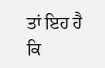ਤਾਂ ਇਹ ਹੈ ਕਿ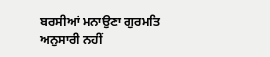ਬਰਸੀਆਂ ਮਨਾਉਣਾ ਗੁਰਮਤਿ ਅਨੁਸਾਰੀ ਨਹੀਂ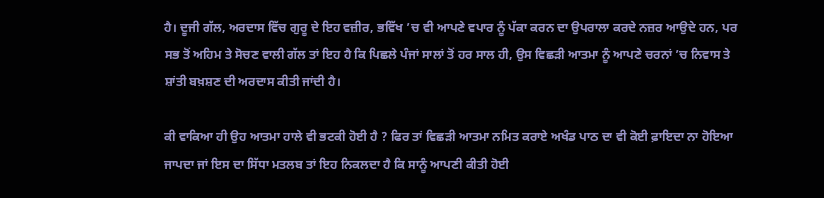ਹੈ। ਦੂਜੀ ਗੱਲ, ਅਰਦਾਸ ਵਿੱਚ ਗੁਰੂ ਦੇ ਇਹ ਵਜ਼ੀਰ, ਭਵਿੱਖ ’ਚ ਵੀ ਆਪਣੇ ਵਪਾਰ ਨੂੰ ਪੱਕਾ ਕਰਨ ਦਾ ਉਪਰਾਲਾ ਕਰਦੇ ਨਜ਼ਰ ਆਉਦੇ ਹਨ, ਪਰ ਸਭ ਤੋਂ ਅਹਿਮ ਤੇ ਸੋਚਣ ਵਾਲੀ ਗੱਲ ਤਾਂ ਇਹ ਹੈ ਕਿ ਪਿਛਲੇ ਪੰਜਾਂ ਸਾਲਾਂ ਤੋਂ ਹਰ ਸਾਲ ਹੀ, ਉਸ ਵਿਛੜੀ ਆਤਮਾ ਨੂੰ ਆਪਣੇ ਚਰਨਾਂ ’ਚ ਨਿਵਾਸ ਤੇ ਸ਼ਾਂਤੀ ਬਖ਼ਸ਼ਣ ਦੀ ਅਰਦਾਸ ਕੀਤੀ ਜਾਂਦੀ ਹੈ।

ਕੀ ਵਾਕਿਆ ਹੀ ਉਹ ਆਤਮਾ ਹਾਲੇ ਵੀ ਭਟਕੀ ਹੋਈ ਹੈ ? ਫਿਰ ਤਾਂ ਵਿਛੜੀ ਆਤਮਾ ਨਮਿਤ ਕਰਾਏ ਅਖੰਡ ਪਾਠ ਦਾ ਵੀ ਕੋਈ ਫ਼ਾਇਦਾ ਨਾ ਹੋਇਆ ਜਾਪਦਾ ਜਾਂ ਇਸ ਦਾ ਸਿੱਧਾ ਮਤਲਬ ਤਾਂ ਇਹ ਨਿਕਲਦਾ ਹੈ ਕਿ ਸਾਨੂੰ ਆਪਣੀ ਕੀਤੀ ਹੋਈ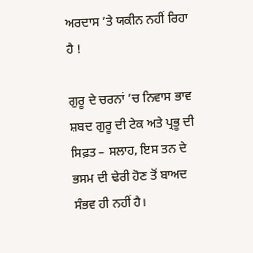ਅਰਦਾਸ ’ਤੇ ਯਕੀਨ ਨਹੀਂ ਰਿਹਾ ਹੈ !

ਗੁਰੂ ਦੇ ਚਰਨਾਂ ’ਚ ਨਿਵਾਸ ਭਾਵ ਸ਼ਬਦ ਗੁਰੂ ਦੀ ਟੇਕ ਅਤੇ ਪ੍ਰਭੂ ਦੀ ਸਿਫ਼ਤ – ਸਲਾਹ, ਇਸ ਤਨ ਦੇ ਭਸਮ ਦੀ ਢੇਰੀ ਹੋਣ ਤੋਂ ਬਾਅਦ ਸੰਭਵ ਹੀ ਨਹੀਂ ਹੈ।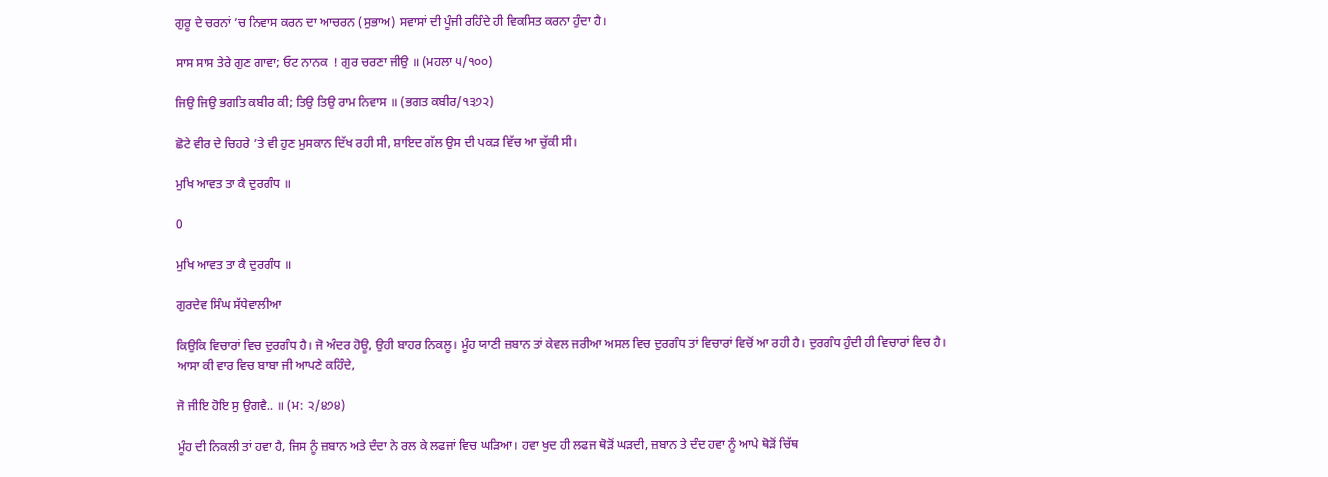ਗੁਰੂ ਦੇ ਚਰਨਾਂ ’ਚ ਨਿਵਾਸ ਕਰਨ ਦਾ ਆਚਰਨ (ਸੁਭਾਅ) ਸਵਾਸਾਂ ਦੀ ਪੂੰਜੀ ਰਹਿੰਦੇ ਹੀ ਵਿਕਸਿਤ ਕਰਨਾ ਹੁੰਦਾ ਹੈ।

ਸਾਸ ਸਾਸ ਤੇਰੇ ਗੁਣ ਗਾਵਾ; ਓਟ ਨਾਨਕ  ! ਗੁਰ ਚਰਣਾ ਜੀਉ ॥ (ਮਹਲਾ ੫/੧੦੦)

ਜਿਉ ਜਿਉ ਭਗਤਿ ਕਬੀਰ ਕੀ; ਤਿਉ ਤਿਉ ਰਾਮ ਨਿਵਾਸ ॥ (ਭਗਤ ਕਬੀਰ/੧੩੭੨)

ਛੋਟੇ ਵੀਰ ਦੇ ਚਿਹਰੇ ’ਤੇ ਵੀ ਹੁਣ ਮੁਸਕਾਨ ਦਿੱਖ ਰਹੀ ਸੀ, ਸ਼ਾਇਦ ਗੱਲ ਉਸ ਦੀ ਪਕੜ ਵਿੱਚ ਆ ਚੁੱਕੀ ਸੀ।

ਮੁਖਿ ਆਵਤ ਤਾ ਕੈ ਦੁਰਗੰਧ ॥

0

ਮੁਖਿ ਆਵਤ ਤਾ ਕੈ ਦੁਰਗੰਧ ॥

ਗੁਰਦੇਵ ਸਿੰਘ ਸੱਧੇਵਾਲੀਆ

ਕਿਉਕਿ ਵਿਚਾਰਾਂ ਵਿਚ ਦੁਰਗੰਧ ਹੈ। ਜੋ ਅੰਦਰ ਹੋਊ, ਉਹੀ ਬਾਹਰ ਨਿਕਲੂ। ਮੂੰਹ ਯਾਣੀ ਜ਼ਬਾਨ ਤਾਂ ਕੇਵਲ ਜਰੀਆ ਅਸਲ ਵਿਚ ਦੁਰਗੰਧ ਤਾਂ ਵਿਚਾਰਾਂ ਵਿਚੋਂ ਆ ਰਹੀ ਹੈ। ਦੁਰਗੰਧ ਹੁੰਦੀ ਹੀ ਵਿਚਾਰਾਂ ਵਿਚ ਹੈ। ਆਸਾ ਕੀ ਵਾਰ ਵਿਚ ਬਾਬਾ ਜੀ ਆਪਣੇ ਕਹਿੰਦੇ,

ਜੋ ਜੀਇ ਹੋਇ ਸੁ ਉਗਵੈ.. ॥ (ਮ: ੨/੪੭੪)

ਮੂੰਹ ਦੀ ਨਿਕਲੀ ਤਾਂ ਹਵਾ ਹੈ, ਜਿਸ ਨੂੰ ਜ਼ਬਾਨ ਅਤੇ ਦੰਦਾ ਨੇ ਰਲ ਕੇ ਲਫਜਾਂ ਵਿਚ ਘੜਿਆ। ਹਵਾ ਖੁਦ ਹੀ ਲਫਜ ਥੋੜੋਂ ਘੜਦੀ, ਜ਼ਬਾਨ ਤੇ ਦੰਦ ਹਵਾ ਨੂੰ ਆਪੇ ਥੋੜੋਂ ਚਿੱਥ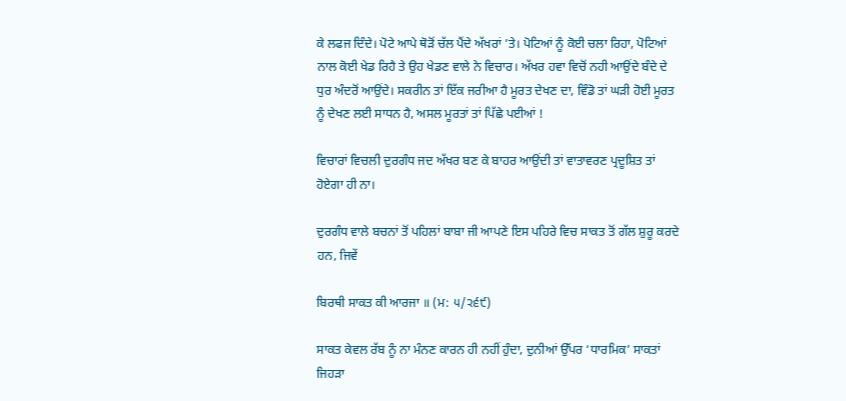ਕੇ ਲਫਜ ਦਿੰਦੇ। ਪੋਟੇ ਆਪੇ ਥੋੜੋਂ ਚੱਲ ਪੈਂਦੇ ਅੱਖਰਾਂ ’ਤੇ। ਪੋਟਿਆਂ ਨੂੰ ਕੋਈ ਚਲਾ ਰਿਹਾ, ਪੋਟਿਆਂ ਨਾਲ ਕੋਈ ਖੇਡ ਰਿਹੈ ਤੇ ਉਹ ਖੇਡਣ ਵਾਲੇ ਨੇ ਵਿਚਾਰ। ਅੱਖਰ ਹਵਾ ਵਿਚੋਂ ਨਹੀ ਆਉਂਦੇ ਬੰਦੇ ਦੇ ਧੁਰ ਅੰਦਰੋਂ ਆਉਂਦੇ। ਸਕਰੀਨ ਤਾਂ ਇੱਕ ਜਰੀਆ ਹੈ ਮੂਰਤ ਦੇਖਣ ਦਾ, ਵਿੰਡੋ ਤਾਂ ਘੜੀ ਹੋਈ ਮੂਰਤ ਨੂੰ ਦੇਖਣ ਲਈ ਸਾਧਨ ਹੈ, ਅਸਲ ਮੂਰਤਾਂ ਤਾਂ ਪਿੱਛੇ ਪਈਆਂ !

ਵਿਚਾਰਾਂ ਵਿਚਲੀ ਦੁਰਗੰਧ ਜਦ ਅੱਖਰ ਬਣ ਕੇ ਬਾਹਰ ਆਉਂਦੀ ਤਾਂ ਵਾਤਾਵਰਣ ਪ੍ਰਦੂਸ਼ਿਤ ਤਾਂ ਹੋਏਗਾ ਹੀ ਨਾ।

ਦੁਰਗੰਧ ਵਾਲੇ ਬਚਨਾਂ ਤੋਂ ਪਹਿਲਾਂ ਬਾਬਾ ਜੀ ਆਪਣੇ ਇਸ ਪਹਿਰੇ ਵਿਚ ਸਾਕਤ ਤੋਂ ਗੱਲ ਸ਼ੁਰੂ ਕਰਦੇ ਹਨ, ਜਿਵੇਂ

ਬਿਰਥੀ ਸਾਕਤ ਕੀ ਆਰਜਾ ॥ (ਮ: ੫/੨੬੯)

ਸਾਕਤ ਕੇਵਲ ਰੱਬ ਨੂੰ ਨਾ ਮੰਨਣ ਕਾਰਨ ਹੀ ਨਹੀਂ ਹੁੰਦਾ, ਦੁਨੀਆਂ ਉੱਪਰ ‘ਧਾਰਮਿਕ’ ਸਾਕਤਾਂ ਜਿਹੜਾ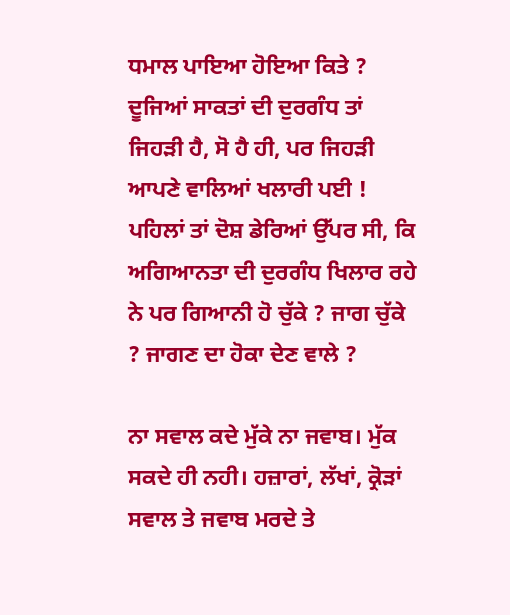ਧਮਾਲ ਪਾਇਆ ਹੋਇਆ ਕਿਤੇ ? ਦੂਜਿਆਂ ਸਾਕਤਾਂ ਦੀ ਦੁਰਗੰਧ ਤਾਂ ਜਿਹੜੀ ਹੈ, ਸੋ ਹੈ ਹੀ, ਪਰ ਜਿਹੜੀ ਆਪਣੇ ਵਾਲਿਆਂ ਖਲਾਰੀ ਪਈ !  ਪਹਿਲਾਂ ਤਾਂ ਦੋਸ਼ ਡੇਰਿਆਂ ਉੱਪਰ ਸੀ, ਕਿ ਅਗਿਆਨਤਾ ਦੀ ਦੁਰਗੰਧ ਖਿਲਾਰ ਰਹੇ ਨੇ ਪਰ ਗਿਆਨੀ ਹੋ ਚੁੱਕੇ ? ਜਾਗ ਚੁੱਕੇ ? ਜਾਗਣ ਦਾ ਹੋਕਾ ਦੇਣ ਵਾਲੇ ?

ਨਾ ਸਵਾਲ ਕਦੇ ਮੁੱਕੇ ਨਾ ਜਵਾਬ। ਮੁੱਕ ਸਕਦੇ ਹੀ ਨਹੀ। ਹਜ਼ਾਰਾਂ, ਲੱਖਾਂ, ਕ੍ਰੋੜਾਂ ਸਵਾਲ ਤੇ ਜਵਾਬ ਮਰਦੇ ਤੇ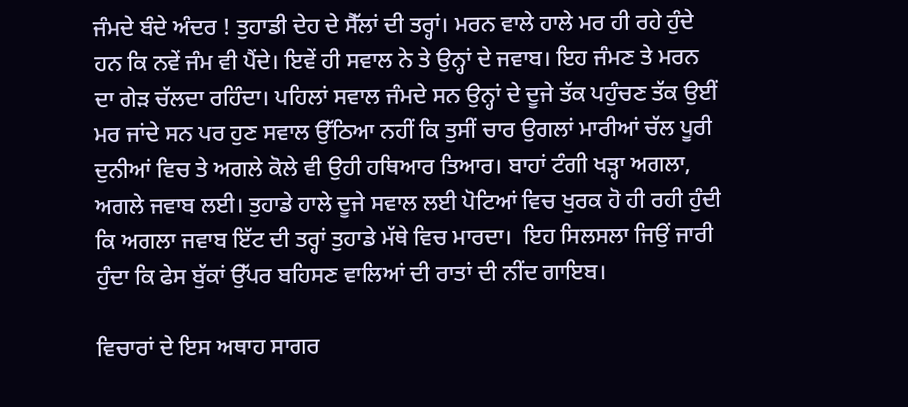ਜੰਮਦੇ ਬੰਦੇ ਅੰਦਰ ! ਤੁਹਾਡੀ ਦੇਹ ਦੇ ਸੈੱਲਾਂ ਦੀ ਤਰ੍ਹਾਂ। ਮਰਨ ਵਾਲੇ ਹਾਲੇ ਮਰ ਹੀ ਰਹੇ ਹੁੰਦੇ ਹਨ ਕਿ ਨਵੇਂ ਜੰਮ ਵੀ ਪੈਂਦੇ। ਇਵੇਂ ਹੀ ਸਵਾਲ ਨੇ ਤੇ ਉਨ੍ਹਾਂ ਦੇ ਜਵਾਬ। ਇਹ ਜੰਮਣ ਤੇ ਮਰਨ ਦਾ ਗੇੜ ਚੱਲਦਾ ਰਹਿੰਦਾ। ਪਹਿਲਾਂ ਸਵਾਲ ਜੰਮਦੇ ਸਨ ਉਨ੍ਹਾਂ ਦੇ ਦੂਜੇ ਤੱਕ ਪਹੁੰਚਣ ਤੱਕ ਉਈਂ ਮਰ ਜਾਂਦੇ ਸਨ ਪਰ ਹੁਣ ਸਵਾਲ ਉੱਠਿਆ ਨਹੀਂ ਕਿ ਤੁਸੀਂ ਚਾਰ ਉਗਲਾਂ ਮਾਰੀਆਂ ਚੱਲ ਪੂਰੀ ਦੁਨੀਆਂ ਵਿਚ ਤੇ ਅਗਲੇ ਕੋਲੇ ਵੀ ਉਹੀ ਹਥਿਆਰ ਤਿਆਰ। ਬਾਹਾਂ ਟੰਗੀ ਖੜ੍ਹਾ ਅਗਲਾ, ਅਗਲੇ ਜਵਾਬ ਲਈ। ਤੁਹਾਡੇ ਹਾਲੇ ਦੂਜੇ ਸਵਾਲ ਲਈ ਪੋਟਿਆਂ ਵਿਚ ਖੁਰਕ ਹੋ ਹੀ ਰਹੀ ਹੁੰਦੀ ਕਿ ਅਗਲਾ ਜਵਾਬ ਇੱਟ ਦੀ ਤਰ੍ਹਾਂ ਤੁਹਾਡੇ ਮੱਥੇ ਵਿਚ ਮਾਰਦਾ।  ਇਹ ਸਿਲਸਲਾ ਜਿਉਂ ਜਾਰੀ ਹੁੰਦਾ ਕਿ ਫੇਸ ਬੁੱਕਾਂ ਉੱਪਰ ਬਹਿਸਣ ਵਾਲਿਆਂ ਦੀ ਰਾਤਾਂ ਦੀ ਨੀਂਦ ਗਾਇਬ।

ਵਿਚਾਰਾਂ ਦੇ ਇਸ ਅਥਾਹ ਸਾਗਰ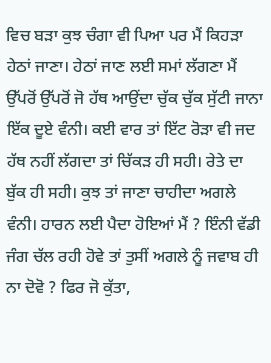ਵਿਚ ਬੜਾ ਕੁਝ ਚੰਗਾ ਵੀ ਪਿਆ ਪਰ ਮੈਂ ਕਿਹੜਾ ਹੇਠਾਂ ਜਾਣਾ। ਹੇਠਾਂ ਜਾਣ ਲਈ ਸਮਾਂ ਲੱਗਣਾ ਮੈਂ ਉੱਪਰੋਂ ਉੱਪਰੋਂ ਜੋ ਹੱਥ ਆਉਂਦਾ ਚੁੱਕ ਚੁੱਕ ਸੁੱਟੀ ਜਾਨਾ ਇੱਕ ਦੂਏ ਵੰਨੀ। ਕਈ ਵਾਰ ਤਾਂ ਇੱਟ ਰੋੜਾ ਵੀ ਜਦ ਹੱਥ ਨਹੀਂ ਲੱਗਦਾ ਤਾਂ ਚਿੱਕੜ ਹੀ ਸਹੀ। ਰੇਤੇ ਦਾ ਬੁੱਕ ਹੀ ਸਹੀ। ਕੁਝ ਤਾਂ ਜਾਣਾ ਚਾਹੀਦਾ ਅਗਲੇ ਵੰਨੀ। ਹਾਰਨ ਲਈ ਪੈਦਾ ਹੋਇਆਂ ਮੈਂ ? ਇੰਨੀ ਵੱਡੀ ਜੰਗ ਚੱਲ ਰਹੀ ਹੋਵੇ ਤਾਂ ਤੁਸੀਂ ਅਗਲੇ ਨੂੰ ਜਵਾਬ ਹੀ ਨਾ ਦੋਵੋ ? ਫਿਰ ਜੋ ਕੁੱਤਾ,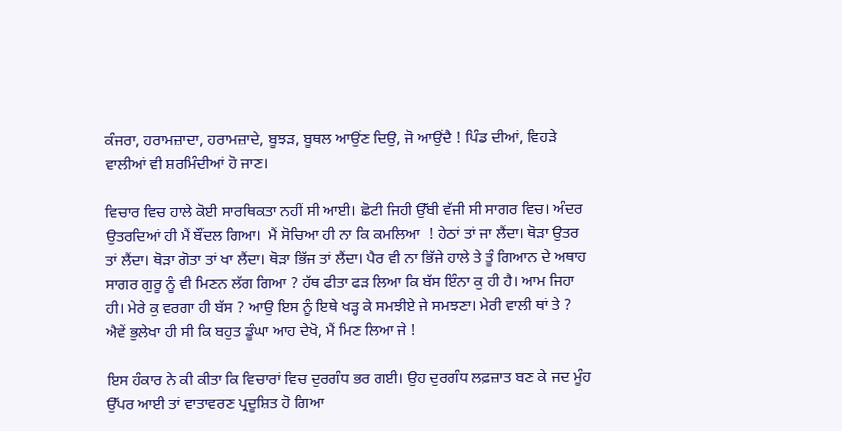ਕੰਜਰਾ, ਹਰਾਮਜ਼ਾਦਾ, ਹਰਾਮਜ਼ਾਦੇ, ਬੂਝੜ, ਬੂਥਲ ਆਉਂਣ ਦਿਉ, ਜੋ ਆਉਂਦੈ ! ਪਿੰਡ ਦੀਆਂ, ਵਿਹੜੇ ਵਾਲੀਆਂ ਵੀ ਸ਼ਰਮਿੰਦੀਆਂ ਹੋ ਜਾਣ।

ਵਿਚਾਰ ਵਿਚ ਹਾਲੇ ਕੋਈ ਸਾਰਥਿਕਤਾ ਨਹੀਂ ਸੀ ਆਈ। ਛੋਟੀ ਜਿਹੀ ਉੱਬੀ ਵੱਜੀ ਸੀ ਸਾਗਰ ਵਿਚ। ਅੰਦਰ ਉਤਰਦਿਆਂ ਹੀ ਮੈਂ ਬੌਂਦਲ ਗਿਆ।  ਮੈਂ ਸੋਚਿਆ ਹੀ ਨਾ ਕਿ ਕਮਲਿਆ  ! ਹੇਠਾਂ ਤਾਂ ਜਾ ਲੈਂਦਾ। ਥੋੜਾ ਉਤਰ ਤਾਂ ਲੈਂਦਾ। ਥੋੜਾ ਗੋਤਾ ਤਾਂ ਖਾ ਲੈਂਦਾ। ਥੋੜਾ ਭਿੱਜ ਤਾਂ ਲੈਂਦਾ। ਪੈਰ ਵੀ ਨਾ ਭਿੱਜੇ ਹਾਲੇ ਤੇ ਤੂੰ ਗਿਆਨ ਦੇ ਅਥਾਹ ਸਾਗਰ ਗੁਰੂ ਨੂੰ ਵੀ ਮਿਣਨ ਲੱਗ ਗਿਆ ? ਹੱਥ ਫੀਤਾ ਫੜ ਲਿਆ ਕਿ ਬੱਸ ਇੰਨਾ ਕੁ ਹੀ ਹੈ। ਆਮ ਜਿਹਾ ਹੀ। ਮੇਰੇ ਕੁ ਵਰਗਾ ਹੀ ਬੱਸ ? ਆਉ ਇਸ ਨੂੰ ਇਥੇ ਖੜ੍ਹ ਕੇ ਸਮਝੀਏ ਜੇ ਸਮਝਣਾ। ਮੇਰੀ ਵਾਲੀ ਥਾਂ ਤੇ ? ਐਵੇਂ ਭੁਲੇਖਾ ਹੀ ਸੀ ਕਿ ਬਹੁਤ ਡੂੰਘਾ ਆਹ ਦੇਖੋ, ਮੈਂ ਮਿਣ ਲਿਆ ਜੇ !

ਇਸ ਹੰਕਾਰ ਨੇ ਕੀ ਕੀਤਾ ਕਿ ਵਿਚਾਰਾਂ ਵਿਚ ਦੁਰਗੰਧ ਭਰ ਗਈ। ਉਹ ਦੁਰਗੰਧ ਲਫ਼ਜ਼ਾਤ ਬਣ ਕੇ ਜਦ ਮੂੰਹ ਉੱਪਰ ਆਈ ਤਾਂ ਵਾਤਾਵਰਣ ਪ੍ਰਦੂਸ਼ਿਤ ਹੋ ਗਿਆ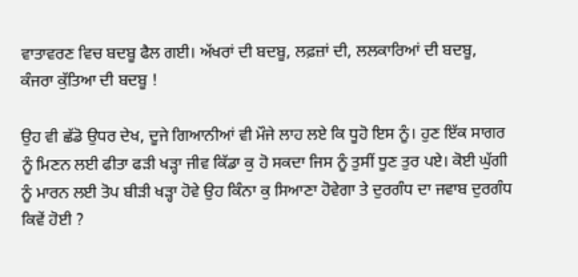ਵਾਤਾਵਰਣ ਵਿਚ ਬਦਬੂ ਫੈਲ ਗਈ। ਅੱਖਰਾਂ ਦੀ ਬਦਬੂ, ਲਫ਼ਜ਼ਾਂ ਦੀ, ਲਲਕਾਰਿਆਂ ਦੀ ਬਦਬੂ, ਕੰਜਰਾ ਕੁੱਤਿਆ ਦੀ ਬਦਬੂ !

ਉਹ ਵੀ ਛੱਡੋ ਉਧਰ ਦੇਖ, ਦੂਜੇ ਗਿਆਨੀਆਂ ਵੀ ਮੌਜੇ ਲਾਹ ਲਏ ਕਿ ਧੂਹੋ ਇਸ ਨੂੰ। ਹੁਣ ਇੱਕ ਸਾਗਰ ਨੂੰ ਮਿਣਨ ਲਈ ਫੀਤਾ ਫੜੀ ਖੜ੍ਹਾ ਜੀਵ ਕਿੱਡਾ ਕੁ ਹੋ ਸਕਦਾ ਜਿਸ ਨੂੰ ਤੁਸੀਂ ਧੂਣ ਤੁਰ ਪਏ। ਕੋਈ ਘੁੱਗੀ ਨੂੰ ਮਾਰਨ ਲਈ ਤੋਪ ਬੀੜੀ ਖੜ੍ਹਾ ਹੋਵੇ ਉਹ ਕਿੰਨਾ ਕੁ ਸਿਆਣਾ ਹੋਵੇਗਾ ਤੇ ਦੁਰਗੰਧ ਦਾ ਜਵਾਬ ਦੁਰਗੰਧ ਕਿਵੇਂ ਹੋਈ ?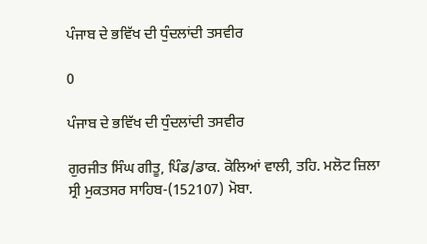ਪੰਜਾਬ ਦੇ ਭਵਿੱਖ ਦੀ ਧੁੰਦਲਾਂਦੀ ਤਸਵੀਰ

0

ਪੰਜਾਬ ਦੇ ਭਵਿੱਖ ਦੀ ਧੁੰਦਲਾਂਦੀ ਤਸਵੀਰ

ਗੁਰਜੀਤ ਸਿੰਘ ਗੀਤੂ, ਪਿੰਡ/ਡਾਕ. ਕੋਲਿਆਂ ਵਾਲੀ, ਤਹਿ. ਮਲੋਟ ਜ਼ਿਲਾ ਸ੍ਰੀ ਮੁਕਤਸਰ ਸਾਹਿਬ-(152107) ਮੋਬਾ.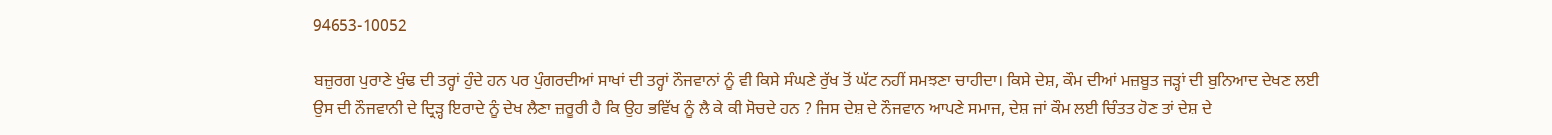94653-10052

ਬਜ਼ੁਰਗ ਪੁਰਾਣੇ ਖੁੰਢ ਦੀ ਤਰ੍ਹਾਂ ਹੁੰਦੇ ਹਨ ਪਰ ਪੁੰਗਰਦੀਆਂ ਸਾਖਾਂ ਦੀ ਤਰ੍ਹਾਂ ਨੌਜਵਾਨਾਂ ਨੂੰ ਵੀ ਕਿਸੇ ਸੰਘਣੇ ਰੁੱਖ ਤੋਂ ਘੱਟ ਨਹੀਂ ਸਮਝਣਾ ਚਾਹੀਦਾ। ਕਿਸੇ ਦੇਸ਼, ਕੌਮ ਦੀਆਂ ਮਜ਼ਬੂਤ ਜੜ੍ਹਾਂ ਦੀ ਬੁਨਿਆਦ ਦੇਖਣ ਲਈ ਉਸ ਦੀ ਨੌਜਵਾਨੀ ਦੇ ਦ੍ਰਿੜ੍ਹ ਇਰਾਦੇ ਨੂੰ ਦੇਖ ਲੈਣਾ ਜ਼ਰੂਰੀ ਹੈ ਕਿ ਉਹ ਭਵਿੱਖ ਨੂੰ ਲੈ ਕੇ ਕੀ ਸੋਚਦੇ ਹਨ ? ਜਿਸ ਦੇਸ਼ ਦੇ ਨੌਜਵਾਨ ਆਪਣੇ ਸਮਾਜ, ਦੇਸ਼ ਜਾਂ ਕੌਮ ਲਈ ਚਿੰਤਤ ਹੋਣ ਤਾਂ ਦੇਸ਼ ਦੇ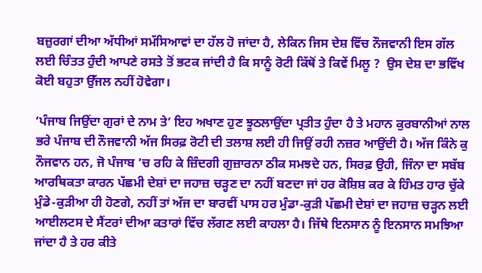ਬਜ਼ੁਰਗਾਂ ਦੀਆ ਅੱਧੀਆਂ ਸਮੱਸਿਆਵਾਂ ਦਾ ਹੱਲ ਹੋ ਜਾਂਦਾ ਹੈ, ਲੇਕਿਨ ਜਿਸ ਦੇਸ਼ ਵਿੱਚ ਨੌਜਵਾਨੀ ਇਸ ਗੱਲ ਲਈ ਚਿੰਤਤ ਹੁੰਦੀ ਆਪਣੇ ਰਸਤੇ ਤੋਂ ਭਟਕ ਜਾਂਦੀ ਹੈ ਕਿ ਸਾਨੂੰ ਰੋਟੀ ਕਿੱਥੋਂ ਤੇ ਕਿਵੇਂ ਮਿਲੂ ?  ਉਸ ਦੇਸ਼ ਦਾ ਭਵਿੱਖ ਕੋਈ ਬਹੁਤਾ ਉੱਜਲ ਨਹੀਂ ਹੋਵੇਗਾ।

‘ਪੰਜਾਬ ਜਿਉਂਦਾ ਗੁਰਾਂ ਦੇ ਨਾਮ ਤੇ’ ਇਹ ਅਖਾਣ ਹੁਣ ਝੂਠਲਾਉਂਦਾ ਪ੍ਰਤੀਤ ਹੁੰਦਾ ਹੈ ਤੇ ਮਹਾਨ ਕੁਰਬਾਨੀਆਂ ਨਾਲ ਭਰੇ ਪੰਜਾਬ ਦੀ ਨੌਜਵਾਨੀ ਅੱਜ ਸਿਰਫ਼ ਰੋਟੀ ਦੀ ਤਲਾਸ਼ ਲਈ ਹੀ ਜਿਉਂ ਰਹੀ ਨਜ਼ਰ ਆਉਂਦੀ ਹੈ। ਅੱਜ ਕਿੰਨੇ ਕੁ ਨੌਜਵਾਨ ਹਨ, ਜੋ ਪੰਜਾਬ ’ਚ ਰਹਿ ਕੇ ਜ਼ਿੰਦਗੀ ਗੁਜ਼ਾਰਨਾ ਠੀਕ ਸਮਝਦੇ ਹਨ, ਸਿਰਫ਼ ਉਹੀ, ਜਿੰਨਾ ਦਾ ਸਬੱਬ ਆਰਥਿਕਤਾ ਕਾਰਨ ਪੱਛਮੀ ਦੇਸ਼ਾਂ ਦਾ ਜਹਾਜ਼ ਚੜ੍ਹਣ ਦਾ ਨਹੀਂ ਬਣਦਾ ਜਾਂ ਹਰ ਕੋਸ਼ਿਸ਼ ਕਰ ਕੇ ਹਿੰਮਤ ਹਾਰ ਚੁੱਕੇ ਮੁੰਡੇ-ਕੁੜੀਆ ਹੀ ਹੋਣਗੇ, ਨਹੀਂ ਤਾਂ ਅੱਜ ਦਾ ਬਾਰਵੀਂ ਪਾਸ ਹਰ ਮੁੰਡਾ-ਕੁੜੀ ਪੱਛਮੀ ਦੇਸ਼ਾਂ ਦਾ ਜਹਾਜ਼ ਚੜ੍ਹਨ ਲਈ ਆਈਲਟਸ ਦੇ ਸੈਂਟਰਾਂ ਦੀਆ ਕਤਾਰਾਂ ਵਿੱਚ ਲੱਗਣ ਲਈ ਕਾਹਲਾ ਹੈ। ਜਿੱਥੇ ਇਨਸਾਨ ਨੂੰ ਇਨਸਾਨ ਸਮਝਿਆ ਜਾਂਦਾ ਹੈ ਤੇ ਹਰ ਕੀਤੇ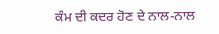ਕੰਮ ਦੀ ਕਦਰ ਹੋਣ ਦੇ ਨਾਲ-ਨਾਲ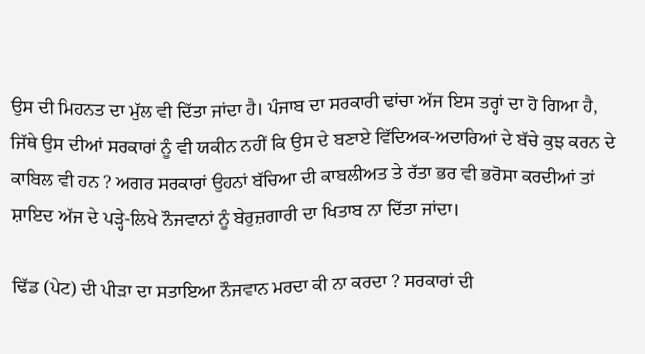ਉਸ ਦੀ ਮਿਹਨਤ ਦਾ ਮੁੱਲ ਵੀ ਦਿੱਤਾ ਜਾਂਦਾ ਹੈ। ਪੰਜਾਬ ਦਾ ਸਰਕਾਰੀ ਢਾਂਚਾ ਅੱਜ ਇਸ ਤਰ੍ਹਾਂ ਦਾ ਹੋ ਗਿਆ ਹੈ, ਜਿੱਥੇ ਉਸ ਦੀਆਂ ਸਰਕਾਰਾਂ ਨੂੰ ਵੀ ਯਕੀਨ ਨਹੀਂ ਕਿ ਉਸ ਦੇ ਬਣਾਏ ਵਿੱਦਿਅਕ-ਅਦਾਰਿਆਂ ਦੇ ਬੱਚੇ ਕੁਝ ਕਰਨ ਦੇ ਕਾਬਿਲ ਵੀ ਹਨ ? ਅਗਰ ਸਰਕਾਰਾਂ ਉਹਨਾਂ ਬੱਚਿਆ ਦੀ ਕਾਬਲੀਅਤ ਤੇ ਰੱਤਾ ਭਰ ਵੀ ਭਰੋਸਾ ਕਰਦੀਆਂ ਤਾਂ ਸ਼ਾਇਦ ਅੱਜ ਦੇ ਪੜ੍ਹੇ-ਲਿਖੇ ਨੌਜਵਾਨਾਂ ਨੂੰ ਬੇਰੁਜ਼ਗਾਰੀ ਦਾ ਖਿਤਾਬ ਨਾ ਦਿੱਤਾ ਜਾਂਦਾ।

ਢਿੱਡ (ਪੇਟ) ਦੀ ਪੀੜਾ ਦਾ ਸਤਾਇਆ ਨੌਜਵਾਨ ਮਰਦਾ ਕੀ ਨਾ ਕਰਦਾ ? ਸਰਕਾਰਾਂ ਦੀ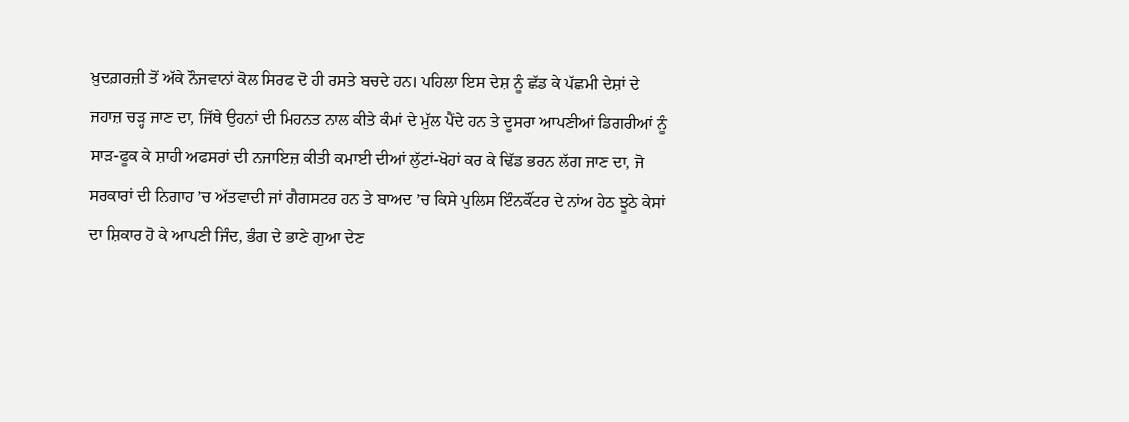ਖ਼ੁਦਗ਼ਰਜ਼ੀ ਤੋਂ ਅੱਕੇ ਨੌਜਵਾਨਾਂ ਕੋਲ ਸਿਰਫ ਦੋ ਹੀ ਰਸਤੇ ਬਚਦੇ ਹਨ। ਪਹਿਲਾ ਇਸ ਦੇਸ਼ ਨੂੰ ਛੱਡ ਕੇ ਪੱਛਮੀ ਦੇਸ਼ਾਂ ਦੇ ਜਹਾਜ਼ ਚੜ੍ਹ ਜਾਣ ਦਾ, ਜਿੱਥੇ ਉਹਨਾਂ ਦੀ ਮਿਹਨਤ ਨਾਲ ਕੀਤੇ ਕੰਮਾਂ ਦੇ ਮੁੱਲ ਪੈਂਦੇ ਹਨ ਤੇ ਦੂਸਰਾ ਆਪਣੀਆਂ ਡਿਗਰੀਆਂ ਨੂੰ ਸਾੜ-ਫੂਕ ਕੇ ਸ਼ਾਹੀ ਅਫਸਰਾਂ ਦੀ ਨਜਾਇਜ਼ ਕੀਤੀ ਕਮਾਈ ਦੀਆਂ ਲੁੱਟਾਂ-ਖੋਹਾਂ ਕਰ ਕੇ ਢਿੱਡ ਭਰਨ ਲੱਗ ਜਾਣ ਦਾ, ਜੋ ਸਰਕਾਰਾਂ ਦੀ ਨਿਗਾਹ ’ਚ ਅੱਤਵਾਦੀ ਜਾਂ ਗੈਗਸਟਰ ਹਨ ਤੇ ਬਾਅਦ ’ਚ ਕਿਸੇ ਪੁਲਿਸ ਇੰਨਕੌਂਟਰ ਦੇ ਨਾਂਅ ਹੇਠ ਝੂਠੇ ਕੇਸਾਂ ਦਾ ਸ਼ਿਕਾਰ ਹੋ ਕੇ ਆਪਣੀ ਜਿੰਦ, ਭੰਗ ਦੇ ਭਾਣੇ ਗੁਆ ਦੇਣ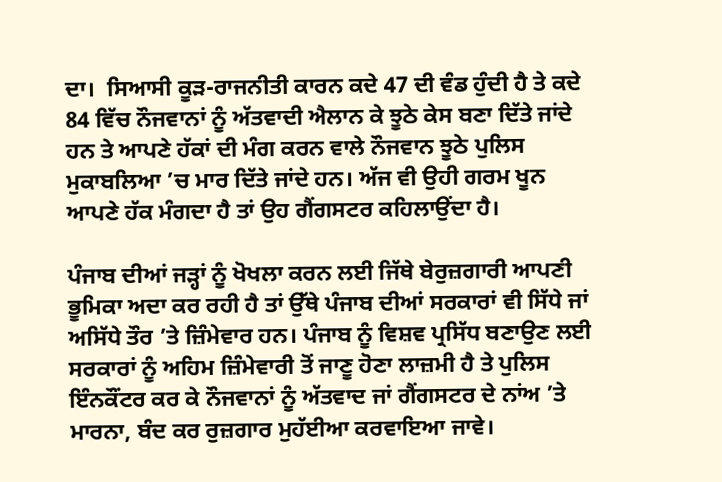ਦਾ।  ਸਿਆਸੀ ਕੂੜ-ਰਾਜਨੀਤੀ ਕਾਰਨ ਕਦੇ 47 ਦੀ ਵੰਡ ਹੁੰਦੀ ਹੈ ਤੇ ਕਦੇ 84 ਵਿੱਚ ਨੌਜਵਾਨਾਂ ਨੂੰ ਅੱਤਵਾਦੀ ਐਲਾਨ ਕੇ ਝੂਠੇ ਕੇਸ ਬਣਾ ਦਿੱਤੇ ਜਾਂਦੇ ਹਨ ਤੇ ਆਪਣੇ ਹੱਕਾਂ ਦੀ ਮੰਗ ਕਰਨ ਵਾਲੇ ਨੌਜਵਾਨ ਝੂਠੇ ਪੁਲਿਸ ਮੁਕਾਬਲਿਆ ’ਚ ਮਾਰ ਦਿੱਤੇ ਜਾਂਦੇ ਹਨ। ਅੱਜ ਵੀ ਉਹੀ ਗਰਮ ਖੂਨ ਆਪਣੇ ਹੱਕ ਮੰਗਦਾ ਹੈ ਤਾਂ ਉਹ ਗੈਂਗਸਟਰ ਕਹਿਲਾਉਂਦਾ ਹੈ।

ਪੰਜਾਬ ਦੀਆਂ ਜੜ੍ਹਾਂ ਨੂੰ ਖੋਖਲਾ ਕਰਨ ਲਈ ਜਿੱਥੇ ਬੇਰੁਜ਼ਗਾਰੀ ਆਪਣੀ ਭੂਮਿਕਾ ਅਦਾ ਕਰ ਰਹੀ ਹੈ ਤਾਂ ਉੱਥੇ ਪੰਜਾਬ ਦੀਆਂ ਸਰਕਾਰਾਂ ਵੀ ਸਿੱਧੇ ਜਾਂ ਅਸਿੱਧੇ ਤੌਰ ’ਤੇ ਜ਼ਿੰਮੇਵਾਰ ਹਨ। ਪੰਜਾਬ ਨੂੰ ਵਿਸ਼ਵ ਪ੍ਰਸਿੱਧ ਬਣਾਉਣ ਲਈ ਸਰਕਾਰਾਂ ਨੂੰ ਅਹਿਮ ਜ਼ਿੰਮੇਵਾਰੀ ਤੋਂ ਜਾਣੂ ਹੋਣਾ ਲਾਜ਼ਮੀ ਹੈ ਤੇ ਪੁਲਿਸ ਇੰਨਕੌਂਟਰ ਕਰ ਕੇ ਨੌਜਵਾਨਾਂ ਨੂੰ ਅੱਤਵਾਦ ਜਾਂ ਗੈਂਗਸਟਰ ਦੇ ਨਾਂਅ ’ਤੇ ਮਾਰਨਾ, ਬੰਦ ਕਰ ਰੁਜ਼ਗਾਰ ਮੁਹੱਈਆ ਕਰਵਾਇਆ ਜਾਵੇ।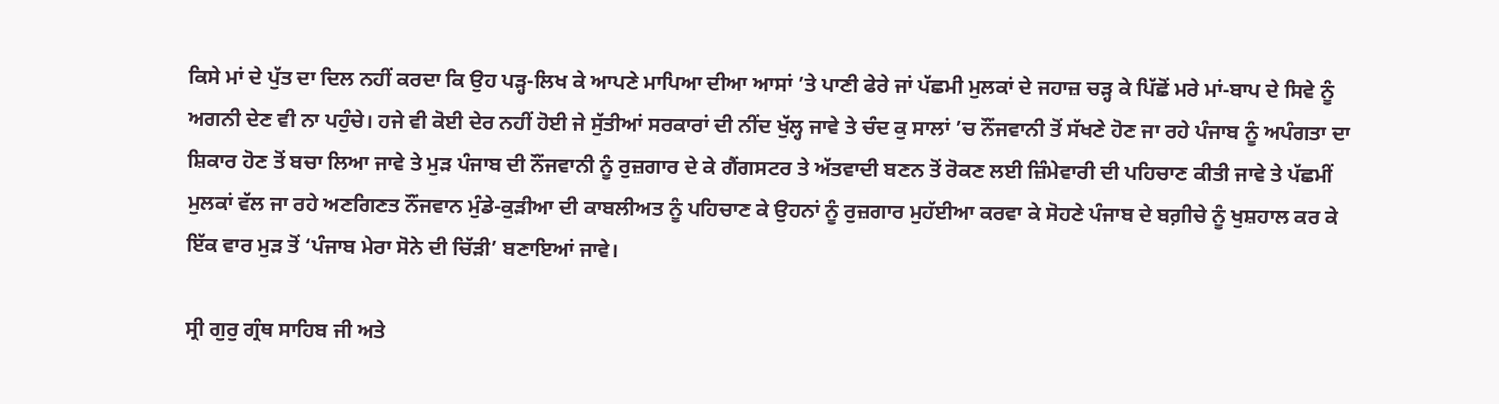ਕਿਸੇ ਮਾਂ ਦੇ ਪੁੱਤ ਦਾ ਦਿਲ ਨਹੀਂ ਕਰਦਾ ਕਿ ਉਹ ਪੜ੍ਹ-ਲਿਖ ਕੇ ਆਪਣੇ ਮਾਪਿਆ ਦੀਆ ਆਸਾਂ ’ਤੇ ਪਾਣੀ ਫੇਰੇ ਜਾਂ ਪੱਛਮੀ ਮੁਲਕਾਂ ਦੇ ਜਹਾਜ਼ ਚੜ੍ਹ ਕੇ ਪਿੱਛੋਂ ਮਰੇ ਮਾਂ-ਬਾਪ ਦੇ ਸਿਵੇ ਨੂੰ ਅਗਨੀ ਦੇਣ ਵੀ ਨਾ ਪਹੁੰਚੇ। ਹਜੇ ਵੀ ਕੋਈ ਦੇਰ ਨਹੀਂ ਹੋਈ ਜੇ ਸੁੱਤੀਆਂ ਸਰਕਾਰਾਂ ਦੀ ਨੀਂਦ ਖੁੱਲ੍ਹ ਜਾਵੇ ਤੇ ਚੰਦ ਕੁ ਸਾਲਾਂ ’ਚ ਨੌਂਜਵਾਨੀ ਤੋਂ ਸੱਖਣੇ ਹੋਣ ਜਾ ਰਹੇ ਪੰਜਾਬ ਨੂੰ ਅਪੰਗਤਾ ਦਾ ਸ਼ਿਕਾਰ ਹੋਣ ਤੋਂ ਬਚਾ ਲਿਆ ਜਾਵੇ ਤੇ ਮੁੜ ਪੰਜਾਬ ਦੀ ਨੌਂਜਵਾਨੀ ਨੂੰ ਰੁਜ਼ਗਾਰ ਦੇ ਕੇ ਗੈਂਗਸਟਰ ਤੇ ਅੱਤਵਾਦੀ ਬਣਨ ਤੋਂ ਰੋਕਣ ਲਈ ਜ਼ਿੰਮੇਵਾਰੀ ਦੀ ਪਹਿਚਾਣ ਕੀਤੀ ਜਾਵੇ ਤੇ ਪੱਛਮੀਂ ਮੁਲਕਾਂ ਵੱਲ ਜਾ ਰਹੇ ਅਣਗਿਣਤ ਨੌਂਜਵਾਨ ਮੁੰਡੇ-ਕੁੜੀਆ ਦੀ ਕਾਬਲੀਅਤ ਨੂੰ ਪਹਿਚਾਣ ਕੇ ਉਹਨਾਂ ਨੂੰ ਰੁਜ਼ਗਾਰ ਮੁਹੱਈਆ ਕਰਵਾ ਕੇ ਸੋਹਣੇ ਪੰਜਾਬ ਦੇ ਬਗ਼ੀਚੇ ਨੂੰ ਖੁਸ਼ਹਾਲ ਕਰ ਕੇ ਇੱਕ ਵਾਰ ਮੁੜ ਤੋਂ ‘ਪੰਜਾਬ ਮੇਰਾ ਸੋਨੇ ਦੀ ਚਿੱੜੀ’ ਬਣਾਇਆਂ ਜਾਵੇ।

ਸ੍ਰੀ ਗੁਰੁ ਗ੍ਰੰਥ ਸਾਹਿਬ ਜੀ ਅਤੇ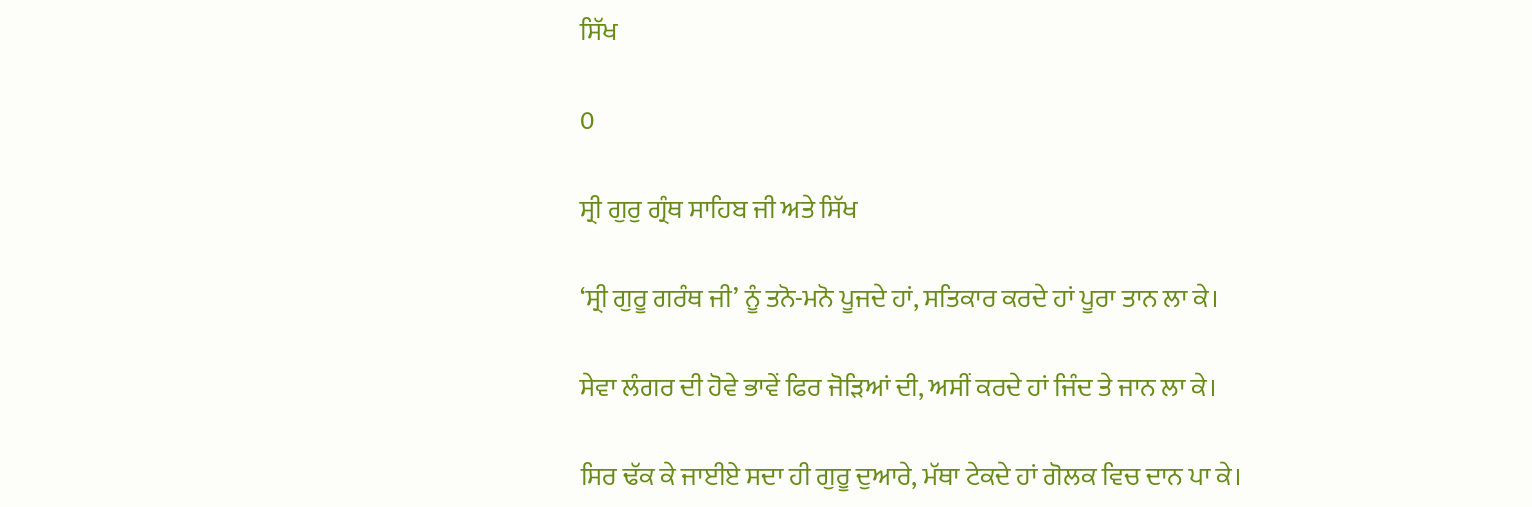ਸਿੱਖ

0

ਸ੍ਰੀ ਗੁਰੁ ਗ੍ਰੰਥ ਸਾਹਿਬ ਜੀ ਅਤੇ ਸਿੱਖ

‘ਸ੍ਰੀ ਗੁਰੂ ਗਰੰਥ ਜੀ’ ਨੂੰ ਤਨੋ-ਮਨੋ ਪੂਜਦੇ ਹਾਂ, ਸਤਿਕਾਰ ਕਰਦੇ ਹਾਂ ਪੂਰਾ ਤਾਨ ਲਾ ਕੇ।

ਸੇਵਾ ਲੰਗਰ ਦੀ ਹੋਵੇ ਭਾਵੇਂ ਫਿਰ ਜੋੜਿਆਂ ਦੀ, ਅਸੀਂ ਕਰਦੇ ਹਾਂ ਜਿੰਦ ਤੇ ਜਾਨ ਲਾ ਕੇ।

ਸਿਰ ਢੱਕ ਕੇ ਜਾਈਏ ਸਦਾ ਹੀ ਗੁਰੂ ਦੁਆਰੇ, ਮੱਥਾ ਟੇਕਦੇ ਹਾਂ ਗੋਲਕ ਵਿਚ ਦਾਨ ਪਾ ਕੇ।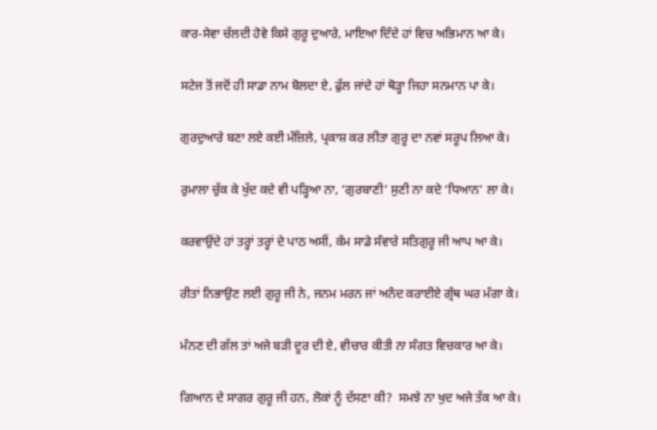ਕਾਰ-ਸੇਵਾ ਚੱਲਦੀ ਹੋਵੇ ਕਿਸੇ ਗੁਰੂ ਦੁਆਰੇ, ਮਾਇਆ ਦਿੰਦੇ ਹਾਂ ਵਿਚ ਅਭਿਮਾਨ ਆ ਕੇ।

ਸਟੇਜ ਤੋਂ ਜਦੋਂ ਹੀ ਸਾਡਾ ਨਾਮ ਬੋਲਦਾ ਏ, ਫੁੱਲ ਜਾਂਦੇ ਹਾਂ ਥੋੜ੍ਹਾ ਜਿਹਾ ਸਨਮਾਨ ਪਾ ਕੇ।

ਗੁਰਦੁਆਰੇ ਬਣਾ ਲਏ ਕਈ ਮੰਜ਼ਿਲੇ, ਪ੍ਰਕਾਸ਼ ਕਰ ਲੀਤਾ ਗੁਰੂ ਦਾ ਨਵਾਂ ਸਰੂਪ ਲਿਆ ਕੇ।

ਰੁਮਾਲਾ ਚੁੱਕ ਕੇ ਖੁੱਦ ਕਦੇ ਵੀ ਪੜ੍ਹਿਆ ਨਾ, ‘ਗੁਰਬਾਣੀ’ ਸੁਣੀ ਨਾ ਕਦੇ ‘ਧਿਆਨ’ ਲਾ ਕੇ।

ਕਰਵਾਉਂਦੇ ਹਾਂ ਤਰ੍ਹਾਂ ਤਰ੍ਹਾਂ ਦੇ ਪਾਠ ਅਸੀਂ, ਕੰਮ ਸਾਡੇ ਸੰਵਾਰੇ ਸਤਿਗੁਰੂ ਜੀ ਆਪ ਆ ਕੇ।

ਰੀਤਾਂ ਨਿਭਾਉਣ ਲਈ ਗੁਰੂ ਜੀ ਨੇ, ਜਨਮ ਮਰਨ ਜਾਂ ਅਨੰਦ ਕਰਾਈਏ ਗ੍ਰੰਥ ਘਰ ਮੰਗਾ ਕੇ।

ਮੰਨਣ ਦੀ ਗੱਲ ਤਾਂ ਅਜੇ ਬੜੀ ਦੂਰ ਦੀ ਏ, ਵੀਚਾਰ ਕੀਤੀ ਨਾ ਸੰਗਤ ਵਿਚਕਾਰ ਆ ਕੇ।

ਗਿਆਨ ਦੇ ਸਾਗਰ ਗੁਰੂ ਜੀ ਹਨ, ਲੋਕਾਂ ਨੂੰ ਦੱਸਣਾ ਕੀ?  ਸਮਝੇ ਨਾ ਖੁਦ ਅਜੇ ਤੱਕ ਆ ਕੇ।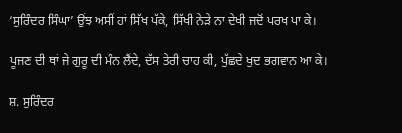‘ਸੁਰਿੰਦਰ ਸਿੰਘਾ’ ਉਂਝ ਅਸੀਂ ਹਾਂ ਸਿੱਖ ਪੱਕੇ, ਸਿੱਖੀ ਨੇੜੇ ਨਾ ਦੇਖੀ ਜਦੋਂ ਪਰਖ ਪਾ ਕੇ।

ਪੂਜਣ ਦੀ ਥਾਂ ਜੇ ਗੁਰੂ ਦੀ ਮੰਨ ਲੈਂਦੇ, ਦੱਸ ਤੇਰੀ ਚਾਹ ਕੀ, ਪੁੱਛਦੇ ਖੁਦ ਭਗਵਾਨ ਆ ਕੇ।

ਸ਼. ਸੁਰਿੰਦਰ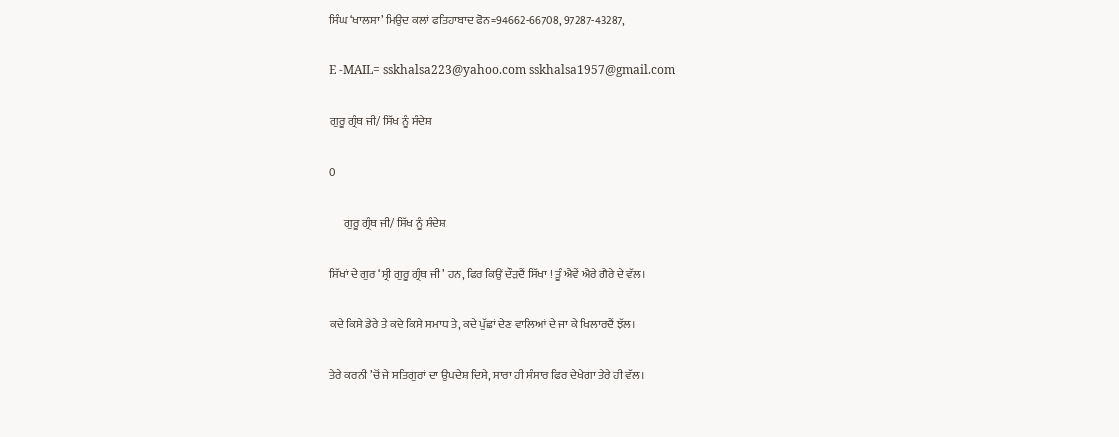ਸਿੰਘ ‘ਖਾਲਸਾ’ ਮਿਉਦ ਕਲਾਂ ਫਤਿਹਾਬਾਦ ਫੋਨ=94662-66708, 97287-43287,

E -MAIL= sskhalsa223@yahoo.com sskhalsa1957@gmail.com

ਗੁਰੂ ਗ੍ਰੰਥ ਜੀ/ ਸਿੱਖ ਨੂੰ ਸੰਦੇਸ਼

0

      ਗੁਰੂ ਗ੍ਰੰਥ ਜੀ/ ਸਿੱਖ ਨੂੰ ਸੰਦੇਸ਼

ਸਿੱਖਾਂ ਦੇ ਗੁਰ ‘ਸ੍ਰੀ ਗੁਰੂ ਗ੍ਰੰਥ ਜੀ’ ਹਨ, ਫਿਰ ਕਿਉਂ ਦੌੜਦੈਂ ਸਿੱਖਾ ! ਤੂੰ ਐਵੇਂ ਐਰੇ ਗੈਰੇ ਦੇ ਵੱਲ।

ਕਦੇ ਕਿਸੇ ਡੇਰੇ ਤੇ ਕਦੇ ਕਿਸੇ ਸਮਾਧ ਤੇ, ਕਦੇ ਪੁੱਛਾਂ ਦੇਣ ਵਾਲਿਆਂ ਦੇ ਜਾ ਕੇ ਖਿਲਾਰਦੈਂ ਝੱਲ।

ਤੇਰੇ ਕਰਨੀ ’ਚੋਂ ਜੇ ਸਤਿਗੁਰਾਂ ਦਾ ਉਪਦੇਸ਼ ਦਿਸੇ, ਸਾਰਾ ਹੀ ਸੰਸਾਰ ਫਿਰ ਦੇਖੇਗਾ ਤੇਰੇ ਹੀ ਵੱਲ।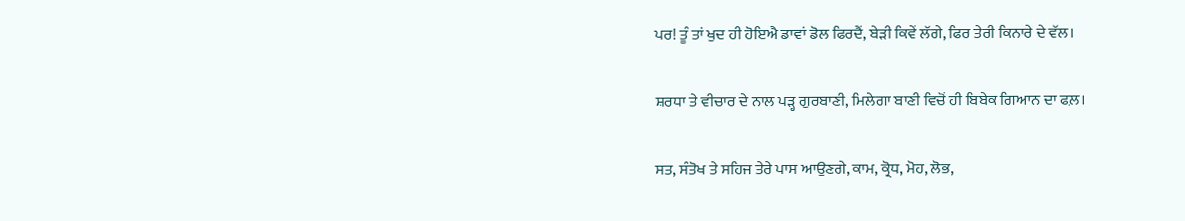ਪਰ! ਤੂੰ ਤਾਂ ਖੁਦ ਹੀ ਹੋਇਐ ਡਾਵਾਂ ਡੋਲ ਫਿਰਦੈਂ, ਬੇੜੀ ਕਿਵੇਂ ਲੱਗੇ, ਫਿਰ ਤੇਰੀ ਕਿਨਾਰੇ ਦੇ ਵੱਲ।

ਸ਼ਰਧਾ ਤੇ ਵੀਚਾਰ ਦੇ ਨਾਲ ਪੜ੍ਹ ਗੁਰਬਾਣੀ, ਮਿਲੇਗਾ ਬਾਣੀ ਵਿਚੋਂ ਹੀ ਬਿਬੇਕ ਗਿਆਨ ਦਾ ਫਲ਼।

ਸਤ, ਸੰਤੋਖ ਤੇ ਸਹਿਜ ਤੇਰੇ ਪਾਸ ਆਉਣਗੇ, ਕਾਮ, ਕ੍ਰੋਧ, ਮੋਹ, ਲੋਭ,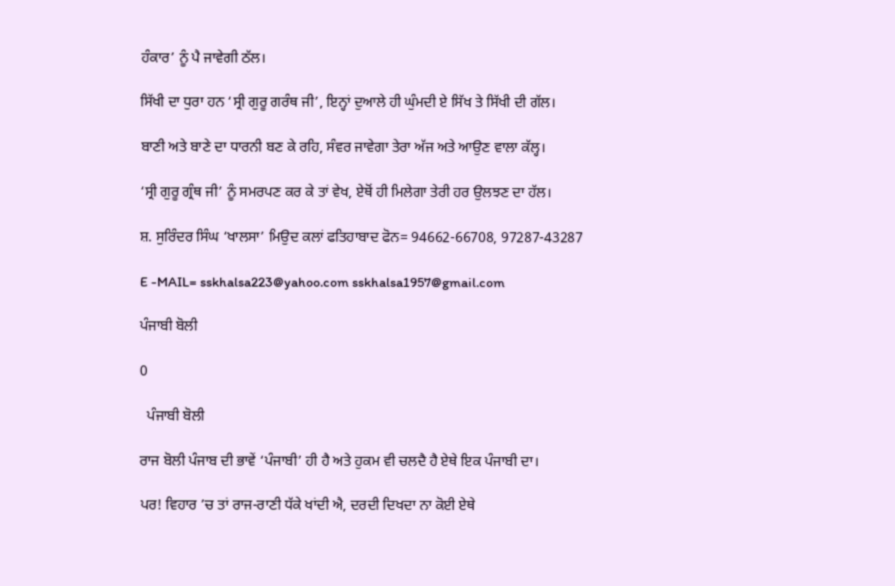ਹੰਕਾਰ’ ਨੂੰ ਪੈ ਜਾਵੇਗੀ ਠੱਲ।

ਸਿੱਖੀ ਦਾ ਧੁਰਾ ਹਨ ‘ਸ੍ਰੀ ਗੁਰੂ ਗਰੰਥ ਜੀ’, ਇਨ੍ਹਾਂ ਦੁਆਲੇ ਹੀ ਘੁੰਮਦੀ ਏ ਸਿੱਖ ਤੇ ਸਿੱਖੀ ਦੀ ਗੱਲ।

ਬਾਣੀ ਅਤੇ ਬਾਣੇ ਦਾ ਧਾਰਨੀ ਬਣ ਕੇ ਰਹਿ, ਸੰਵਰ ਜਾਵੇਗਾ ਤੇਰਾ ਅੱਜ ਅਤੇ ਆਉਣ ਵਾਲਾ ਕੱਲ੍ਹ।

‘ਸ੍ਰੀ ਗੁਰੂ ਗ੍ਰੰਥ ਜੀ’ ਨੂੰ ਸਮਰਪਣ ਕਰ ਕੇ ਤਾਂ ਵੇਖ, ਏਥੋਂ ਹੀ ਮਿਲੇਗਾ ਤੇਰੀ ਹਰ ਉਲਝਣ ਦਾ ਹੱਲ।

ਸ਼. ਸੁਰਿੰਦਰ ਸਿੰਘ ‘ਖਾਲਸਾ’ ਮਿਉਦ ਕਲਾਂ ਫਤਿਹਾਬਾਦ ਫੋਨ= 94662-66708, 97287-43287

E -MAIL= sskhalsa223@yahoo.com sskhalsa1957@gmail.com

ਪੰਜਾਬੀ ਬੋਲੀ

0

  ਪੰਜਾਬੀ ਬੋਲੀ

ਰਾਜ ਬੋਲੀ ਪੰਜਾਬ ਦੀ ਭਾਵੇਂ ‘ਪੰਜਾਬੀ’ ਹੀ ਹੈ ਅਤੇ ਹੁਕਮ ਵੀ ਚਲਦੈ ਹੈ ਏਥੇ ਇਕ ਪੰਜਾਬੀ ਦਾ।

ਪਰ! ਵਿਹਾਰ ’ਚ ਤਾਂ ਰਾਜ-ਰਾਣੀ ਧੱਕੇ ਖਾਂਦੀ ਐ, ਦਰਦੀ ਦਿਖਦਾ ਨਾ ਕੋਈ ਏਥੇ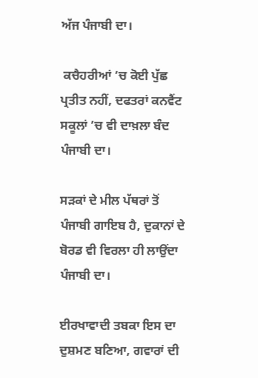ਅੱਜ ਪੰਜਾਬੀ ਦਾ।

 ਕਚੈਹਰੀਆਂ ’ਚ ਕੋਈ ਪੁੱਛ ਪ੍ਰਤੀਤ ਨਹੀਂ, ਦਫਤਰਾਂ ਕਨਵੈਂਟ ਸਕੂਲਾਂ ’ਚ ਵੀ ਦਾਖ਼ਲਾ ਬੰਦ ਪੰਜਾਬੀ ਦਾ।

ਸੜਕਾਂ ਦੇ ਮੀਲ ਪੱਥਰਾਂ ਤੋਂ ਪੰਜਾਬੀ ਗਾਇਬ ਹੈ, ਦੁਕਾਨਾਂ ਦੇ ਬੋਰਡ ਵੀ ਵਿਰਲਾ ਹੀ ਲਾਉਂਦਾ ਪੰਜਾਬੀ ਦਾ।

ਈਰਖਾਵਾਦੀ ਤਬਕਾ ਇਸ ਦਾ ਦੁਸ਼ਮਣ ਬਣਿਆ, ਗਵਾਰਾਂ ਦੀ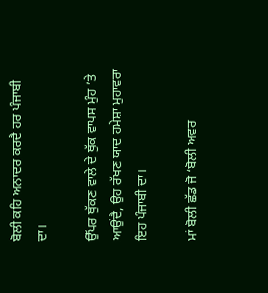ਬੋਲੀ ਕਹਿ ਅਨਾਦਰ ਕਰਦੈ ਹਰ ਪੰਜਾਬੀ ਦਾ।

ਉੱਪਰ ਥੁੱਕਣ ਵਾਲੇ ਦੇ ਥੁੱਕ ਵਾਪਸ ਮੁੰਹ ’ਤੇ ਆਉਂਦੈ, ਉਹ ਰੱਖਣ ਯਾਦ ਹਮੇਸ਼ਾ ਮੁਹਾਵਰਾ ਇਹ ਪੰਜਾਬੀ ਦਾ।

ਮਾਂ ਬੋਲੀ ਛੱਡ ਜੋ ‘ਬੋਲੀ ਅਵਰ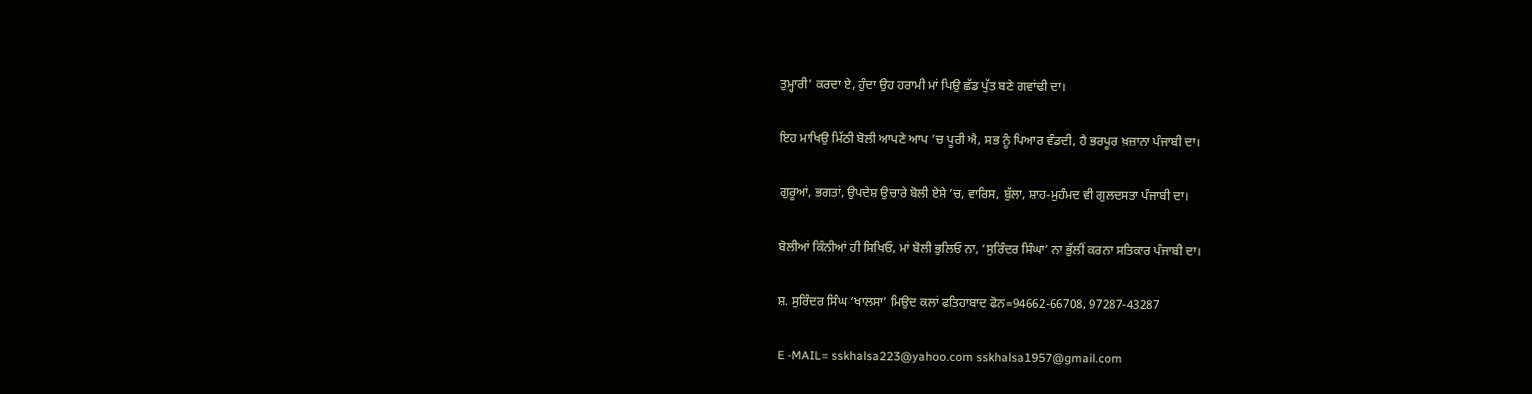ਤੁਮ੍ਹਾਰੀ’ ਕਰਦਾ ਏ, ਹੁੰਦਾ ਉਹ ਹਰਾਮੀ ਮਾਂ ਪਿਉ ਛੱਡ ਪੁੱਤ ਬਣੇ ਗਵਾਂਢੀ ਦਾ।

ਇਹ ਮਾਖਿਉ ਮਿੱਠੀ ਬੋਲੀ ਆਪਣੇ ਆਪ ’ਚ ਪੂਰੀ ਐ, ਸਭ ਨੂੰ ਪਿਆਰ ਵੰਡਦੀ, ਹੈ ਭਰਪੂਰ ਖ਼ਜ਼ਾਨਾ ਪੰਜਾਬੀ ਦਾ।

ਗੁਰੂਆਂ, ਭਗਤਾਂ, ਉਪਦੇਸ਼ ਉਚਾਰੇ ਬੋਲੀ ਏਸੇ ’ਚ, ਵਾਰਿਸ, ਬੁੱਲਾ, ਸ਼ਾਹ-ਮੁਹੰਮਦ ਵੀ ਗੁਲਦਸਤਾ ਪੰਜਾਬੀ ਦਾ।

ਬੋਲੀਆਂ ਕਿੰਨੀਆਂ ਹੀ ਸਿਖਿਓ, ਮਾਂ ਬੋਲੀ ਭੁਲਿਓ ਨਾ, ‘ਸੁਰਿੰਦਰ ਸਿੰਘਾ’ ਨਾ ਭੁੱਲੀਂ ਕਰਨਾ ਸਤਿਕਾਰ ਪੰਜਾਬੀ ਦਾ।

ਸ਼. ਸੁਰਿੰਦਰ ਸਿੰਘ ‘ਖਾਲਸਾ’ ਮਿਉਦ ਕਲਾਂ ਫਤਿਹਾਬਾਦ ਫੋਨ=94662-66708, 97287-43287

E -MAIL= sskhalsa223@yahoo.com sskhalsa1957@gmail.com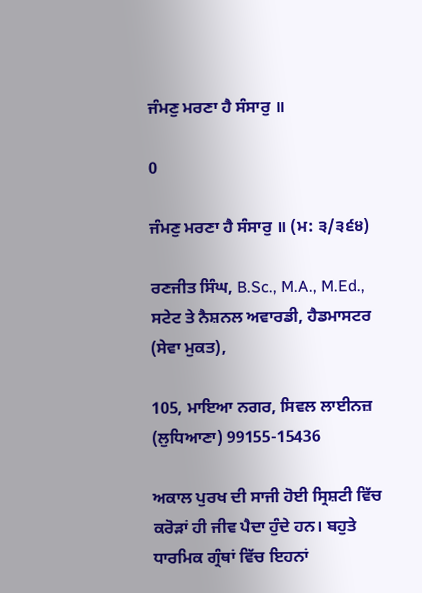ਜੰਮਣੁ ਮਰਣਾ ਹੈ ਸੰਸਾਰੁ ॥

0

ਜੰਮਣੁ ਮਰਣਾ ਹੈ ਸੰਸਾਰੁ ॥ (ਮ: ੩/੩੬੪)

ਰਣਜੀਤ ਸਿੰਘ, B.Sc., M.A., M.Ed., ਸਟੇਟ ਤੇ ਨੈਸ਼ਨਲ ਅਵਾਰਡੀ, ਹੈਡਮਾਸਟਰ (ਸੇਵਾ ਮੁਕਤ),

105, ਮਾਇਆ ਨਗਰ, ਸਿਵਲ ਲਾਈਨਜ਼ (ਲੁਧਿਆਣਾ) 99155-15436

ਅਕਾਲ ਪੁਰਖ ਦੀ ਸਾਜੀ ਹੋਈ ਸ੍ਰਿਸ਼ਟੀ ਵਿੱਚ ਕਰੋੜਾਂ ਹੀ ਜੀਵ ਪੈਦਾ ਹੁੰਦੇ ਹਨ। ਬਹੁਤੇ ਧਾਰਮਿਕ ਗ੍ਰੰਥਾਂ ਵਿੱਚ ਇਹਨਾਂ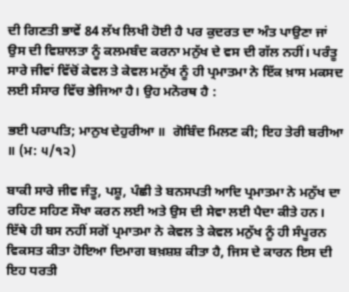ਦੀ ਗਿਣਤੀ ਭਾਵੇਂ 84 ਲੱਖ ਲਿਖੀ ਹੋਈ ਹੈ ਪਰ ਕੁਦਰਤ ਦਾ ਅੰਤ ਪਾਉਣਾ ਜਾਂ ਉਸ ਦੀ ਵਿਸ਼ਾਲਤਾ ਨੂੰ ਕਲਮਬੰਦ ਕਰਨਾ ਮਨੁੱਖ ਦੇ ਵਸ ਦੀ ਗੱਲ ਨਹੀਂ। ਪਰੰਤੂ ਸਾਰੇ ਜੀਵਾਂ ਵਿੱਚੋਂ ਕੇਵਲ ਤੇ ਕੇਵਲ ਮਨੁੱਖ ਨੂੰ ਹੀ ਪ੍ਰਮਾਤਮਾ ਨੇ ਇੱਕ ਖ਼ਾਸ ਮਕਸਦ ਲਈ ਸੰਸਾਰ ਵਿੱਚ ਭੇਜਿਆ ਹੈ। ਉਹ ਮਨੋਰਥ ਹੈ :

ਭਈ ਪਰਾਪਤਿ; ਮਾਨੁਖ ਦੇਹੁਰੀਆ ॥  ਗੋਬਿੰਦ ਮਿਲਣ ਕੀ; ਇਹ ਤੇਰੀ ਬਰੀਆ ॥ (ਮ: ੫/੧੨)

ਬਾਕੀ ਸਾਰੇ ਜੀਵ ਜੰਤੂ, ਪਸ਼ੂ, ਪੰਛੀ ਤੇ ਬਨਸਪਤੀ ਆਦਿ ਪ੍ਰਮਾਤਮਾ ਨੇ ਮਨੁੱਖ ਦਾ ਰਹਿਣ ਸਹਿਣ ਸੌਖਾ ਕਰਨ ਲਈ ਅਤੇ ਉਸ ਦੀ ਸੇਵਾ ਲਈ ਪੈਦਾ ਕੀਤੇ ਹਨ। ਇੱਥੇ ਹੀ ਬਸ ਨਹੀਂ ਸਗੋਂ ਪ੍ਰਮਾਤਮਾ ਨੇ ਕੇਵਲ ਤੇ ਕੇਵਲ ਮਨੁੱਖ ਨੂੰ ਹੀ ਸੰਪੂਰਨ ਵਿਕਸਤ ਕੀਤਾ ਹੋਇਆ ਦਿਮਾਗ ਬਖ਼ਸ਼ਸ਼ ਕੀਤਾ ਹੈ, ਜਿਸ ਦੇ ਕਾਰਨ ਇਸ ਦੀ ਇਹ ਧਰਤੀ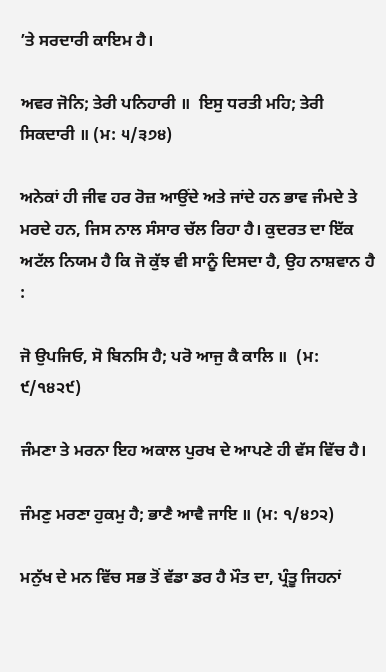’ਤੇ ਸਰਦਾਰੀ ਕਾਇਮ ਹੈ।

ਅਵਰ ਜੋਨਿ; ਤੇਰੀ ਪਨਿਹਾਰੀ ॥  ਇਸੁ ਧਰਤੀ ਮਹਿ; ਤੇਰੀ ਸਿਕਦਾਰੀ ॥ (ਮ: ੫/੩੭੪)

ਅਨੇਕਾਂ ਹੀ ਜੀਵ ਹਰ ਰੋਜ਼ ਆਉਂਦੇ ਅਤੇ ਜਾਂਦੇ ਹਨ ਭਾਵ ਜੰਮਦੇ ਤੇ ਮਰਦੇ ਹਨ, ਜਿਸ ਨਾਲ ਸੰਸਾਰ ਚੱਲ ਰਿਹਾ ਹੈ। ਕੁਦਰਤ ਦਾ ਇੱਕ ਅਟੱਲ ਨਿਯਮ ਹੈ ਕਿ ਜੋ ਕੁੱਝ ਵੀ ਸਾਨੂੰ ਦਿਸਦਾ ਹੈ, ਉਹ ਨਾਸ਼ਵਾਨ ਹੈ :

ਜੋ ਉਪਜਿਓ, ਸੋ ਬਿਨਸਿ ਹੈ; ਪਰੋ ਆਜੁ ਕੈ ਕਾਲਿ ॥  (ਮ: ੯/੧੪੨੯)

ਜੰਮਣਾ ਤੇ ਮਰਨਾ ਇਹ ਅਕਾਲ ਪੁਰਖ ਦੇ ਆਪਣੇ ਹੀ ਵੱਸ ਵਿੱਚ ਹੈ।

ਜੰਮਣੁ ਮਰਣਾ ਹੁਕਮੁ ਹੈ; ਭਾਣੈ ਆਵੈ ਜਾਇ ॥ (ਮ: ੧/੪੭੨)

ਮਨੁੱਖ ਦੇ ਮਨ ਵਿੱਚ ਸਭ ਤੋਂ ਵੱਡਾ ਡਰ ਹੈ ਮੌਤ ਦਾ, ਪ੍ਰੰਤੂ ਜਿਹਨਾਂ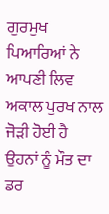ਗੁਰਮੁਖ ਪਿਆਰਿਆਂ ਨੇ ਆਪਣੀ ਲਿਵ ਅਕਾਲ ਪੁਰਖ ਨਾਲ ਜੋੜੀ ਹੋਈ ਹੈ ਉਹਨਾਂ ਨੂੰ ਮੌਤ ਦਾ ਡਰ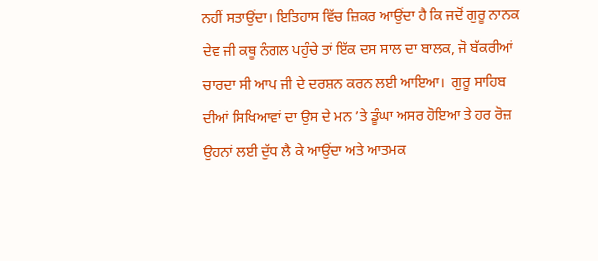ਨਹੀਂ ਸਤਾਉਂਦਾ। ਇਤਿਹਾਸ ਵਿੱਚ ਜ਼ਿਕਰ ਆਉਂਦਾ ਹੈ ਕਿ ਜਦੋਂ ਗੁਰੂ ਨਾਨਕ ਦੇਵ ਜੀ ਕਥੂ ਨੰਗਲ ਪਹੁੰਚੇ ਤਾਂ ਇੱਕ ਦਸ ਸਾਲ ਦਾ ਬਾਲਕ, ਜੋ ਬੱਕਰੀਆਂ ਚਾਰਦਾ ਸੀ ਆਪ ਜੀ ਦੇ ਦਰਸ਼ਨ ਕਰਨ ਲਈ ਆਇਆ।  ਗੁਰੂ ਸਾਹਿਬ ਦੀਆਂ ਸਿਖਿਆਵਾਂ ਦਾ ਉਸ ਦੇ ਮਨ ’ਤੇ ਡੂੰਘਾ ਅਸਰ ਹੋਇਆ ਤੇ ਹਰ ਰੋਜ਼ ਉਹਨਾਂ ਲਈ ਦੁੱਧ ਲੈ ਕੇ ਆਉਂਦਾ ਅਤੇ ਆਤਮਕ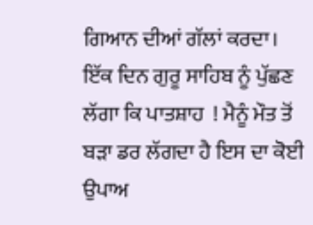ਗਿਆਨ ਦੀਆਂ ਗੱਲਾਂ ਕਰਦਾ। ਇੱਕ ਦਿਨ ਗੁਰੂ ਸਾਹਿਬ ਨੂੰ ਪੁੱਛਣ ਲੱਗਾ ਕਿ ਪਾਤਸ਼ਾਹ  ! ਮੈਨੂੰ ਮੌਤ ਤੋਂ ਬੜਾ ਡਰ ਲੱਗਦਾ ਹੈ ਇਸ ਦਾ ਕੋਈ ਉਪਾਅ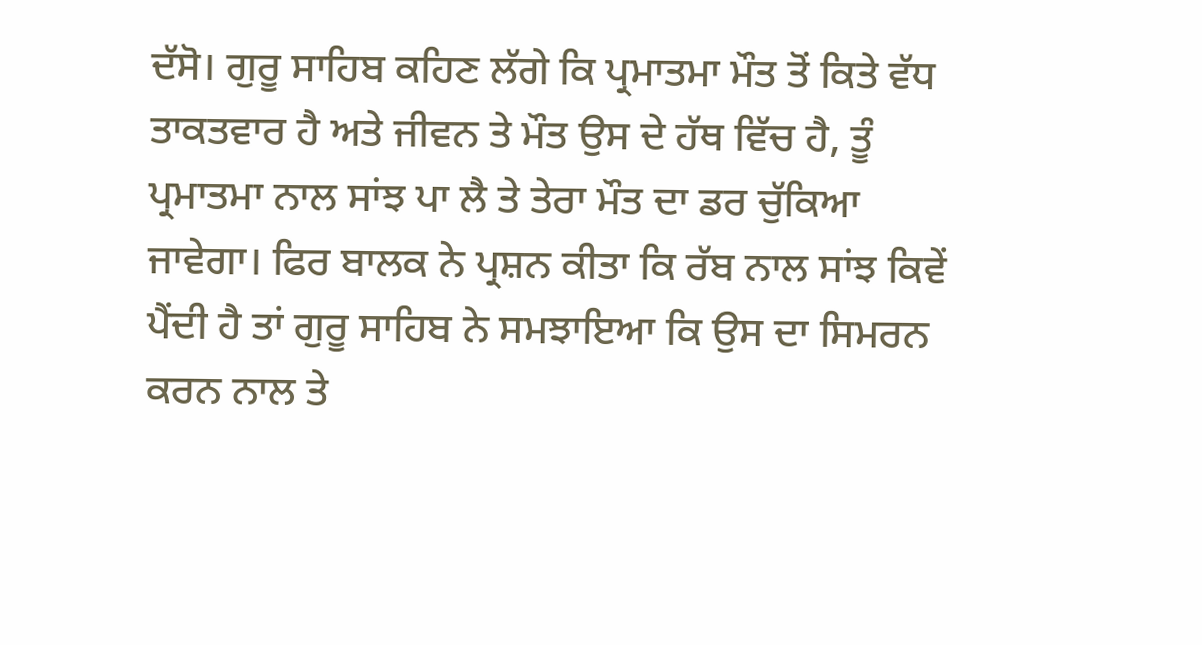ਦੱਸੋ। ਗੁਰੂ ਸਾਹਿਬ ਕਹਿਣ ਲੱਗੇ ਕਿ ਪ੍ਰਮਾਤਮਾ ਮੌਤ ਤੋਂ ਕਿਤੇ ਵੱਧ ਤਾਕਤਵਾਰ ਹੈ ਅਤੇ ਜੀਵਨ ਤੇ ਮੌਤ ਉਸ ਦੇ ਹੱਥ ਵਿੱਚ ਹੈ, ਤੂੰ ਪ੍ਰਮਾਤਮਾ ਨਾਲ ਸਾਂਝ ਪਾ ਲੈ ਤੇ ਤੇਰਾ ਮੌਤ ਦਾ ਡਰ ਚੁੱਕਿਆ ਜਾਵੇਗਾ। ਫਿਰ ਬਾਲਕ ਨੇ ਪ੍ਰਸ਼ਨ ਕੀਤਾ ਕਿ ਰੱਬ ਨਾਲ ਸਾਂਝ ਕਿਵੇਂ ਪੈਂਦੀ ਹੈ ਤਾਂ ਗੁਰੂ ਸਾਹਿਬ ਨੇ ਸਮਝਾਇਆ ਕਿ ਉਸ ਦਾ ਸਿਮਰਨ ਕਰਨ ਨਾਲ ਤੇ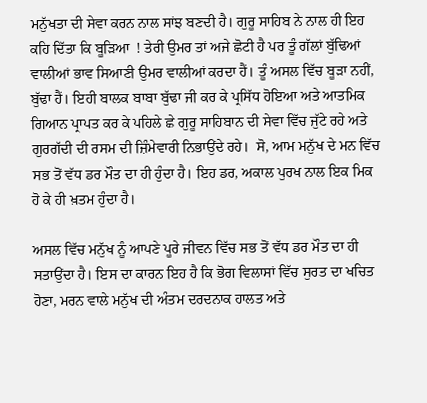ਮਨੁੱਖਤਾ ਦੀ ਸੇਵਾ ਕਰਨ ਨਾਲ ਸਾਂਝ ਬਣਦੀ ਹੈ। ਗੁਰੂ ਸਾਹਿਬ ਨੇ ਨਾਲ ਹੀ ਇਹ ਕਹਿ ਦਿੱਤਾ ਕਿ ਬੂੜਿਆ  ! ਤੇਰੀ ਉਮਰ ਤਾਂ ਅਜੇ ਛੋਟੀ ਹੈ ਪਰ ਤੂੰ ਗੱਲਾਂ ਬੁੱਢਿਆਂ ਵਾਲੀਆਂ ਭਾਵ ਸਿਆਣੀ ਉਮਰ ਵਾਲੀਆਂ ਕਰਦਾ ਹੈਂ। ਤੂੰ ਅਸਲ ਵਿੱਚ ਬੂੜਾ ਨਹੀਂ, ਬੁੱਢਾ ਹੈਂ। ਇਹੀ ਬਾਲਕ ਬਾਬਾ ਬੁੱਢਾ ਜੀ ਕਰ ਕੇ ਪ੍ਰਸਿੱਧ ਹੋਇਆ ਅਤੇ ਆਤਮਿਕ ਗਿਆਨ ਪ੍ਰਾਪਤ ਕਰ ਕੇ ਪਹਿਲੇ ਛੇ ਗੁਰੂ ਸਾਹਿਬਾਨ ਦੀ ਸੇਵਾ ਵਿੱਚ ਜੁੱਟੇ ਰਹੇ ਅਤੇ ਗੁਰਗੱਦੀ ਦੀ ਰਸਮ ਦੀ ਜ਼ਿੰਮੇਵਾਰੀ ਨਿਭਾਉਂਦੇ ਰਹੇ।  ਸੋ, ਆਮ ਮਨੁੱਖ ਦੇ ਮਨ ਵਿੱਚ ਸਭ ਤੋਂ ਵੱਧ ਡਰ ਮੌਤ ਦਾ ਹੀ ਹੁੰਦਾ ਹੈ। ਇਹ ਡਰ, ਅਕਾਲ ਪੁਰਖ ਨਾਲ ਇਕ ਮਿਕ ਹੋ ਕੇ ਹੀ ਖ਼ਤਮ ਹੁੰਦਾ ਹੈ।

ਅਸਲ ਵਿੱਚ ਮਨੁੱਖ ਨੂੰ ਆਪਣੇ ਪੂਰੇ ਜੀਵਨ ਵਿੱਚ ਸਭ ਤੋਂ ਵੱਧ ਡਰ ਮੌਤ ਦਾ ਹੀ ਸਤਾਉਂਦਾ ਹੈ। ਇਸ ਦਾ ਕਾਰਨ ਇਹ ਹੈ ਕਿ ਭੋਗ ਵਿਲਾਸਾਂ ਵਿੱਚ ਸੁਰਤ ਦਾ ਖਚਿਤ ਹੋਣਾ, ਮਰਨ ਵਾਲੇ ਮਨੁੱਖ ਦੀ ਅੰਤਮ ਦਰਦਨਾਕ ਹਾਲਤ ਅਤੇ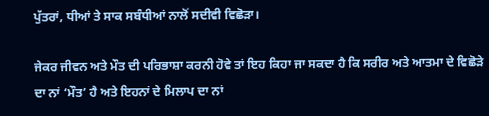ਪੁੱਤਰਾਂ, ਧੀਆਂ ਤੇ ਸਾਕ ਸਬੰਧੀਆਂ ਨਾਲੋਂ ਸਦੀਵੀ ਵਿਛੋੜਾ।

ਜੇਕਰ ਜੀਵਨ ਅਤੇ ਮੌਤ ਦੀ ਪਰਿਭਾਸ਼ਾ ਕਰਨੀ ਹੋਵੇ ਤਾਂ ਇਹ ਕਿਹਾ ਜਾ ਸਕਦਾ ਹੈ ਕਿ ਸਰੀਰ ਅਤੇ ਆਤਮਾ ਦੇ ਵਿਛੋੜੇ ਦਾ ਨਾਂ ‘ਮੌਤ’ ਹੈ ਅਤੇ ਇਹਨਾਂ ਦੇ ਮਿਲਾਪ ਦਾ ਨਾਂ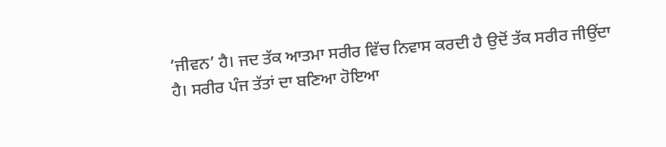‘ਜੀਵਨ’ ਹੈ। ਜਦ ਤੱਕ ਆਤਮਾ ਸਰੀਰ ਵਿੱਚ ਨਿਵਾਸ ਕਰਦੀ ਹੈ ਉਦੋਂ ਤੱਕ ਸਰੀਰ ਜੀਉਂਦਾ ਹੈ। ਸਰੀਰ ਪੰਜ ਤੱਤਾਂ ਦਾ ਬਣਿਆ ਹੋਇਆ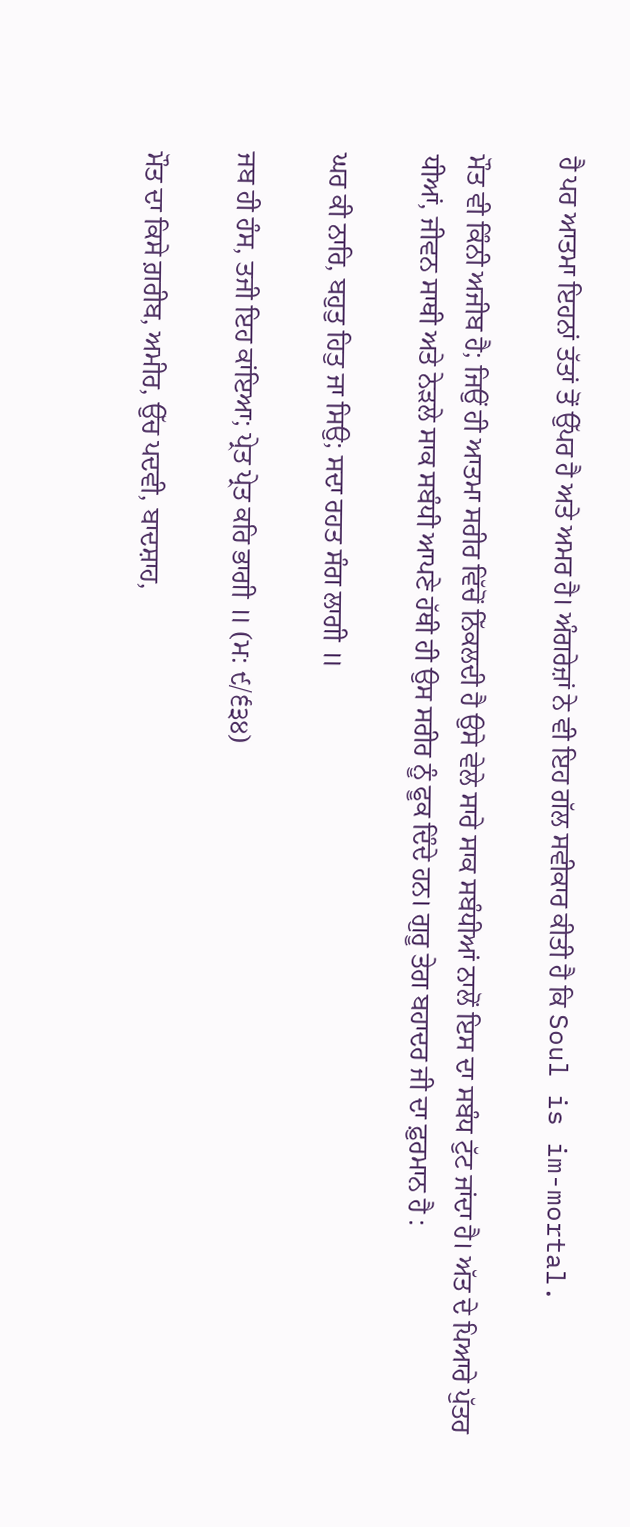ਹੈ ਪਰ ਆਤਮਾ ਇਹਨਾਂ ਤੱਤਾਂ ਤੋਂ ਉੱਪਰ ਹੈ ਅਤੇ ਅਮਰ ਹੈ। ਅੰਗਰੇਜ਼ਾਂ ਨੇ ਵੀ ਇਹ ਗੱਲ ਸਵੀਕਾਰ ਕੀਤੀ ਹੈ ਕਿ Soul is im-mortal.

ਮੌਤ ਵੀ ਕਿੰਨੀ ਅਜੀਬ ਹੈ; ਜਿਉਂ ਹੀ ਆਤਮਾ ਸਰੀਰ ਵਿੱਚੋਂ ਨਿੱਕਲਦੀ ਹੈ ਉਸੇ ਵੇਲੇ ਸਾਰੇ ਸਾਕ ਸਬੰਧੀਆਂ ਨਾਲੋਂ ਇਸ ਦਾ ਸਬੰਧ ਟੁੱਟ ਜਾਂਦਾ ਹੈ। ਅੱਤ ਦੇ ਪਿਆਰੇ ਪੁੱਤਰ ਧੀਆਂ, ਜੀਵਨ ਸਾਥੀ ਅਤੇ ਨੇੜਲੇ ਸਾਕ ਸਬੰਧੀ ਆਪਣੇ ਹੱਥੀ ਹੀ ਉਸ ਸਰੀਰ ਨੂੰ ਫੂਕ ਦਿੰਦੇ ਹਨ। ਗੁਰੂ ਤੇਗ ਬਹਾਦਰ ਜੀ ਦਾ ਫ਼ੁਰਮਾਨ ਹੈ :

ਘਰ ਕੀ ਨਾਰਿ, ਬਹੁਤੁ ਹਿਤੁ ਜਾ ਸਿਉ; ਸਦਾ ਰਹਤ ਸੰਗ ਲਾਗੀ ॥

ਜਬ ਹੀ ਹੰਸ, ਤਜੀ ਇਹ ਕਾਂਇਆ; ਪ੍ਰੇਤ ਪ੍ਰੇਤ ਕਰਿ ਭਾਗੀ ॥ (ਮ: ੯/੬੩੪)

ਮੌਤ ਦਾ ਕਿਸੇ ਗ਼ਰੀਬ, ਅਮੀਰ, ਉੱਚ ਪਦਵੀ, ਬਾਦਸ਼ਾਹ,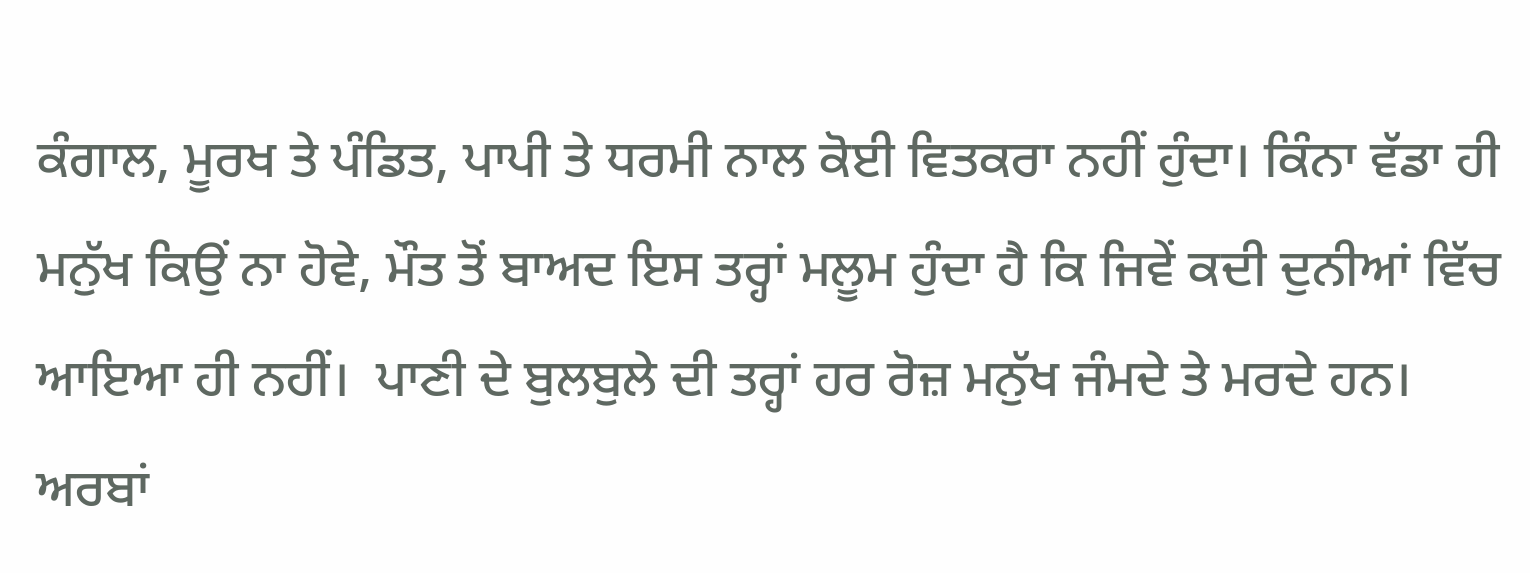ਕੰਗਾਲ, ਮੂਰਖ ਤੇ ਪੰਡਿਤ, ਪਾਪੀ ਤੇ ਧਰਮੀ ਨਾਲ ਕੋਈ ਵਿਤਕਰਾ ਨਹੀਂ ਹੁੰਦਾ। ਕਿੰਨਾ ਵੱਡਾ ਹੀ ਮਨੁੱਖ ਕਿਉਂ ਨਾ ਹੋਵੇ, ਮੌਤ ਤੋਂ ਬਾਅਦ ਇਸ ਤਰ੍ਹਾਂ ਮਲੂਮ ਹੁੰਦਾ ਹੈ ਕਿ ਜਿਵੇਂ ਕਦੀ ਦੁਨੀਆਂ ਵਿੱਚ ਆਇਆ ਹੀ ਨਹੀਂ।  ਪਾਣੀ ਦੇ ਬੁਲਬੁਲੇ ਦੀ ਤਰ੍ਹਾਂ ਹਰ ਰੋਜ਼ ਮਨੁੱਖ ਜੰਮਦੇ ਤੇ ਮਰਦੇ ਹਨ। ਅਰਬਾਂ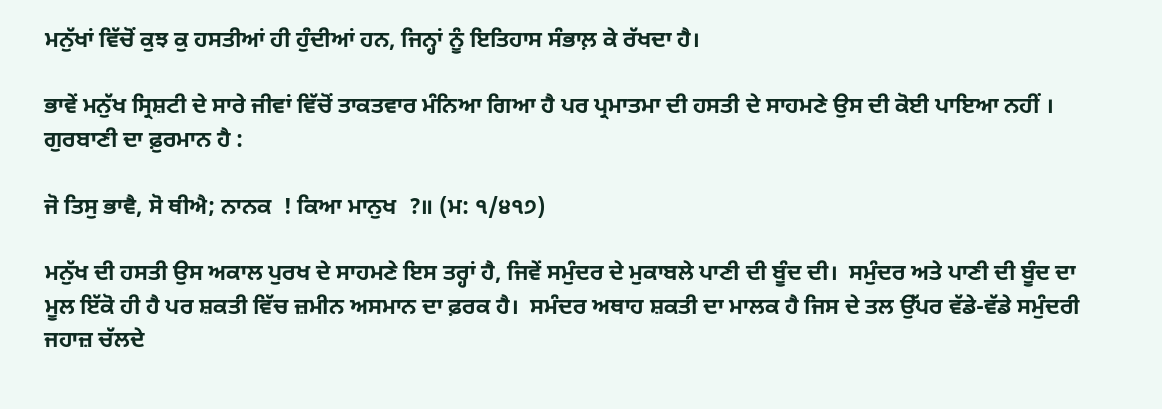ਮਨੁੱਖਾਂ ਵਿੱਚੋਂ ਕੁਝ ਕੁ ਹਸਤੀਆਂ ਹੀ ਹੁੰਦੀਆਂ ਹਨ, ਜਿਨ੍ਹਾਂ ਨੂੰ ਇਤਿਹਾਸ ਸੰਭਾਲ਼ ਕੇ ਰੱਖਦਾ ਹੈ।

ਭਾਵੇਂ ਮਨੁੱਖ ਸ੍ਰਿਸ਼ਟੀ ਦੇ ਸਾਰੇ ਜੀਵਾਂ ਵਿੱਚੋਂ ਤਾਕਤਵਾਰ ਮੰਨਿਆ ਗਿਆ ਹੈ ਪਰ ਪ੍ਰਮਾਤਮਾ ਦੀ ਹਸਤੀ ਦੇ ਸਾਹਮਣੇ ਉਸ ਦੀ ਕੋਈ ਪਾਇਆ ਨਹੀਂ । ਗੁਰਬਾਣੀ ਦਾ ਫ਼ੁਰਮਾਨ ਹੈ :

ਜੋ ਤਿਸੁ ਭਾਵੈ, ਸੋ ਥੀਐ; ਨਾਨਕ  ! ਕਿਆ ਮਾਨੁਖ  ?॥ (ਮ: ੧/੪੧੭)

ਮਨੁੱਖ ਦੀ ਹਸਤੀ ਉਸ ਅਕਾਲ ਪੁਰਖ ਦੇ ਸਾਹਮਣੇ ਇਸ ਤਰ੍ਹਾਂ ਹੈ, ਜਿਵੇਂ ਸਮੁੰਦਰ ਦੇ ਮੁਕਾਬਲੇ ਪਾਣੀ ਦੀ ਬੂੰਦ ਦੀ।  ਸਮੁੰਦਰ ਅਤੇ ਪਾਣੀ ਦੀ ਬੂੰਦ ਦਾ ਮੂਲ ਇੱਕੋ ਹੀ ਹੈ ਪਰ ਸ਼ਕਤੀ ਵਿੱਚ ਜ਼ਮੀਨ ਅਸਮਾਨ ਦਾ ਫ਼ਰਕ ਹੈ।  ਸਮੰਦਰ ਅਥਾਹ ਸ਼ਕਤੀ ਦਾ ਮਾਲਕ ਹੈ ਜਿਸ ਦੇ ਤਲ ਉੱਪਰ ਵੱਡੇ-ਵੱਡੇ ਸਮੁੰਦਰੀ ਜਹਾਜ਼ ਚੱਲਦੇ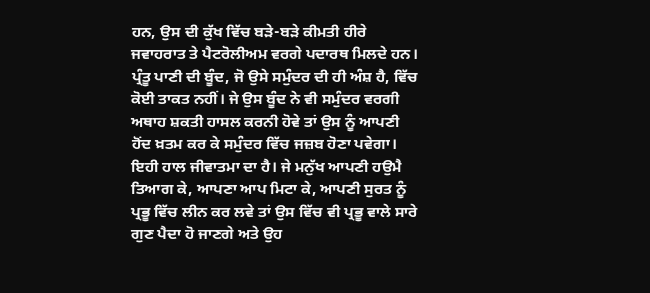ਹਨ, ਉਸ ਦੀ ਕੁੱਖ ਵਿੱਚ ਬੜੇ-ਬੜੇ ਕੀਮਤੀ ਹੀਰੇ ਜਵਾਹਰਾਤ ਤੇ ਪੈਟਰੋਲੀਅਮ ਵਰਗੇ ਪਦਾਰਥ ਮਿਲਦੇ ਹਨ। ਪ੍ਰੰਤੂ ਪਾਣੀ ਦੀ ਬੂੰਦ, ਜੋ ਉਸੇ ਸਮੁੰਦਰ ਦੀ ਹੀ ਅੰਸ਼ ਹੈ, ਵਿੱਚ ਕੋਈ ਤਾਕਤ ਨਹੀਂ। ਜੇ ਉਸ ਬੂੰਦ ਨੇ ਵੀ ਸਮੁੰਦਰ ਵਰਗੀ ਅਥਾਹ ਸ਼ਕਤੀ ਹਾਸਲ ਕਰਨੀ ਹੋਵੇ ਤਾਂ ਉਸ ਨੂੰ ਆਪਣੀ ਹੋਂਦ ਖ਼ਤਮ ਕਰ ਕੇ ਸਮੁੰਦਰ ਵਿੱਚ ਜਜ਼ਬ ਹੋਣਾ ਪਵੇਗਾ। ਇਹੀ ਹਾਲ ਜੀਵਾਤਮਾ ਦਾ ਹੈ। ਜੇ ਮਨੁੱਖ ਆਪਣੀ ਹਉਮੈ ਤਿਆਗ ਕੇ, ਆਪਣਾ ਆਪ ਮਿਟਾ ਕੇ, ਆਪਣੀ ਸੁਰਤ ਨੂੰ ਪ੍ਰਭੂ ਵਿੱਚ ਲੀਨ ਕਰ ਲਵੇ ਤਾਂ ਉਸ ਵਿੱਚ ਵੀ ਪ੍ਰਭੂ ਵਾਲੇ ਸਾਰੇ ਗੁਣ ਪੈਦਾ ਹੋ ਜਾਣਗੇ ਅਤੇ ਉਹ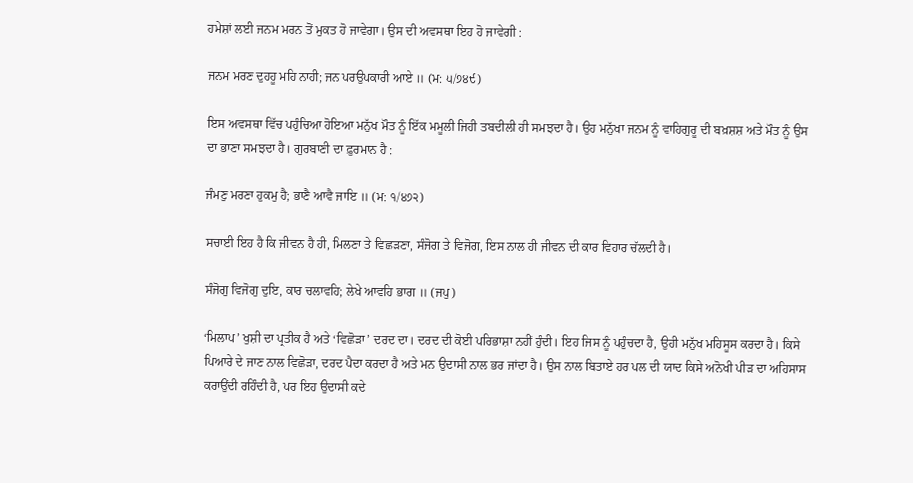ਹਮੇਸ਼ਾਂ ਲਈ ਜਨਮ ਮਰਨ ਤੋਂ ਮੁਕਤ ਹੋ ਜਾਵੇਗਾ। ਉਸ ਦੀ ਅਵਸਥਾ ਇਹ ਹੋ ਜਾਵੇਗੀ :

ਜਨਮ ਮਰਣ ਦੁਹਹੂ ਮਹਿ ਨਾਹੀ; ਜਨ ਪਰਉਪਕਾਰੀ ਆਏ ॥ (ਮ: ੫/੭੪੯)

ਇਸ ਅਵਸਥਾ ਵਿੱਚ ਪਹੁੰਚਿਆ ਹੋਇਆ ਮਨੁੱਖ ਮੌਤ ਨੂੰ ਇੱਕ ਮਮੂਲੀ ਜਿਹੀ ਤਬਦੀਲੀ ਹੀ ਸਮਝਦਾ ਹੈ। ਉਹ ਮਨੁੱਖਾ ਜਨਮ ਨੂੰ ਵਾਹਿਗੁਰੂ ਦੀ ਬਖ਼ਸ਼ਸ਼ ਅਤੇ ਮੌਤ ਨੂੰ ਉਸ ਦਾ ਭਾਣਾ ਸਮਝਦਾ ਹੈ। ਗੁਰਬਾਣੀ ਦਾ ਫ਼ੁਰਮਾਨ ਹੈ :

ਜੰਮਣੁ ਮਰਣਾ ਹੁਕਮੁ ਹੈ; ਭਾਣੈ ਆਵੈ ਜਾਇ ॥ (ਮ: ੧/੪੭੨)

ਸਚਾਈ ਇਹ ਹੈ ਕਿ ਜੀਵਨ ਹੈ ਹੀ, ਮਿਲਣਾ ਤੇ ਵਿਛੜਣਾ, ਸੰਜੋਗ ਤੇ ਵਿਜੋਗ, ਇਸ ਨਾਲ ਹੀ ਜੀਵਨ ਦੀ ਕਾਰ ਵਿਹਾਰ ਚੱਲਦੀ ਹੈ।

ਸੰਜੋਗੁ ਵਿਜੋਗੁ ਦੁਇ, ਕਾਰ ਚਲਾਵਹਿ; ਲੇਖੇ ਆਵਹਿ ਭਾਗ ॥ (ਜਪੁ)

‘ਮਿਲਾਪ’ ਖੁਸ਼ੀ ਦਾ ਪ੍ਰਤੀਕ ਹੈ ਅਤੇ ‘ਵਿਛੋੜਾ’ ਦਰਦ ਦਾ। ਦਰਦ ਦੀ ਕੋਈ ਪਰਿਭਾਸ਼ਾ ਨਹੀਂ ਹੁੰਦੀ। ਇਹ ਜਿਸ ਨੂੰ ਪਹੁੰਚਦਾ ਹੈ, ਉਹੀ ਮਨੁੱਖ ਮਹਿਸੂਸ ਕਰਦਾ ਹੈ। ਕਿਸੇ ਪਿਆਰੇ ਦੇ ਜਾਣ ਨਾਲ ਵਿਛੋੜਾ, ਦਰਦ ਪੈਦਾ ਕਰਦਾ ਹੈ ਅਤੇ ਮਨ ਉਦਾਸੀ ਨਾਲ ਭਰ ਜਾਂਦਾ ਹੈ। ਉਸ ਨਾਲ ਬਿਤਾਏ ਹਰ ਪਲ ਦੀ ਯਾਦ ਕਿਸੇ ਅਨੋਖੀ ਪੀੜ ਦਾ ਅਹਿਸਾਸ ਕਰਾਉਂਦੀ ਰਹਿੰਦੀ ਹੈ, ਪਰ ਇਹ ਉਦਾਸੀ ਕਦੇ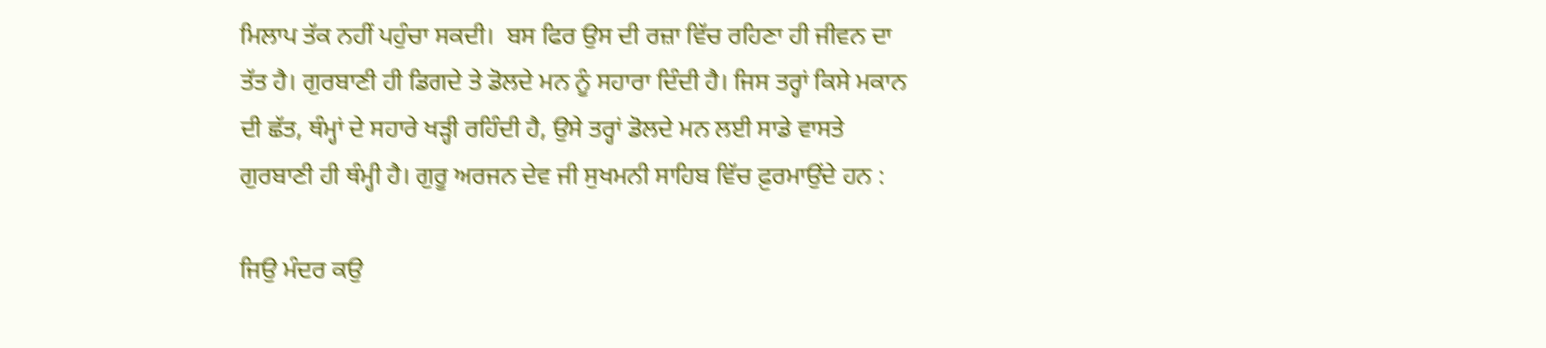ਮਿਲਾਪ ਤੱਕ ਨਹੀਂ ਪਹੁੰਚਾ ਸਕਦੀ।  ਬਸ ਫਿਰ ਉਸ ਦੀ ਰਜ਼ਾ ਵਿੱਚ ਰਹਿਣਾ ਹੀ ਜੀਵਨ ਦਾ ਤੱਤ ਹੈ। ਗੁਰਬਾਣੀ ਹੀ ਡਿਗਦੇ ਤੇ ਡੋਲਦੇ ਮਨ ਨੂੰ ਸਹਾਰਾ ਦਿੰਦੀ ਹੈ। ਜਿਸ ਤਰ੍ਹਾਂ ਕਿਸੇ ਮਕਾਨ ਦੀ ਛੱਤ, ਥੰਮ੍ਹਾਂ ਦੇ ਸਹਾਰੇ ਖੜ੍ਹੀ ਰਹਿੰਦੀ ਹੈ, ਉਸੇ ਤਰ੍ਹਾਂ ਡੋਲਦੇ ਮਨ ਲਈ ਸਾਡੇ ਵਾਸਤੇ ਗੁਰਬਾਣੀ ਹੀ ਥੰਮ੍ਹੀ ਹੈ। ਗੁਰੂ ਅਰਜਨ ਦੇਵ ਜੀ ਸੁਖਮਨੀ ਸਾਹਿਬ ਵਿੱਚ ਫ਼ੁਰਮਾਉਂਦੇ ਹਨ :

ਜਿਉ ਮੰਦਰ ਕਉ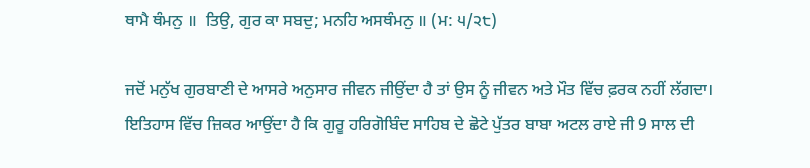ਥਾਮੈ ਥੰਮਨੁ ॥  ਤਿਉ, ਗੁਰ ਕਾ ਸਬਦੁ; ਮਨਹਿ ਅਸਥੰਮਨੁ ॥ (ਮ: ੫/੨੮)

ਜਦੋਂ ਮਨੁੱਖ ਗੁਰਬਾਣੀ ਦੇ ਆਸਰੇ ਅਨੁਸਾਰ ਜੀਵਨ ਜੀਉਂਦਾ ਹੈ ਤਾਂ ਉਸ ਨੂੰ ਜੀਵਨ ਅਤੇ ਮੌਤ ਵਿੱਚ ਫ਼ਰਕ ਨਹੀਂ ਲੱਗਦਾ। ਇਤਿਹਾਸ ਵਿੱਚ ਜ਼ਿਕਰ ਆਉਂਦਾ ਹੈ ਕਿ ਗੁਰੂ ਹਰਿਗੋਬਿੰਦ ਸਾਹਿਬ ਦੇ ਛੋਟੇ ਪੁੱਤਰ ਬਾਬਾ ਅਟਲ ਰਾਏ ਜੀ 9 ਸਾਲ ਦੀ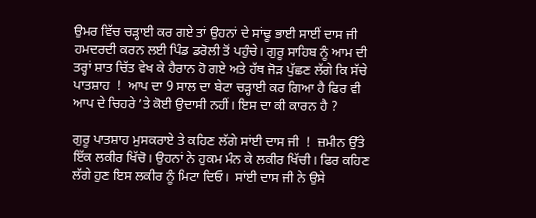ਉਮਰ ਵਿੱਚ ਚੜ੍ਹਾਈ ਕਰ ਗਏ ਤਾਂ ਉਹਨਾਂ ਦੇ ਸਾਂਢੂ ਭਾਈ ਸਾਈਂ ਦਾਸ ਜੀ ਹਮਦਰਦੀ ਕਰਨ ਲਈ ਪਿੰਡ ਡਰੋਲੀ ਤੋਂ ਪਹੁੰਚੇ। ਗੁਰੂ ਸਾਹਿਬ ਨੂੰ ਆਮ ਦੀ ਤਰ੍ਹਾਂ ਸ਼ਾਤ ਚਿੱਤ ਵੇਖ ਕੇ ਹੈਰਾਨ ਹੋ ਗਏ ਅਤੇ ਹੱਥ ਜੋੜ ਪੁੱਛਣ ਲੱਗੇ ਕਿ ਸੱਚੇ ਪਾਤਸ਼ਾਹ  !  ਆਪ ਦਾ 9 ਸਾਲ ਦਾ ਬੇਟਾ ਚੜ੍ਹਾਈ ਕਰ ਗਿਆ ਹੈ ਫਿਰ ਵੀ ਆਪ ਦੇ ਚਿਹਰੇ ’ਤੇ ਕੋਈ ਉਦਾਸੀ ਨਹੀਂ। ਇਸ ਦਾ ਕੀ ਕਾਰਨ ਹੈ ?

ਗੁਰੂ ਪਾਤਸ਼ਾਹ ਮੁਸਕਰਾਏ ਤੇ ਕਹਿਣ ਲੱਗੇ ਸਾਂਈ ਦਾਸ ਜੀ  !  ਜ਼ਮੀਨ ਉੱਤੇ ਇੱਕ ਲਕੀਰ ਖਿੱਚੋ। ਉਹਨਾਂ ਨੇ ਹੁਕਮ ਮੰਨ ਕੇ ਲਕੀਰ ਖਿੱਚੀ। ਫਿਰ ਕਹਿਣ ਲੱਗੇ ਹੁਣ ਇਸ ਲਕੀਰ ਨੂੰ ਮਿਟਾ ਦਿਓ।  ਸਾਂਈ ਦਾਸ ਜੀ ਨੇ ਉਸੇ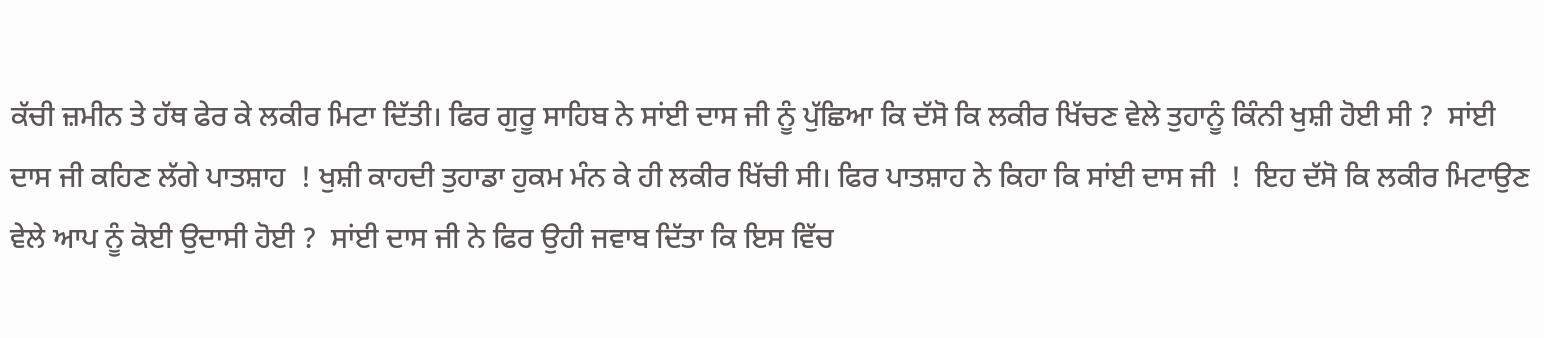ਕੱਚੀ ਜ਼ਮੀਨ ਤੇ ਹੱਥ ਫੇਰ ਕੇ ਲਕੀਰ ਮਿਟਾ ਦਿੱਤੀ। ਫਿਰ ਗੁਰੂ ਸਾਹਿਬ ਨੇ ਸਾਂਈ ਦਾਸ ਜੀ ਨੂੰ ਪੁੱਛਿਆ ਕਿ ਦੱਸੋ ਕਿ ਲਕੀਰ ਖਿੱਚਣ ਵੇਲੇ ਤੁਹਾਨੂੰ ਕਿੰਨੀ ਖੁਸ਼ੀ ਹੋਈ ਸੀ ?  ਸਾਂਈ ਦਾਸ ਜੀ ਕਹਿਣ ਲੱਗੇ ਪਾਤਸ਼ਾਹ  ! ਖੁਸ਼ੀ ਕਾਹਦੀ ਤੁਹਾਡਾ ਹੁਕਮ ਮੰਨ ਕੇ ਹੀ ਲਕੀਰ ਖਿੱਚੀ ਸੀ। ਫਿਰ ਪਾਤਸ਼ਾਹ ਨੇ ਕਿਹਾ ਕਿ ਸਾਂਈ ਦਾਸ ਜੀ  !  ਇਹ ਦੱਸੋ ਕਿ ਲਕੀਰ ਮਿਟਾਉਣ ਵੇਲੇ ਆਪ ਨੂੰ ਕੋਈ ਉਦਾਸੀ ਹੋਈ ?  ਸਾਂਈ ਦਾਸ ਜੀ ਨੇ ਫਿਰ ਉਹੀ ਜਵਾਬ ਦਿੱਤਾ ਕਿ ਇਸ ਵਿੱਚ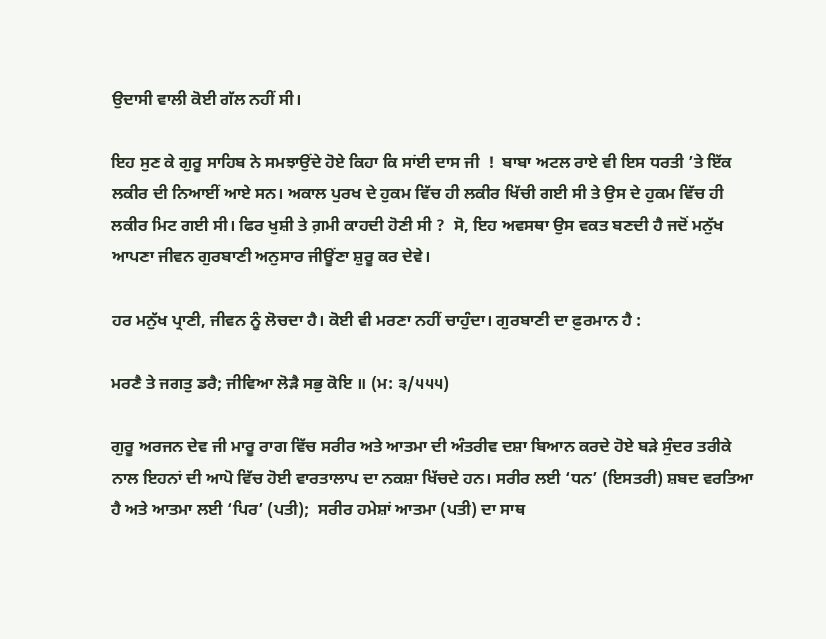ਉਦਾਸੀ ਵਾਲੀ ਕੋਈ ਗੱਲ ਨਹੀਂ ਸੀ।

ਇਹ ਸੁਣ ਕੇ ਗੁਰੂ ਸਾਹਿਬ ਨੇ ਸਮਝਾਉਂਦੇ ਹੋਏ ਕਿਹਾ ਕਿ ਸਾਂਈ ਦਾਸ ਜੀ  !  ਬਾਬਾ ਅਟਲ ਰਾਏ ਵੀ ਇਸ ਧਰਤੀ ’ਤੇ ਇੱਕ ਲਕੀਰ ਦੀ ਨਿਆਈਂ ਆਏ ਸਨ। ਅਕਾਲ ਪੁਰਖ ਦੇ ਹੁਕਮ ਵਿੱਚ ਹੀ ਲਕੀਰ ਖਿੱਚੀ ਗਈ ਸੀ ਤੇ ਉਸ ਦੇ ਹੁਕਮ ਵਿੱਚ ਹੀ ਲਕੀਰ ਮਿਟ ਗਈ ਸੀ। ਫਿਰ ਖੁਸ਼ੀ ਤੇ ਗ਼ਮੀ ਕਾਹਦੀ ਹੋਣੀ ਸੀ ?  ਸੋ, ਇਹ ਅਵਸਥਾ ਉਸ ਵਕਤ ਬਣਦੀ ਹੈ ਜਦੋਂ ਮਨੁੱਖ ਆਪਣਾ ਜੀਵਨ ਗੁਰਬਾਣੀ ਅਨੁਸਾਰ ਜੀਊਂਣਾ ਸ਼ੁਰੂ ਕਰ ਦੇਵੇ।

ਹਰ ਮਨੁੱਖ ਪ੍ਰਾਣੀ, ਜੀਵਨ ਨੂੰ ਲੋਚਦਾ ਹੈ। ਕੋਈ ਵੀ ਮਰਣਾ ਨਹੀਂ ਚਾਹੁੰਦਾ। ਗੁਰਬਾਣੀ ਦਾ ਫ਼ੁਰਮਾਨ ਹੈ :

ਮਰਣੈ ਤੇ ਜਗਤੁ ਡਰੈ; ਜੀਵਿਆ ਲੋੜੈ ਸਭੁ ਕੋਇ ॥ (ਮ: ੩/੫੫੫)

ਗੁਰੂ ਅਰਜਨ ਦੇਵ ਜੀ ਮਾਰੂ ਰਾਗ ਵਿੱਚ ਸਰੀਰ ਅਤੇ ਆਤਮਾ ਦੀ ਅੰਤਰੀਵ ਦਸ਼ਾ ਬਿਆਨ ਕਰਦੇ ਹੋਏ ਬੜੇ ਸੁੰਦਰ ਤਰੀਕੇ ਨਾਲ ਇਹਨਾਂ ਦੀ ਆਪੋ ਵਿੱਚ ਹੋਈ ਵਾਰਤਾਲਾਪ ਦਾ ਨਕਸ਼ਾ ਖਿੱਚਦੇ ਹਨ। ਸਰੀਰ ਲਈ ‘ਧਨ’ (ਇਸਤਰੀ) ਸ਼ਬਦ ਵਰਤਿਆ ਹੈ ਅਤੇ ਆਤਮਾ ਲਈ ‘ਪਿਰ’ (ਪਤੀ);  ਸਰੀਰ ਹਮੇਸ਼ਾਂ ਆਤਮਾ (ਪਤੀ) ਦਾ ਸਾਥ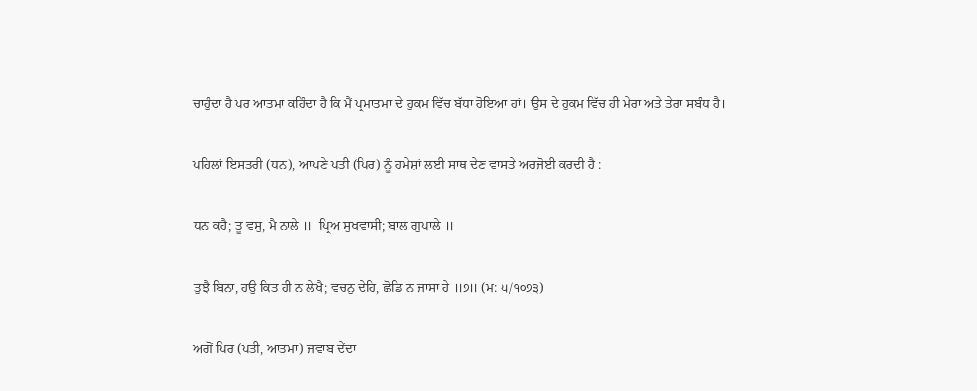ਚਾਹੁੰਦਾ ਹੈ ਪਰ ਆਤਮਾ ਕਹਿੰਦਾ ਹੈ ਕਿ ਮੈਂ ਪ੍ਰਮਾਤਮਾ ਦੇ ਹੁਕਮ ਵਿੱਚ ਬੱਧਾ ਹੋਇਆ ਹਾਂ। ਉਸ ਦੇ ਹੁਕਮ ਵਿੱਚ ਹੀ ਮੇਰਾ ਅਤੇ ਤੇਰਾ ਸਬੰਧ ਹੈ।

ਪਹਿਲਾਂ ਇਸਤਰੀ (ਧਨ), ਆਪਣੇ ਪਤੀ (ਪਿਰ) ਨੂੰ ਹਮੇਸ਼ਾਂ ਲਈ ਸਾਥ ਦੇਣ ਵਾਸਤੇ ਅਰਜੋਈ ਕਰਦੀ ਹੈ :

ਧਨ ਕਹੈ; ਤੂ ਵਸੁ, ਮੈ ਨਾਲੇ ॥  ਪ੍ਰਿਅ ਸੁਖਵਾਸੀ; ਬਾਲ ਗੁਪਾਲੇ ॥

ਤੁਝੈ ਬਿਨਾ, ਹਉ ਕਿਤ ਹੀ ਨ ਲੇਖੈ; ਵਚਨੁ ਦੇਹਿ, ਛੋਡਿ ਨ ਜਾਸਾ ਹੇ ॥੭॥ (ਮ: ੫/੧੦੭੩)

ਅਗੋਂ ਪਿਰ (ਪਤੀ, ਆਤਮਾ) ਜਵਾਬ ਦੇਂਦਾ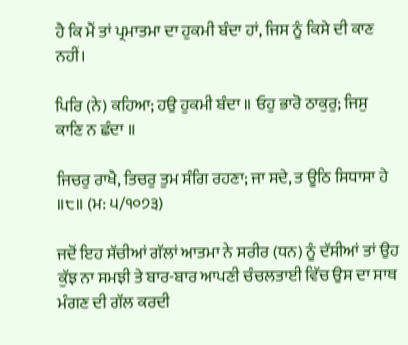ਹੈ ਕਿ ਮੈਂ ਤਾਂ ਪ੍ਰਮਾਤਮਾ ਦਾ ਹੁਕਮੀ ਬੰਦਾ ਹਾਂ, ਜਿਸ ਨੂੰ ਕਿਸੇ ਦੀ ਕਾਣ ਨਹੀਂ।

ਪਿਰਿ (ਨੇ) ਕਹਿਆ; ਹਉ ਹੁਕਮੀ ਬੰਦਾ ॥ ਓਹੁ ਭਾਰੋ ਠਾਕੁਰੁ; ਜਿਸੁ ਕਾਣਿ ਨ ਛੰਦਾ ॥

ਜਿਚਰੁ ਰਾਖੈ, ਤਿਚਰੁ ਤੁਮ ਸੰਗਿ ਰਹਣਾ; ਜਾ ਸਦੇ, ਤ ਊਠਿ ਸਿਧਾਸਾ ਹੇ ॥੮॥ (ਮ: ੫/੧੦੭੩)

ਜਦੋਂ ਇਹ ਸੱਚੀਆਂ ਗੱਲਾਂ ਆਤਮਾ ਨੇ ਸਰੀਰ (ਧਨ) ਨੂੰ ਦੱਸੀਆਂ ਤਾਂ ਉਹ ਕੁੱਝ ਨਾ ਸਮਝੀ ਤੇ ਬਾਰ-ਬਾਰ ਆਪਣੀ ਚੰਚਲਤਾਈ ਵਿੱਚ ਉਸ ਦਾ ਸਾਥ ਮੰਗਣ ਦੀ ਗੱਲ ਕਰਦੀ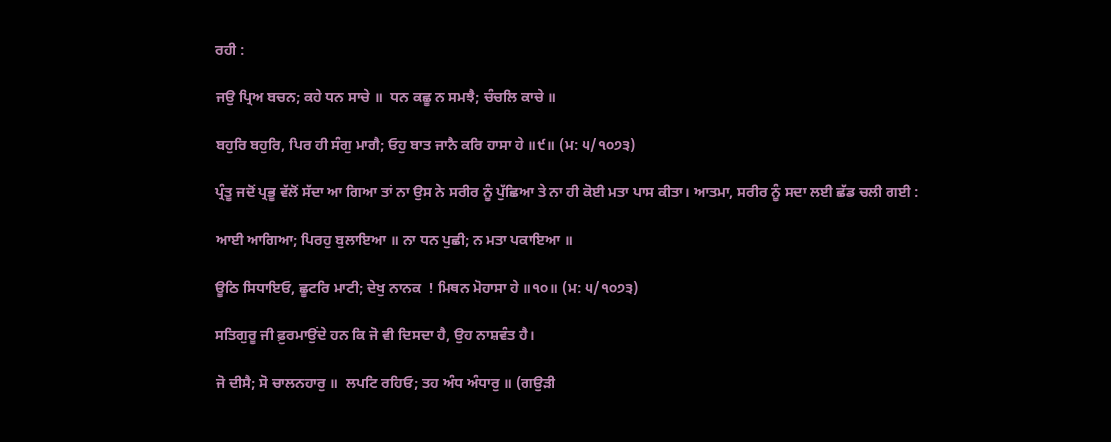ਰਹੀ :

ਜਉ ਪ੍ਰਿਅ ਬਚਨ; ਕਹੇ ਧਨ ਸਾਚੇ ॥  ਧਨ ਕਛੂ ਨ ਸਮਝੈ; ਚੰਚਲਿ ਕਾਚੇ ॥

ਬਹੁਰਿ ਬਹੁਰਿ, ਪਿਰ ਹੀ ਸੰਗੁ ਮਾਗੈ; ਓਹੁ ਬਾਤ ਜਾਨੈ ਕਰਿ ਹਾਸਾ ਹੇ ॥੯॥ (ਮ: ੫/੧੦੭੩)

ਪ੍ਰੰਤੂ ਜਦੋਂ ਪ੍ਰਭੂ ਵੱਲੋਂ ਸੱਦਾ ਆ ਗਿਆ ਤਾਂ ਨਾ ਉਸ ਨੇ ਸਰੀਰ ਨੂੰ ਪੁੱਛਿਆ ਤੇ ਨਾ ਹੀ ਕੋਈ ਮਤਾ ਪਾਸ ਕੀਤਾ। ਆਤਮਾ, ਸਰੀਰ ਨੂੰ ਸਦਾ ਲਈ ਛੱਡ ਚਲੀ ਗਈ :

ਆਈ ਆਗਿਆ; ਪਿਰਹੁ ਬੁਲਾਇਆ ॥ ਨਾ ਧਨ ਪੁਛੀ; ਨ ਮਤਾ ਪਕਾਇਆ ॥

ਊਠਿ ਸਿਧਾਇਓ, ਛੂਟਰਿ ਮਾਟੀ; ਦੇਖੁ ਨਾਨਕ  ! ਮਿਥਨ ਮੋਹਾਸਾ ਹੇ ॥੧੦॥ (ਮ: ੫/੧੦੭੩)

ਸਤਿਗੁਰੂ ਜੀ ਫ਼ੁਰਮਾਉਂਦੇ ਹਨ ਕਿ ਜੋ ਵੀ ਦਿਸਦਾ ਹੈ, ਉਹ ਨਾਸ਼ਵੰਤ ਹੈ।

ਜੋ ਦੀਸੈ; ਸੋ ਚਾਲਨਹਾਰੁ ॥  ਲਪਟਿ ਰਹਿਓ; ਤਹ ਅੰਧ ਅੰਧਾਰੁ ॥ (ਗਉੜੀ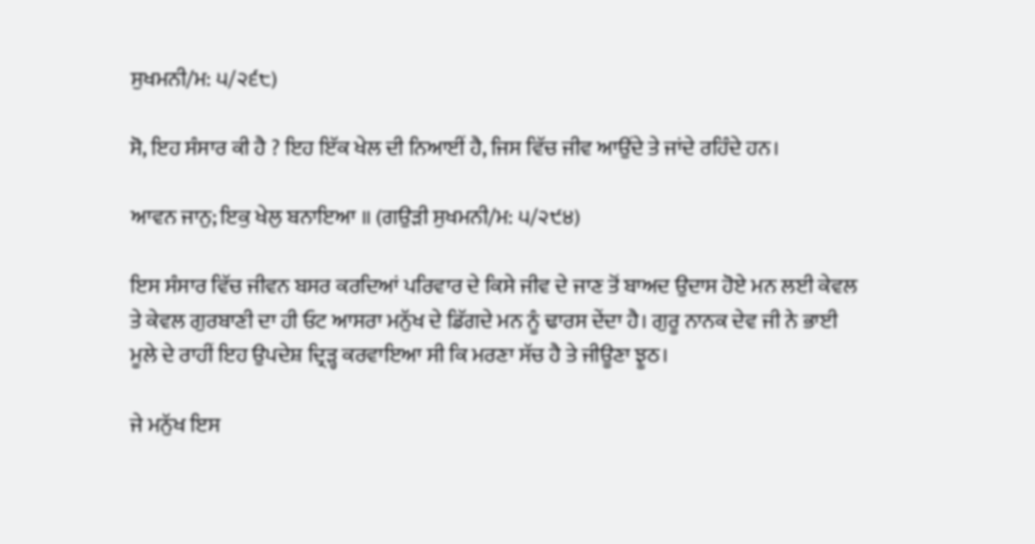ਸੁਖਮਨੀ/ਮ: ੫/੨੬੮)

ਸੋ, ਇਹ ਸੰਸਾਰ ਕੀ ਹੈ ? ਇਹ ਇੱਕ ਖੇਲ ਦੀ ਨਿਆਈਂ ਹੈ, ਜਿਸ ਵਿੱਚ ਜੀਵ ਆਉਂਦੇ ਤੇ ਜਾਂਦੇ ਰਹਿੰਦੇ ਹਨ।

ਆਵਨ ਜਾਨੁ; ਇਕੁ ਖੇਲੁ ਬਨਾਇਆ ॥ (ਗਉੜੀ ਸੁਖਮਨੀ/ਮ: ੫/੨੯੪)

ਇਸ ਸੰਸਾਰ ਵਿੱਚ ਜੀਵਨ ਬਸਰ ਕਰਦਿਆਂ ਪਰਿਵਾਰ ਦੇ ਕਿਸੇ ਜੀਵ ਦੇ ਜਾਣ ਤੋਂ ਬਾਅਦ ਉਦਾਸ ਹੋਏ ਮਨ ਲਈ ਕੇਵਲ ਤੇ ਕੇਵਲ ਗੁਰਬਾਣੀ ਦਾ ਹੀ ਓਟ ਆਸਰਾ ਮਨੁੱਖ ਦੇ ਡਿੱਗਦੇ ਮਨ ਨੂੰ ਢਾਰਸ ਦੇਂਦਾ ਹੈ। ਗੁਰੂ ਨਾਨਕ ਦੇਵ ਜੀ ਨੇ ਭਾਈ ਮੂਲੇ ਦੇ ਰਾਹੀਂ ਇਹ ਉਪਦੇਸ਼ ਦ੍ਰਿੜ੍ਹ ਕਰਵਾਇਆ ਸੀ ਕਿ ਮਰਣਾ ਸੱਚ ਹੈ ਤੇ ਜੀਊਣਾ ਝੂਠ।

ਜੇ ਮਨੁੱਖ ਇਸ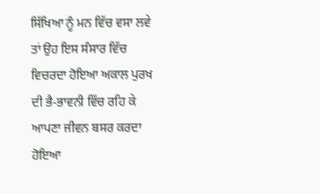ਸਿੱਖਿਆ ਨੂੰ ਮਨ ਵਿੱਚ ਵਸਾ ਲਵੇ ਤਾਂ ਉਹ ਇਸ ਸੰਸਾਰ ਵਿੱਚ ਵਿਚਰਦਾ ਹੋਇਆ ਅਕਾਲ ਪੁਰਖ ਦੀ ਭੈ-ਭਾਵਨੀ ਵਿੱਚ ਰਹਿ ਕੇ ਆਪਣਾ ਜੀਵਨ ਬਸਰ ਕਰਦਾ ਹੋਇਆ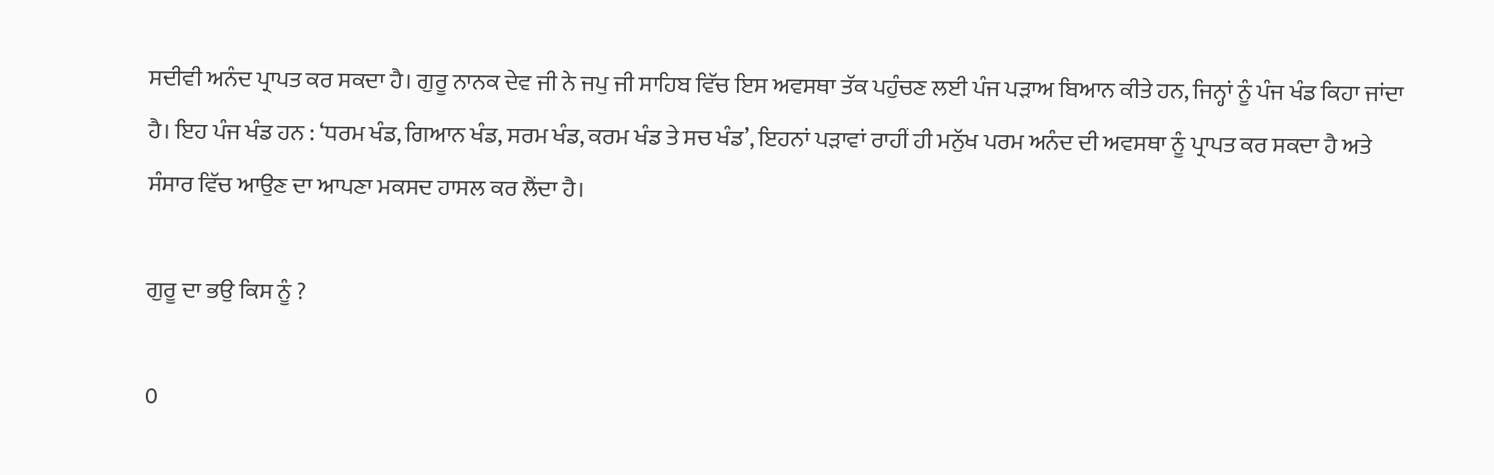ਸਦੀਵੀ ਅਨੰਦ ਪ੍ਰਾਪਤ ਕਰ ਸਕਦਾ ਹੈ। ਗੁਰੂ ਨਾਨਕ ਦੇਵ ਜੀ ਨੇ ਜਪੁ ਜੀ ਸਾਹਿਬ ਵਿੱਚ ਇਸ ਅਵਸਥਾ ਤੱਕ ਪਹੁੰਚਣ ਲਈ ਪੰਜ ਪੜਾਅ ਬਿਆਨ ਕੀਤੇ ਹਨ, ਜਿਨ੍ਹਾਂ ਨੂੰ ਪੰਜ ਖੰਡ ਕਿਹਾ ਜਾਂਦਾ ਹੈ। ਇਹ ਪੰਜ ਖੰਡ ਹਨ : ‘ਧਰਮ ਖੰਡ, ਗਿਆਨ ਖੰਡ, ਸਰਮ ਖੰਡ, ਕਰਮ ਖੰਡ ਤੇ ਸਚ ਖੰਡ’, ਇਹਨਾਂ ਪੜਾਵਾਂ ਰਾਹੀਂ ਹੀ ਮਨੁੱਖ ਪਰਮ ਅਨੰਦ ਦੀ ਅਵਸਥਾ ਨੂੰ ਪ੍ਰਾਪਤ ਕਰ ਸਕਦਾ ਹੈ ਅਤੇ ਸੰਸਾਰ ਵਿੱਚ ਆਉਣ ਦਾ ਆਪਣਾ ਮਕਸਦ ਹਾਸਲ ਕਰ ਲੈਂਦਾ ਹੈ।

ਗੁਰੂ ਦਾ ਭਉ ਕਿਸ ਨੂੰ ?

0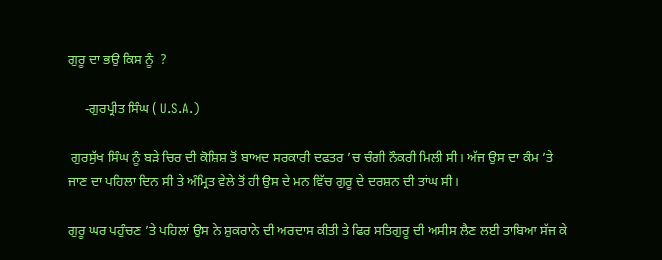ਗੁਰੂ ਦਾ ਭਉ ਕਿਸ ਨੂੰ  ?

     -ਗੁਰਪ੍ਰੀਤ ਸਿੰਘ ( U.S.A.)

 ਗੁਰਸੁੱਖ ਸਿੰਘ ਨੂੰ ਬੜੇ ਚਿਰ ਦੀ ਕੋਸ਼ਿਸ਼ ਤੋਂ ਬਾਅਦ ਸਰਕਾਰੀ ਦਫਤਰ ’ਚ ਚੰਗੀ ਨੌਕਰੀ ਮਿਲੀ ਸੀ। ਅੱਜ ਉਸ ਦਾ ਕੰਮ ’ਤੇ ਜਾਣ ਦਾ ਪਹਿਲਾ ਦਿਨ ਸੀ ਤੇ ਅੰਮ੍ਰਿਤ ਵੇਲੇ ਤੋਂ ਹੀ ਉਸ ਦੇ ਮਨ ਵਿੱਚ ਗੁਰੂ ਦੇ ਦਰਸ਼ਨ ਦੀ ਤਾਂਘ ਸੀ।

ਗੁਰੂ ਘਰ ਪਹੁੰਚਣ ’ਤੇ ਪਹਿਲਾਂ ਉਸ ਨੇ ਸ਼ੁਕਰਾਨੇ ਦੀ ਅਰਦਾਸ ਕੀਤੀ ਤੇ ਫਿਰ ਸਤਿਗੁਰੂ ਦੀ ਅਸੀਸ ਲੈਣ ਲਈ ਤਾਬਿਆ ਸੱਜ ਕੇ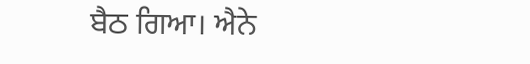ਬੈਠ ਗਿਆ। ਐਨੇ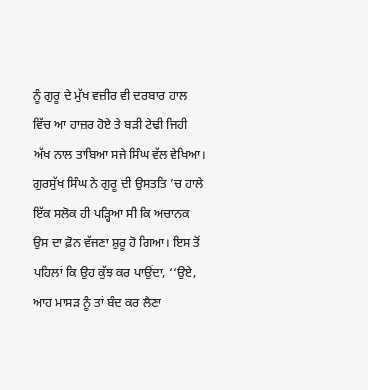ਨੂੰ ਗੁਰੂ ਦੇ ਮੁੱਖ ਵਜ਼ੀਰ ਵੀ ਦਰਬਾਰ ਹਾਲ ਵਿੱਚ ਆ ਹਾਜ਼ਰ ਹੋਏ ਤੇ ਬੜੀ ਟੇਢੀ ਜਿਹੀ ਅੱਖ ਨਾਲ ਤਾਬਿਆ ਸਜੇ ਸਿੰਘ ਵੱਲ ਵੇਖਿਆ। ਗੁਰਸੁੱਖ ਸਿੰਘ ਨੇ ਗੁਰੂ ਦੀ ਉਸਤਤਿ ’ਚ ਹਾਲੇ ਇੱਕ ਸਲੋਕ ਹੀ ਪੜ੍ਹਿਆ ਸੀ ਕਿ ਅਚਾਨਕ ਉਸ ਦਾ ਫ਼ੋਨ ਵੱਜਣਾ ਸ਼ੁਰੂ ਹੋ ਗਿਆ। ਇਸ ਤੋਂ ਪਹਿਲਾਂ ਕਿ ਉਹ ਕੁੱਝ ਕਰ ਪਾਉਂਦਾ, ‘‘ਉਏ, ਆਹ ਮਾਸੜ ਨੂੰ ਤਾਂ ਬੰਦ ਕਰ ਲੈਣਾ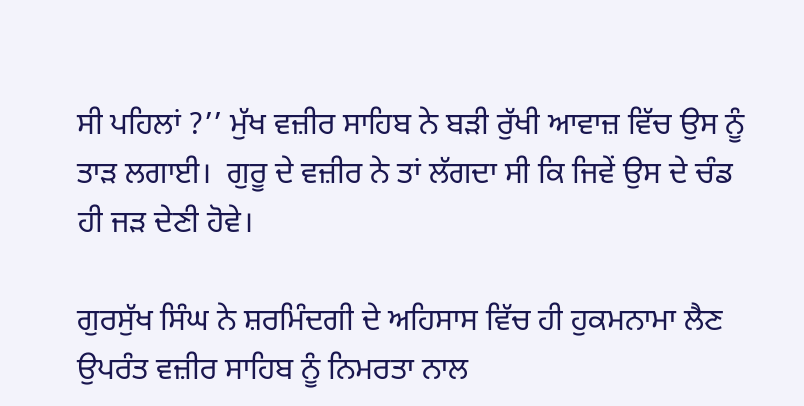ਸੀ ਪਹਿਲਾਂ ?’’ ਮੁੱਖ ਵਜ਼ੀਰ ਸਾਹਿਬ ਨੇ ਬੜੀ ਰੁੱਖੀ ਆਵਾਜ਼ ਵਿੱਚ ਉਸ ਨੂੰ ਤਾੜ ਲਗਾਈ।  ਗੁਰੂ ਦੇ ਵਜ਼ੀਰ ਨੇ ਤਾਂ ਲੱਗਦਾ ਸੀ ਕਿ ਜਿਵੇਂ ਉਸ ਦੇ ਚੰਡ ਹੀ ਜੜ ਦੇਣੀ ਹੋਵੇ।

ਗੁਰਸੁੱਖ ਸਿੰਘ ਨੇ ਸ਼ਰਮਿੰਦਗੀ ਦੇ ਅਹਿਸਾਸ ਵਿੱਚ ਹੀ ਹੁਕਮਨਾਮਾ ਲੈਣ ਉਪਰੰਤ ਵਜ਼ੀਰ ਸਾਹਿਬ ਨੂੰ ਨਿਮਰਤਾ ਨਾਲ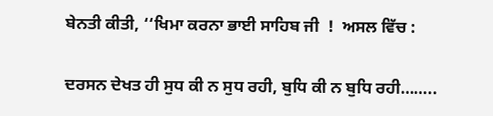ਬੇਨਤੀ ਕੀਤੀ, ‘‘ਖਿਮਾ ਕਰਨਾ ਭਾਈ ਸਾਹਿਬ ਜੀ  !  ਅਸਲ ਵਿੱਚ :

ਦਰਸਨ ਦੇਖਤ ਹੀ ਸੁਧ ਕੀ ਨ ਸੁਧ ਰਹੀ, ਬੁਧਿ ਕੀ ਨ ਬੁਧਿ ਰਹੀ……..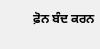ਫ਼ੋਨ ਬੰਦ ਕਰਨ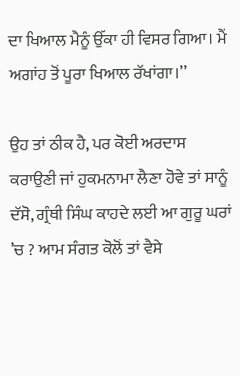ਦਾ ਖਿਆਲ ਮੈਨੂੰ ਉੱਕਾ ਹੀ ਵਿਸਰ ਗਿਆ। ਮੈਂ ਅਗਾਂਹ ਤੋਂ ਪੂਰਾ ਖਿਆਲ ਰੱਖਾਂਗਾ।’’

ਉਹ ਤਾਂ ਠੀਕ ਹੈ, ਪਰ ਕੋਈ ਅਰਦਾਸ ਕਰਾਉਣੀ ਜਾਂ ਹੁਕਮਨਾਮਾ ਲੈਣਾ ਹੋਵੇ ਤਾਂ ਸਾਨੂੰ ਦੱਸੋ, ਗ੍ਰੰਥੀ ਸਿੰਘ ਕਾਹਦੇ ਲਈ ਆ ਗੁਰੂ ਘਰਾਂ ’ਚ ? ਆਮ ਸੰਗਤ ਕੋਲੋਂ ਤਾਂ ਵੈਸੇ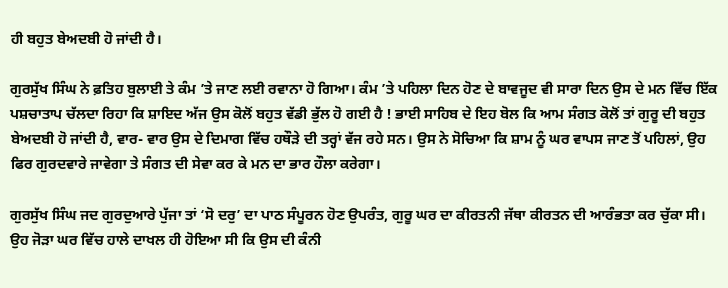ਹੀ ਬਹੁਤ ਬੇਅਦਬੀ ਹੋ ਜਾਂਦੀ ਹੈ।

ਗੁਰਸੁੱਖ ਸਿੰਘ ਨੇ ਫ਼ਤਿਹ ਬੁਲਾਈ ਤੇ ਕੰਮ ’ਤੇ ਜਾਣ ਲਈ ਰਵਾਨਾ ਹੋ ਗਿਆ। ਕੰਮ ’ਤੇ ਪਹਿਲਾ ਦਿਨ ਹੋਣ ਦੇ ਬਾਵਜੂਦ ਵੀ ਸਾਰਾ ਦਿਨ ਉਸ ਦੇ ਮਨ ਵਿੱਚ ਇੱਕ ਪਸ਼ਚਾਤਾਪ ਚੱਲਦਾ ਰਿਹਾ ਕਿ ਸ਼ਾਇਦ ਅੱਜ ਉਸ ਕੋਲੋਂ ਬਹੁਤ ਵੱਡੀ ਭੁੱਲ ਹੋ ਗਈ ਹੈ ! ਭਾਈ ਸਾਹਿਬ ਦੇ ਇਹ ਬੋਲ ਕਿ ਆਮ ਸੰਗਤ ਕੋਲੋਂ ਤਾਂ ਗੁਰੂ ਦੀ ਬਹੁਤ ਬੇਅਦਬੀ ਹੋ ਜਾਂਦੀ ਹੈ, ਵਾਰ- ਵਾਰ ਉਸ ਦੇ ਦਿਮਾਗ ਵਿੱਚ ਹਥੌੜੇ ਦੀ ਤਰ੍ਹਾਂ ਵੱਜ ਰਹੇ ਸਨ। ਉਸ ਨੇ ਸੋਚਿਆ ਕਿ ਸ਼ਾਮ ਨੂੰ ਘਰ ਵਾਪਸ ਜਾਣ ਤੋਂ ਪਹਿਲਾਂ, ਉਹ ਫਿਰ ਗੁਰਦਵਾਰੇ ਜਾਵੇਗਾ ਤੇ ਸੰਗਤ ਦੀ ਸੇਵਾ ਕਰ ਕੇ ਮਨ ਦਾ ਭਾਰ ਹੌਲਾ ਕਰੇਗਾ।

ਗੁਰਸੁੱਖ ਸਿੰਘ ਜਦ ਗੁਰਦੁਆਰੇ ਪੁੱਜਾ ਤਾਂ ‘ਸੋ ਦਰੁ’ ਦਾ ਪਾਠ ਸੰਪੂਰਨ ਹੋਣ ਉਪਰੰਤ, ਗੁਰੂ ਘਰ ਦਾ ਕੀਰਤਨੀ ਜੱਥਾ ਕੀਰਤਨ ਦੀ ਆਰੰਭਤਾ ਕਰ ਚੁੱਕਾ ਸੀ।  ਉਹ ਜੋੜਾ ਘਰ ਵਿੱਚ ਹਾਲੇ ਦਾਖਲ ਹੀ ਹੋਇਆ ਸੀ ਕਿ ਉਸ ਦੀ ਕੰਨੀ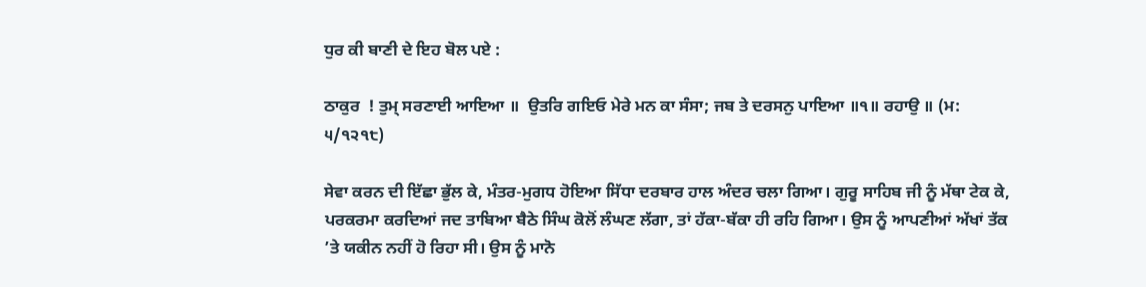ਧੁਰ ਕੀ ਬਾਣੀ ਦੇ ਇਹ ਬੋਲ ਪਏ :

ਠਾਕੁਰ  ! ਤੁਮ੍ ਸਰਣਾਈ ਆਇਆ ॥  ਉਤਰਿ ਗਇਓ ਮੇਰੇ ਮਨ ਕਾ ਸੰਸਾ; ਜਬ ਤੇ ਦਰਸਨੁ ਪਾਇਆ ॥੧॥ ਰਹਾਉ ॥ (ਮ: ੫/੧੨੧੮)

ਸੇਵਾ ਕਰਨ ਦੀ ਇੱਛਾ ਭੁੱਲ ਕੇ, ਮੰਤਰ-ਮੁਗਧ ਹੋਇਆ ਸਿੱਧਾ ਦਰਬਾਰ ਹਾਲ ਅੰਦਰ ਚਲਾ ਗਿਆ। ਗੁਰੂ ਸਾਹਿਬ ਜੀ ਨੂੰ ਮੱਥਾ ਟੇਕ ਕੇ, ਪਰਕਰਮਾ ਕਰਦਿਆਂ ਜਦ ਤਾਬਿਆ ਬੈਠੇ ਸਿੰਘ ਕੋਲੋਂ ਲੰਘਣ ਲੱਗਾ, ਤਾਂ ਹੱਕਾ-ਬੱਕਾ ਹੀ ਰਹਿ ਗਿਆ। ਉਸ ਨੂੰ ਆਪਣੀਆਂ ਅੱਖਾਂ ਤੱਕ ’ਤੇ ਯਕੀਨ ਨਹੀਂ ਹੋ ਰਿਹਾ ਸੀ। ਉਸ ਨੂੰ ਮਾਨੋ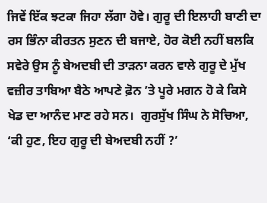ਜਿਵੇਂ ਇੱਕ ਝਟਕਾ ਜਿਹਾ ਲੱਗਾ ਹੋਵੇ। ਗੁਰੂ ਦੀ ਇਲਾਹੀ ਬਾਣੀ ਦਾ ਰਸ ਭਿੰਨਾ ਕੀਰਤਨ ਸੁਣਨ ਦੀ ਬਜਾਏ, ਹੋਰ ਕੋਈ ਨਹੀਂ ਬਲਕਿ ਸਵੇਰੇ ਉਸ ਨੂੰ ਬੇਅਦਬੀ ਦੀ ਤਾੜਨਾ ਕਰਨ ਵਾਲੇ ਗੁਰੂ ਦੇ ਮੁੱਖ ਵਜ਼ੀਰ ਤਾਬਿਆ ਬੈਠੇ ਆਪਣੇ ਫ਼ੋਨ ’ਤੇ ਪੂਰੇ ਮਗਨ ਹੋ ਕੇ ਕਿਸੇ ਖੇਡ ਦਾ ਆਨੰਦ ਮਾਣ ਰਹੇ ਸਨ।  ਗੁਰਸੁੱਖ ਸਿੰਘ ਨੇ ਸੋਚਿਆ, ‘ਕੀ ਹੁਣ, ਇਹ ਗੁਰੂ ਦੀ ਬੇਅਦਬੀ ਨਹੀਂ ?’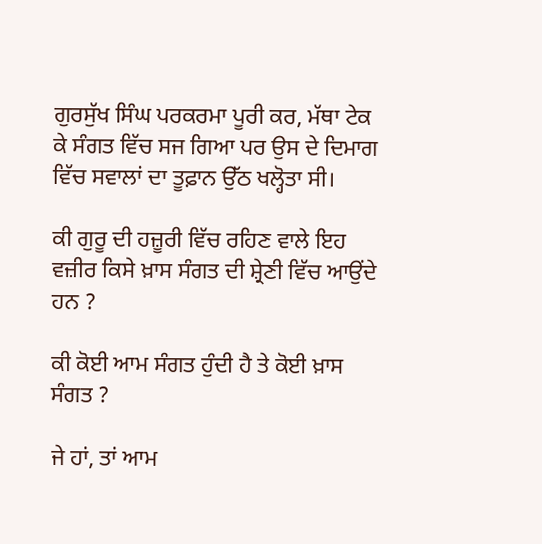ਗੁਰਸੁੱਖ ਸਿੰਘ ਪਰਕਰਮਾ ਪੂਰੀ ਕਰ, ਮੱਥਾ ਟੇਕ ਕੇ ਸੰਗਤ ਵਿੱਚ ਸਜ ਗਿਆ ਪਰ ਉਸ ਦੇ ਦਿਮਾਗ ਵਿੱਚ ਸਵਾਲਾਂ ਦਾ ਤੂਫ਼ਾਨ ਉੱਠ ਖਲ੍ਹੋਤਾ ਸੀ।

ਕੀ ਗੁਰੂ ਦੀ ਹਜ਼ੂਰੀ ਵਿੱਚ ਰਹਿਣ ਵਾਲੇ ਇਹ ਵਜ਼ੀਰ ਕਿਸੇ ਖ਼ਾਸ ਸੰਗਤ ਦੀ ਸ਼੍ਰੇਣੀ ਵਿੱਚ ਆਉਂਦੇ ਹਨ ?

ਕੀ ਕੋਈ ਆਮ ਸੰਗਤ ਹੁੰਦੀ ਹੈ ਤੇ ਕੋਈ ਖ਼ਾਸ ਸੰਗਤ ?

ਜੇ ਹਾਂ, ਤਾਂ ਆਮ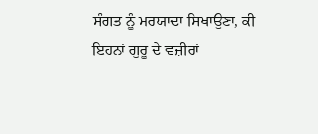ਸੰਗਤ ਨੂੰ ਮਰਯਾਦਾ ਸਿਖਾਉਣਾ, ਕੀ ਇਹਨਾਂ ਗੁਰੂ ਦੇ ਵਜ਼ੀਰਾਂ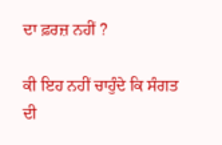ਦਾ ਫ਼ਰਜ਼ ਨਹੀਂ ?

ਕੀ ਇਹ ਨਹੀਂ ਚਾਹੁੰਦੇ ਕਿ ਸੰਗਤ ਦੀ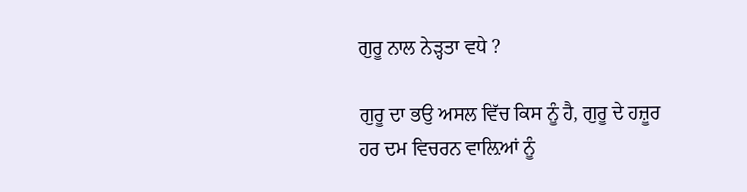ਗੁਰੂ ਨਾਲ ਨੇੜ੍ਹਤਾ ਵਧੇ ?

ਗੁਰੂ ਦਾ ਭਉ ਅਸਲ ਵਿੱਚ ਕਿਸ ਨੂੰ ਹੈ, ਗੁਰੂ ਦੇ ਹਜ਼ੂਰ ਹਰ ਦਮ ਵਿਚਰਨ ਵਾਲ਼ਿਆਂ ਨੂੰ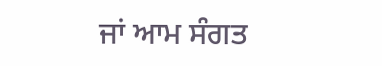ਜਾਂ ਆਮ ਸੰਗਤ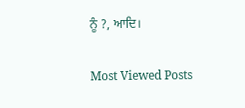ਨੂੰ ?, ਆਦਿ।

Most Viewed Posts